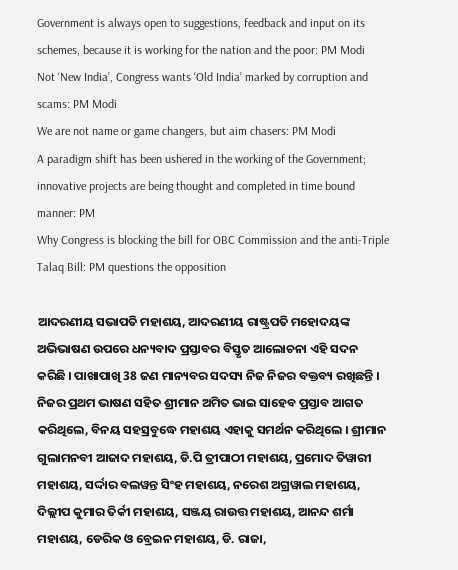Government is always open to suggestions, feedback and input on its schemes, because it is working for the nation and the poor: PM Modi
Not ‘New India’, Congress wants ‘Old India’ marked by corruption and scams: PM Modi
We are not name or game changers, but aim chasers: PM Modi
A paradigm shift has been ushered in the working of the Government; innovative projects are being thought and completed in time bound manner: PM
Why Congress is blocking the bill for OBC Commission and the anti-Triple Talaq Bill: PM questions the opposition

ଆଦରଣୀୟ ସଭାପତି ମହାଶୟ, ଆଦରଣୀୟ ରାଷ୍ଟ୍ରପତି ମହୋଦୟଙ୍କ ଅଭିଭାଷଣ ଉପରେ ଧନ୍ୟବାଦ ପ୍ରସ୍ତାବର ବିସ୍ତୃତ ଆଲୋଚନା ଏହି ସଦନ କରିଛି । ପାଖାପାଖି 38 ଜଣ ମାନ୍ୟବର ସଦସ୍ୟ ନିଜ ନିଜର ବକ୍ତବ୍ୟ ରଖିଛନ୍ତି । ନିଜର ପ୍ରଥମ ଭାଷଣ ସହିତ ଶ୍ରୀମାନ ଅମିତ ଭାଇ ସାହେବ ପ୍ରସ୍ତାବ ଆଗତ କରିଥିଲେ, ବିନୟ ସହସ୍ରବୁଦ୍ଧେ ମହାଶୟ ଏହାକୁ ସମର୍ଥନ କରିଥିଲେ । ଶ୍ରୀମାନ ଗୁଲାମନବୀ ଆଜାଦ ମହାଶୟ, ଡି.ପି ତ୍ରୀପାଠୀ ମହାଶୟ, ପ୍ରମୋଦ ତିୱାରୀ ମହାଶୟ, ସର୍ଦ୍ଦାର ବଲୱନ୍ତ ସିଂହ ମହାଶୟ, ନରେଶ ଅଗ୍ରୱାଲ ମହାଶୟ, ଦିଲ୍ଲୀପ କୁମାର ତିର୍କୀ ମହାଶୟ, ସଞ୍ଜୟ ରାଉତ୍ତ ମହାଶୟ, ଆନନ୍ଦ ଶର୍ମା ମହାଶୟ, ଡେରିକ ଓ ବ୍ରେଇନ ମହାଶୟ, ଡି. ରାଜା,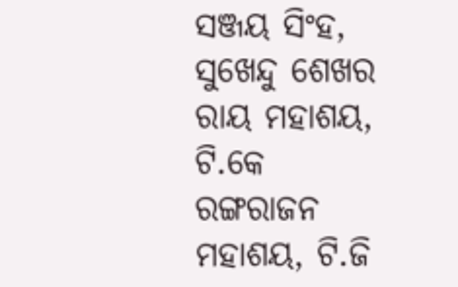ସଞ୍ଜୟ ସିଂହ, ସୁଖେନ୍ଦୁ ଶେଖର ରାୟ ମହାଶୟ, ଟି.କେ ରଙ୍ଗରାଜନ ମହାଶୟ, ଟି.ଜି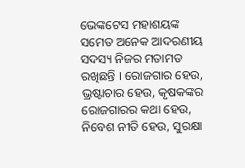ଭେଙ୍କଟେସ ମହାଶୟଙ୍କ ସମେତ ଅନେକ ଆଦରଣୀୟ ସଦସ୍ୟ ନିଜର ମତାମତ ରଖିଛନ୍ତି । ରୋଜଗାର ହେଉ, ଭ୍ରଷ୍ଟାଚାର ହେଉ, କୃଷକଙ୍କର ରୋଜଗାରର କଥା ହେଉ, ନିବେଶ ନୀତି ହେଉ, ସୁରକ୍ଷା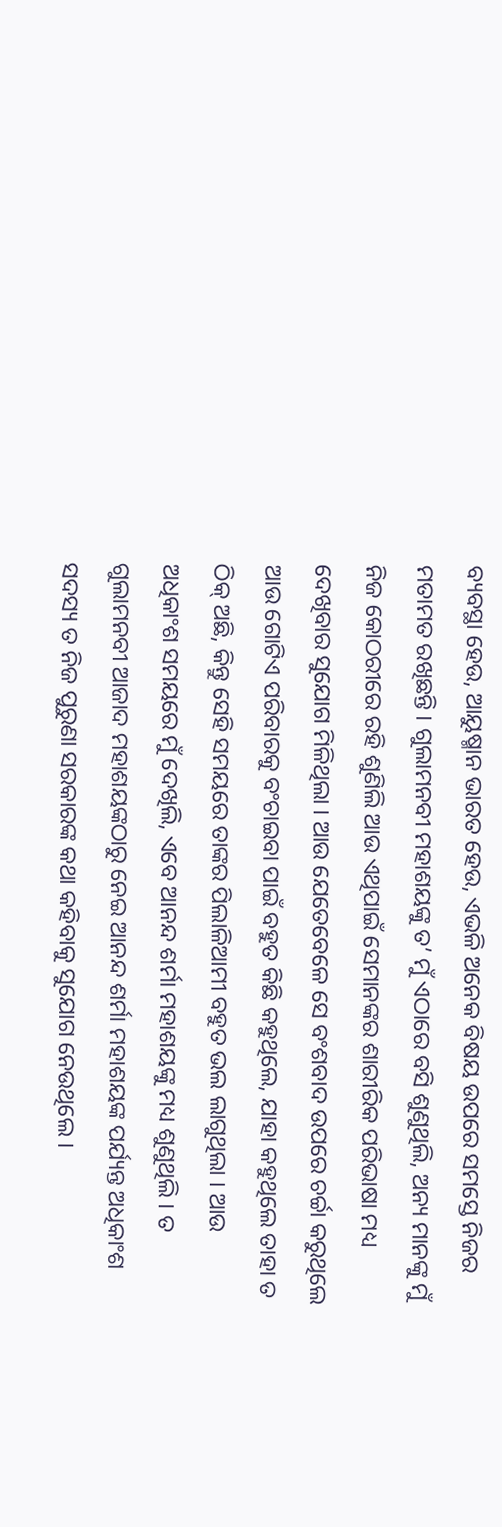ବ୍ୟବସ୍ଥା ହେଉ, ଆୟୁଷ୍ମାନ ଭାରତ ହେଉ, ଏଭଳି ଅନେକ ବିଷୟ ଉପରେ ସମସ୍ତେ ନିଜର ମତାମତ ରଖିଛନ୍ତି । ଗୁଲାମନବୀ ମହାଶୟଙ୍କୁ ତ’ ମୁଁ ଏଠାରେ ବସି ଶୁଣୁଥିଲି, ଅନ୍ୟ ମାନଙ୍କୁ ମୁଁ ନିଜ କୋଠରୀରେ ରହି ଶୁଣିଲି ଆଉ ଏଥିପାଇଁ ସେମାନଙ୍କର ଶାରୀରିକ ପରିଭାଷା ମଧ୍ୟ ଦେଖିବାର ସୁଯୋଗ ମିଳିଥିଲା । ଆଉ ଯେତେବେଳେ ସେ ବଂଶବାଦ ଉପରେ ଚର୍ଚ୍ଚା କରୁଥିଲେ ଆଉ ଗୋଟିଏ ପରିବାରକୁ ବଂଚାଇବା ପାଇଁ ବହୁତ କିଛି କହୁଥିଲେ, ଯାହା କହୁଥିଲେ ତାହା ତ ଠିକ୍ ଅଛି, କିନ୍ତୁ ସେହି ସମୟରେ ତାଙ୍କର ପିଲାଳିଆମୀ ବହୁତ ଭଲ ଲାଗୁଥିଲା । ଆଉ ଅଧିକାଂଶ ସମୟରେ ମୁଁ ଦେଖିଲି, ଏବେ ଆନନ୍ଦ ଶର୍ମା ମହାଶୟଙ୍କୁ ମଧ୍ୟ ଶୁଣୁଥିଲି । ତ ଗୁଲାମନବୀ ଆଜାଦ ମହାଶୟଙ୍କଠାରୁ ନେଇ ଆନନ୍ଦ ଶର୍ମା ମହାଶୟଙ୍କ ପର୍ଯ୍ୟନ୍ତ ଅଧିକାଂଶ ସଦସ୍ୟ ତ ନିଜ ପୁରୁଣା ସରକାରଙ୍କ କଥା କହିବାକୁ ସୁଯୋଗ ନେଉଥିଲେ ।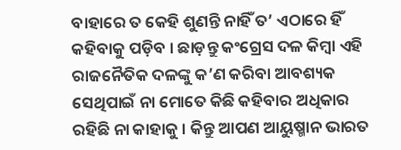ବାହାରେ ତ କେହି ଶୁଣନ୍ତି ନାହିଁ ତ’ ଏଠାରେ ହିଁ କହିବାକୁ ପଡ଼ିବ । ଛାଡ଼ନ୍ତୁ କଂଗ୍ରେସ ଦଳ କିମ୍ବା ଏହି ରାଜନୈତିକ ଦଳଙ୍କୁ କ’ଣ କରିବା ଆବଶ୍ୟକ ସେଥିପାଇଁ ନା ମୋତେ କିଛି କହିବାର ଅଧିକାର ରହିଛି ନା କାହାକୁ । କିନ୍ତୁ ଆପଣ ଆୟୁଷ୍ମାନ ଭାରତ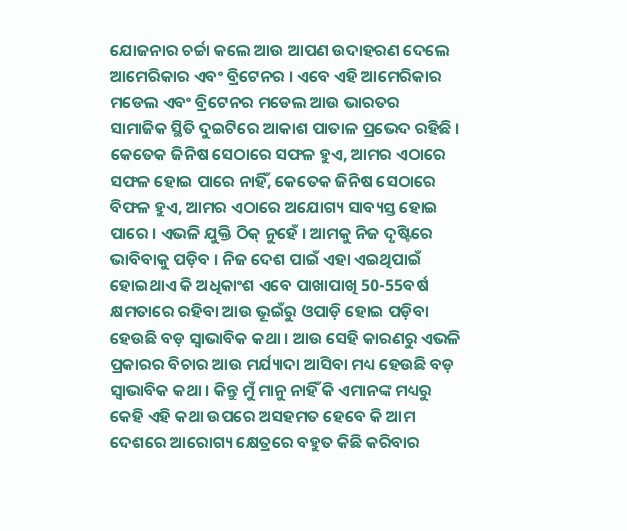ଯୋଜନାର ଚର୍ଚ୍ଚା କଲେ ଆଉ ଆପଣ ଉଦାହରଣ ଦେଲେ ଆମେରିକାର ଏବଂ ବ୍ରିଟେନର । ଏବେ ଏହି ଆମେରିକାର ମଡେଲ ଏବଂ ବ୍ରିଟେନର ମଡେଲ ଆଉ ଭାରତର ସାମାଜିକ ସ୍ଥିତି ଦୁଇଟିରେ ଆକାଶ ପାତାଳ ପ୍ରଭେଦ ରହିଛି । କେତେକ ଜିନିଷ ସେଠାରେ ସଫଳ ହୁଏ, ଆମର ଏଠାରେ ସଫଳ ହୋଇ ପାରେ ନାହିଁ, କେତେକ ଜିନିଷ ସେଠାରେ ବିଫଳ ହୁଏ, ଆମର ଏଠାରେ ଅଯୋଗ୍ୟ ସାବ୍ୟସ୍ତ ହୋଇ ପାରେ । ଏଭଳି ଯୁକ୍ତି ଠିକ୍ ନୁହେଁ । ଆମକୁ ନିଜ ଦୃଷ୍ଟିରେ ଭାବିବାକୁ ପଡ଼ିବ । ନିଜ ଦେଶ ପାଇଁ ଏହା ଏଇଥିପାଇଁ ହୋଇଥାଏ କି ଅଧିକାଂଶ ଏବେ ପାଖାପାଖି 50-55ବର୍ଷ କ୍ଷମତାରେ ରହିବା ଆଉ ଭୂଇଁରୁ ଓପାଡ଼ି ହୋଇ ପଡ଼ିବା ହେଉଛି ବଡ଼ ସ୍ୱାଭାବିକ କଥା । ଆଉ ସେହି କାରଣରୁ ଏଭଳି ପ୍ରକାରର ବିଚାର ଆଉ ମର୍ଯ୍ୟାଦା ଆସିବା ମଧ୍ୟ ହେଉଛି ବଡ଼ ସ୍ୱାଭାବିକ କଥା । କିନ୍ତୁ ମୁଁ ମାନୁ ନାହିଁ କି ଏମାନଙ୍କ ମଧ୍ୟରୁ କେହି ଏହି କଥା ଉପରେ ଅସହମତ ହେବେ କି ଆମ ଦେଶରେ ଆରୋଗ୍ୟ କ୍ଷେତ୍ରରେ ବହୁତ କିଛି କରିବାର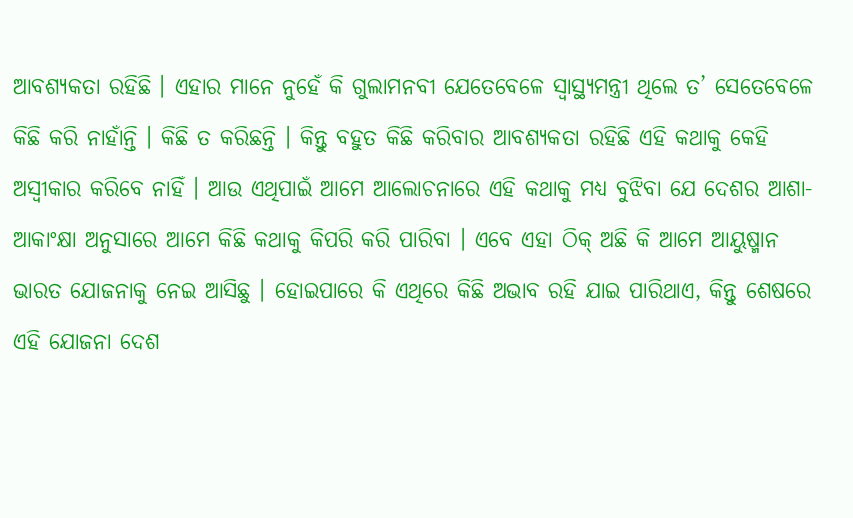ଆବଶ୍ୟକତା ରହିଛି । ଏହାର ମାନେ ନୁହେଁ କି ଗୁଲାମନବୀ ଯେତେବେଳେ ସ୍ୱାସ୍ଥ୍ୟମନ୍ତ୍ରୀ ଥିଲେ ତ’ ସେତେବେଳେ କିଛି କରି ନାହାଁନ୍ତି । କିଛି ତ କରିଛନ୍ତି । କିନ୍ତୁ ବହୁତ କିଛି କରିବାର ଆବଶ୍ୟକତା ରହିଛି ଏହି କଥାକୁ କେହି ଅସ୍ୱୀକାର କରିବେ ନାହିଁ । ଆଉ ଏଥିପାଇଁ ଆମେ ଆଲୋଚନାରେ ଏହି କଥାକୁ ମଧ୍ୟ ବୁଝିବା ଯେ ଦେଶର ଆଶା-ଆକାଂକ୍ଷା ଅନୁସାରେ ଆମେ କିଛି କଥାକୁ କିପରି କରି ପାରିବା । ଏବେ ଏହା ଠିକ୍ ଅଛି କି ଆମେ ଆୟୁଷ୍ମାନ ଭାରତ ଯୋଜନାକୁ ନେଇ ଆସିଛୁ । ହୋଇପାରେ କି ଏଥିରେ କିଛି ଅଭାବ ରହି ଯାଇ ପାରିଥାଏ, କିନ୍ତୁ ଶେଷରେ ଏହି ଯୋଜନା ଦେଶ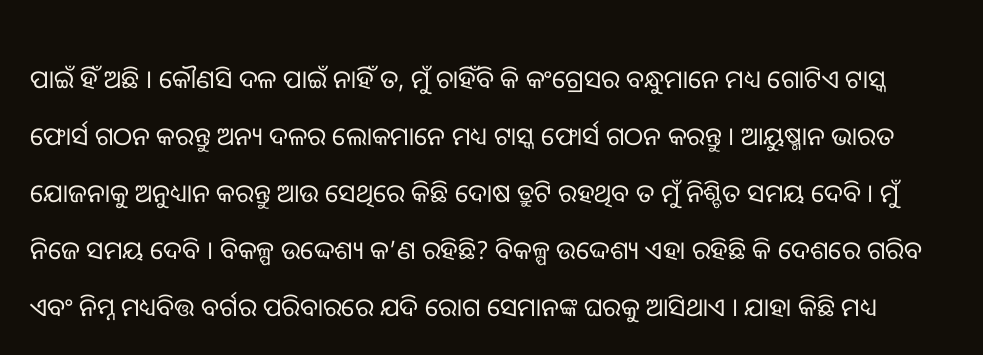ପାଇଁ ହିଁ ଅଛି । କୌଣସି ଦଳ ପାଇଁ ନାହିଁ ତ, ମୁଁ ଚାହିଁବି କି କଂଗ୍ରେସର ବନ୍ଧୁମାନେ ମଧ୍ୟ ଗୋଟିଏ ଟାସ୍କ ଫୋର୍ସ ଗଠନ କରନ୍ତୁ ଅନ୍ୟ ଦଳର ଲୋକମାନେ ମଧ୍ୟ ଟାସ୍କ ଫୋର୍ସ ଗଠନ କରନ୍ତୁ । ଆୟୁଷ୍ମାନ ଭାରତ ଯୋଜନାକୁ ଅନୁଧ୍ୟାନ କରନ୍ତୁ ଆଉ ସେଥିରେ କିଛି ଦୋଷ ତ୍ରୁଟି ରହଥିବ ତ ମୁଁ ନିଶ୍ଚିତ ସମୟ ଦେବି । ମୁଁ ନିଜେ ସମୟ ଦେବି । ବିକଳ୍ପ ଉଦ୍ଦେଶ୍ୟ କ’ଣ ରହିଛି? ବିକଳ୍ପ ଉଦ୍ଦେଶ୍ୟ ଏହା ରହିଛି କି ଦେଶରେ ଗରିବ ଏବଂ ନିମ୍ନ ମଧ୍ୟବିତ୍ତ ବର୍ଗର ପରିବାରରେ ଯଦି ରୋଗ ସେମାନଙ୍କ ଘରକୁ ଆସିଥାଏ । ଯାହା କିଛି ମଧ୍ୟ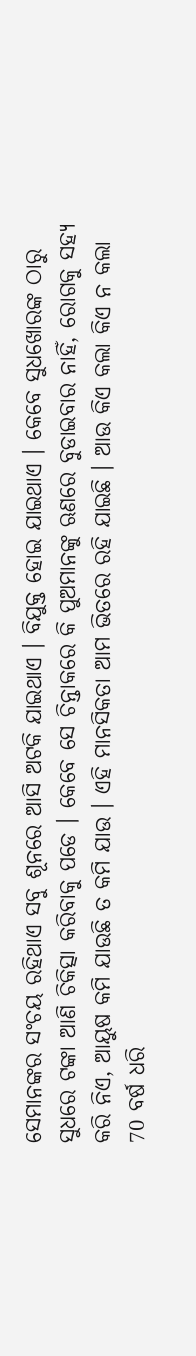ସେମାନଙ୍କର ସଂଚୟ ରହିଥାଏ ସବୁ ଶୂନରେ ଆସି ଅଟକି ଯାଇଥାଏ । ବିଯୁକ୍ତ ହୋଇ ଯାଇଥାଏ । କେବେ ସୁଧଖୋରଙ୍କ ଠାରୁ ସୁଧରେ ଟଙ୍କା ଆଣି ଚିକିତ୍ସା କରିବାକୁ ପଡେ । କେବେ ସେ ଚିନ୍ତାକରେ କି ପୁଅମାନଙ୍କୁ ଋଣରେ ବୁଡାଇବାର ନାହିଁ, ରୋଗକୁ ସହ୍ୟ କରି ନିଏ, ଆୟୁଷ କମି ଯାଉଛି ତ କମି ଯାଉ । ଏହି ମାନସିକତା ଆମ ଭିତରେ ରହି ଯାଇଛି । ଆଉ କିଏ କଲା କିଏ ନ କଲା 70 ବର୍ଷ ଧରି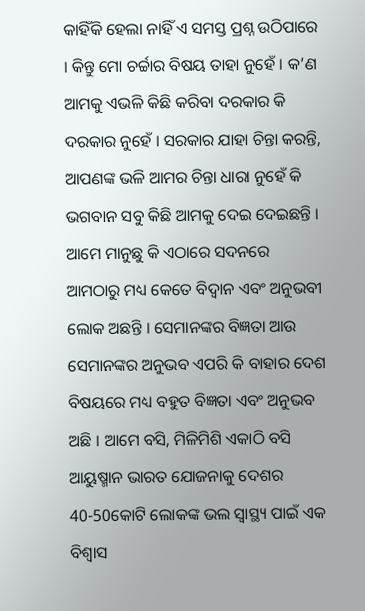କାହିଁକି ହେଲା ନାହିଁ ଏ ସମସ୍ତ ପ୍ରଶ୍ନ ଉଠିପାରେ । କିନ୍ତୁ ମୋ ଚର୍ଚ୍ଚାର ବିଷୟ ତାହା ନୁହେଁ । କ’ଣ ଆମକୁ ଏଭଳି କିଛି କରିବା ଦରକାର କି ଦରକାର ନୁହେଁ । ସରକାର ଯାହା ଚିନ୍ତା କରନ୍ତି, ଆପଣଙ୍କ ଭଳି ଆମର ଚିନ୍ତା ଧାରା ନୁହେଁ କି ଭଗବାନ ସବୁ କିଛି ଆମକୁ ଦେଇ ଦେଇଛନ୍ତି । ଆମେ ମାନୁଛୁ କି ଏଠାରେ ସଦନରେ ଆମଠାରୁ ମଧ୍ୟ କେତେ ବିଦ୍ୱାନ ଏବଂ ଅନୁଭବୀ ଲୋକ ଅଛନ୍ତି । ସେମାନଙ୍କର ବିଜ୍ଞତା ଆଉ ସେମାନଙ୍କର ଅନୁଭବ ଏପରି କି ବାହାର ଦେଶ ବିଷୟରେ ମଧ୍ୟ ବହୁତ ବିଜ୍ଞତା ଏବଂ ଅନୁଭବ ଅଛି । ଆମେ ବସି, ମିଳିମିଶି ଏକାଠି ବସି ଆୟୁଷ୍ମାନ ଭାରତ ଯୋଜନାକୁ ଦେଶର 40-50କୋଟି ଲୋକଙ୍କ ଭଲ ସ୍ୱାସ୍ଥ୍ୟ ପାଇଁ ଏକ ବିଶ୍ୱାସ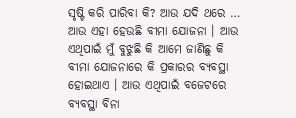ସୃଷ୍ଟି କରି ପାରିବା କି? ଆଉ ଯଦି ଥରେ … ଆଉ ଏହା ହେଉଛି ବୀମା ଯୋଜନା । ଆଉ ଏଥିପାଇଁ ମୁଁ ବୁଝୁଛି କି ଆମେ ଜାଣିଛୁ କି ବୀମା ଯୋଜନାରେ କି ପ୍ରକାରର ବ୍ୟବସ୍ଥା ହୋଇଥାଏ । ଆଉ ଏଥିପାଇଁ ବଜେଟରେ ବ୍ୟବସ୍ଥା ବିନା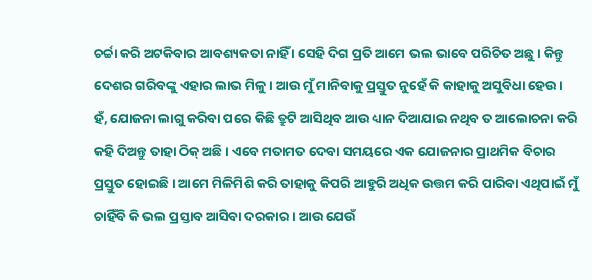ଚର୍ଚ୍ଚା କରି ଅଟକିବାର ଆବଶ୍ୟକତା ନାହିଁ । ସେହି ଦିଗ ପ୍ରତି ଆମେ ଭଲ ଭାବେ ପରିଚିତ ଅଛୁ । କିନ୍ତୁ ଦେଶର ଗରିବଙ୍କୁ ଏହାର ଲାଭ ମିଳୁ । ଆଉ ମୁଁ ମାନିବାକୁ ପ୍ରସ୍ତୁତ ନୁହେଁ କି କାହାକୁ ଅସୁବିଧା ହେଉ । ହଁ, ଯୋଜନା ଲାଗୁ କରିବା ପରେ କିଛି ତ୍ରୁଟି ଆସିଥିବ ଆଉ ଧ୍ୟାନ ଦିଆଯାଇ ନଥିବ ତ ଆଲୋଚନା କରି କହି ଦିଅନ୍ତୁ ତାହା ଠିକ୍ ଅଛି । ଏବେ ମତାମତ ଦେବା ସମୟରେ ଏକ ଯୋଜନାର ପ୍ରାଥମିକ ବିଚାର ପ୍ରସ୍ତୁତ ହୋଇଛି । ଆମେ ମିଳିମିଶି କରି ତାହାକୁ କିପରି ଆହୁରି ଅଧିକ ଉତ୍ତମ କରି ପାରିବା ଏଥିପାଇଁ ମୁଁ ଚାହିଁବି କି ଭଲ ପ୍ରସ୍ତାବ ଆସିବା ଦରକାର । ଆଉ ଯେଉଁ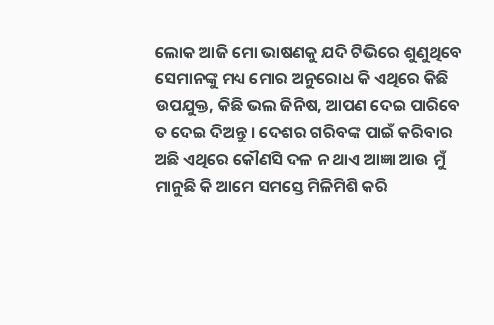ଲୋକ ଆଜି ମୋ ଭାଷଣକୁ ଯଦି ଟିଭିରେ ଶୁଣୁଥିବେ ସେମାନଙ୍କୁ ମଧ୍ୟ ମୋର ଅନୁରୋଧ କି ଏଥିରେ କିଛି ଉପଯୁକ୍ତ, କିଛି ଭଲ ଜିନିଷ, ଆପଣ ଦେଇ ପାରିବେ ତ ଦେଇ ଦିଅନ୍ତୁ । ଦେଶର ଗରିବଙ୍କ ପାଇଁ କରିବାର ଅଛି ଏଥିରେ କୌଣସି ଦଳ ନ ଥାଏ ଆଜ୍ଞା ଆଉ ମୁଁ ମାନୁଛି କି ଆମେ ସମସ୍ତେ ମିଳିମିଶି କରି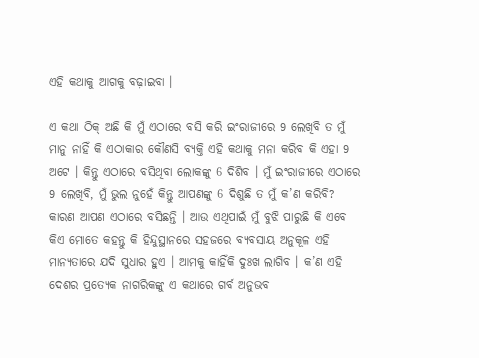ଏହି କଥାକୁ ଆଗକୁ ବଢ଼ାଇବା ।

ଏ କଥା ଠିକ୍ ଅଛି କି ମୁଁ ଏଠାରେ ବସି କରି ଇଂରାଜୀରେ 9 ଲେଖିବି ତ ମୁଁ ମାନୁ ନାହିଁ କି ଏଠାକାର କୌଣସି ବ୍ୟକ୍ତି ଏହି କଥାକୁ ମନା କରିବ କି ଏହା 9 ଅଟେ । କିନ୍ତୁ ଏଠାରେ ବସିଥିବା ଲୋକଙ୍କୁ 6 ଦିଶିବ । ମୁଁ ଇଂରାଜୀରେ ଏଠାରେ 9 ଲେଖିବି, ମୁଁ ଭୁଲ ନୁହେଁ କିନ୍ତୁ ଆପଣଙ୍କୁ 6 ଦିଶୁଛି ତ ମୁଁ କ’ଣ କରିବି? କାରଣ ଆପଣ ଏଠାରେ ବସିଛନ୍ତି । ଆଉ ଏଥିପାଇଁ ମୁଁ ବୁଝି ପାରୁଛି କି ଏବେ କିଏ ମୋତେ କହନ୍ତୁ କି ହିନ୍ଦୁସ୍ଥାନରେ ସହଜରେ ବ୍ୟବସାୟ ଅନୁକୂଳ ଏହି ମାନ୍ୟତାରେ ଯଦି ସୁଧାର ହୁଏ । ଆମକୁ କାହିଁକି ଦୁଃଖ ଲାଗିବ । କ’ଣ ଏହି ଦେଶର ପ୍ରତ୍ୟେକ ନାଗରିକଙ୍କୁ ଏ କଥାରେ ଗର୍ବ ଅନୁଭବ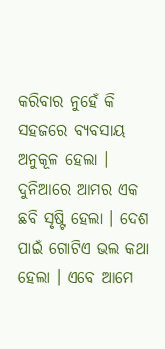କରିବାର ନୁହେଁ କି ସହଜରେ ବ୍ୟବସାୟ ଅନୁକୂଳ ହେଲା । ଦୁନିଆରେ ଆମର ଏକ ଛବି ସୃଷ୍ଟି ହେଲା । ଦେଶ ପାଇଁ ଗୋଟିଏ ଭଲ କଥା ହେଲା । ଏବେ ଆମେ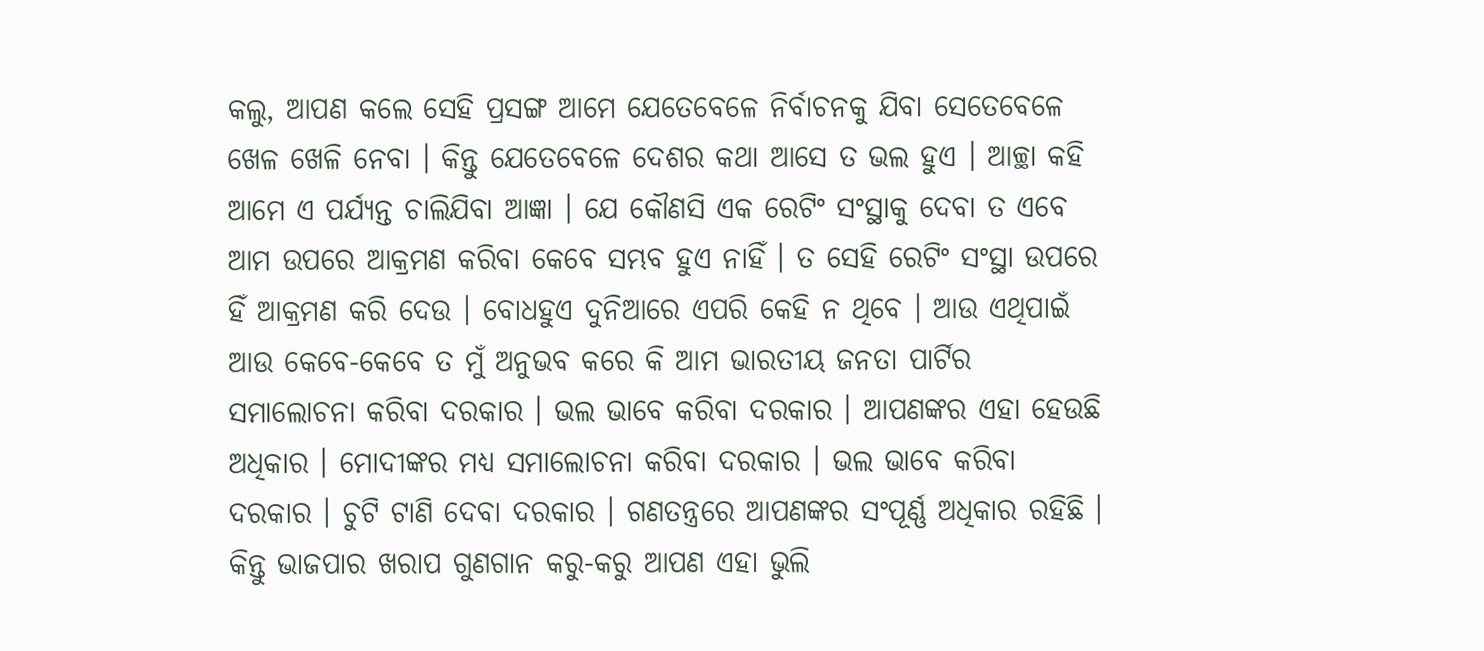କଲୁ, ଆପଣ କଲେ ସେହି ପ୍ରସଙ୍ଗ ଆମେ ଯେତେବେଳେ ନିର୍ବାଚନକୁ ଯିବା ସେତେବେଳେ ଖେଳ ଖେଳି ନେବା । କିନ୍ତୁ ଯେତେବେଳେ ଦେଶର କଥା ଆସେ ତ ଭଲ ହୁଏ । ଆଚ୍ଛା କହି ଆମେ ଏ ପର୍ଯ୍ୟନ୍ତ ଚାଲିଯିବା ଆଜ୍ଞା । ଯେ କୌଣସି ଏକ ରେଟିଂ ସଂସ୍ଥାକୁ ଦେବା ତ ଏବେ ଆମ ଉପରେ ଆକ୍ରମଣ କରିବା କେବେ ସମ୍ଭବ ହୁଏ ନାହିଁ । ତ ସେହି ରେଟିଂ ସଂସ୍ଥା ଉପରେ ହିଁ ଆକ୍ରମଣ କରି ଦେଉ । ବୋଧହୁଏ ଦୁନିଆରେ ଏପରି କେହି ନ ଥିବେ । ଆଉ ଏଥିପାଇଁ ଆଉ କେବେ-କେବେ ତ ମୁଁ ଅନୁଭବ କରେ କି ଆମ ଭାରତୀୟ ଜନତା ପାର୍ଟିର ସମାଲୋଚନା କରିବା ଦରକାର । ଭଲ ଭାବେ କରିବା ଦରକାର । ଆପଣଙ୍କର ଏହା ହେଉଛି ଅଧିକାର । ମୋଦୀଙ୍କର ମଧ୍ୟ ସମାଲୋଚନା କରିବା ଦରକାର । ଭଲ ଭାବେ କରିବା ଦରକାର । ଚୁଟି ଟାଣି ଦେବା ଦରକାର । ଗଣତନ୍ତ୍ରରେ ଆପଣଙ୍କର ସଂପୂର୍ଣ୍ଣ ଅଧିକାର ରହିଛି । କିନ୍ତୁ ଭାଜପାର ଖରାପ ଗୁଣଗାନ କରୁ-କରୁ ଆପଣ ଏହା ଭୁଲି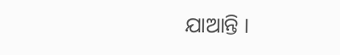ଯାଆନ୍ତି ।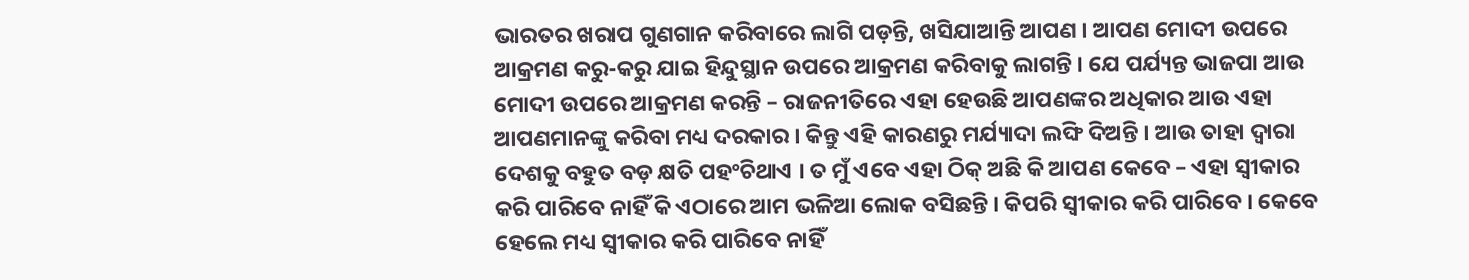ଭାରତର ଖରାପ ଗୁଣଗାନ କରିବାରେ ଲାଗି ପଡ଼ନ୍ତି, ଖସିଯାଆନ୍ତି ଆପଣ । ଆପଣ ମୋଦୀ ଉପରେ ଆକ୍ରମଣ କରୁ-କରୁ ଯାଇ ହିନ୍ଦୁସ୍ଥାନ ଉପରେ ଆକ୍ରମଣ କରିବାକୁ ଲାଗନ୍ତି । ଯେ ପର୍ଯ୍ୟନ୍ତ ଭାଜପା ଆଉ ମୋଦୀ ଉପରେ ଆକ୍ରମଣ କରନ୍ତି – ରାଜନୀତିରେ ଏହା ହେଉଛି ଆପଣଙ୍କର ଅଧିକାର ଆଉ ଏହା ଆପଣମାନଙ୍କୁ କରିବା ମଧ୍ୟ ଦରକାର । କିନ୍ତୁ ଏହି କାରଣରୁ ମର୍ଯ୍ୟାଦା ଲଙ୍ଘି ଦିଅନ୍ତି । ଆଉ ତାହା ଦ୍ୱାରା ଦେଶକୁ ବହୁତ ବଡ଼ କ୍ଷତି ପହଂଚିଥାଏ । ତ ମୁଁ ଏବେ ଏହା ଠିକ୍ ଅଛି କି ଆପଣ କେବେ – ଏହା ସ୍ୱୀକାର କରି ପାରିବେ ନାହିଁ କି ଏଠାରେ ଆମ ଭଳିଆ ଲୋକ ବସିଛନ୍ତି । କିପରି ସ୍ୱୀକାର କରି ପାରିବେ । କେବେ ହେଲେ ମଧ୍ୟ ସ୍ୱୀକାର କରି ପାରିବେ ନାହିଁ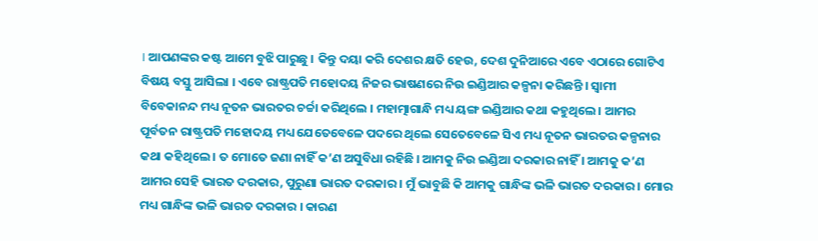। ଆପଣଙ୍କର କଷ୍ଟ ଆମେ ବୁଝି ପାରୁଛୁ । କିନ୍ତୁ ଦୟା କରି ଦେଶର କ୍ଷତି ହେଉ, ଦେଶ ଦୁନିଆରେ ଏବେ ଏଠାରେ ଗୋଟିଏ ବିଷୟ ବସ୍ତୁ ଆସିଲା । ଏବେ ରାଷ୍ଟ୍ରପତି ମହୋଦୟ ନିଜର ଭାଷଣରେ ନିଉ ଇଣ୍ଡିଆର କଳ୍ପନା କରିଛନ୍ତି । ସ୍ୱାମୀ ବିବେକାନନ୍ଦ ମଧ୍ୟ ନୂତନ ଭାରତର ଚର୍ଚ୍ଚା କରିଥିଲେ । ମହାତ୍ମାଗାନ୍ଧି ମଧ୍ୟ ୟଙ୍ଗ ଇଣ୍ଡିଆର କଥା କହୁଥିଲେ । ଆମର ପୂର୍ବତନ ରାଷ୍ଟ୍ରପତି ମହୋଦୟ ମଧ୍ୟ ଯେତେବେଳେ ପଦରେ ଥିଲେ ସେତେବେଳେ ସିଏ ମଧ୍ୟ ନୂତନ ଭାରତର କଳ୍ପନାର କଥା କହିଥିଲେ । ତ ମୋତେ ଜଣା ନାହିଁ କ’ଣ ଅସୁବିଧା ରହିଛି । ଆମକୁ ନିଉ ଇଣ୍ଡିଆ ଦରକାର ନାହିଁ । ଆମକୁ କ’ଣ ଆମର ସେହି ଭାରତ ଦରକାର, ପୁରୁଣା ଭାରତ ଦରକାର । ମୁଁ ଭାବୁଛି କି ଆମକୁ ଗାନ୍ଧିଙ୍କ ଭଳି ଭାରତ ଦରକାର । ମୋର ମଧ୍ୟ ଗାନ୍ଧିଙ୍କ ଭଳି ଭାରତ ଦରକାର । କାରଣ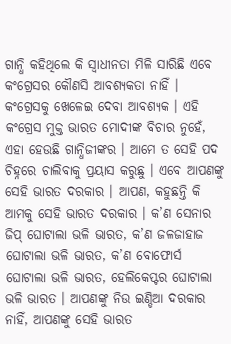ଗାନ୍ଧି କହିଥିଲେ କି ସ୍ୱାଧୀନତା ମିଳି ସାରିଛି ଏବେ କଂଗ୍ରେସର କୌଣସି ଆବଶ୍ୟକତା ନାହିଁ । କଂଗ୍ରେସକୁ ଖେଳେଇ ଦେବା ଆବଶ୍ୟକ । ଏହି କଂଗ୍ରେସ ମୁକ୍ତ ଭାରତ ମୋଦୀଙ୍କ ବିଚାର ନୁହେଁ, ଏହା ହେଉଛି ଗାନ୍ଧିଜୀଙ୍କର । ଆମେ ତ ସେହି ପଦ ଚିହ୍ନରେ ଚାଲିବାକୁ ପ୍ରୟାସ କରୁଛୁ । ଏବେ ଆପଣଙ୍କୁ ସେହି ଭାରତ ଦରକାର । ଆପଣ, କହୁଛନ୍ତି କି ଆମକୁ ସେହି ଭାରତ ଦରକାର । କ’ଣ ସେନାର ଜିପ୍ ଘୋଟାଲା ଭଳି ଭାରତ, କ’ଣ ଜଳଜାହାଜ ଘୋଟାଲା ଭଳି ଭାରତ, କ’ଣ ବୋଫୋର୍ସ ଘୋଟାଲା ଭଳି ଭାରତ, ହେଲିକେପ୍ଟର ଘୋଟାଲା ଭଳି ଭାରତ । ଆପଣଙ୍କୁ ନିଉ ଇଣ୍ଡିଆ ଦରକାର ନାହିଁ, ଆପଣଙ୍କୁ ସେହି ଭାରତ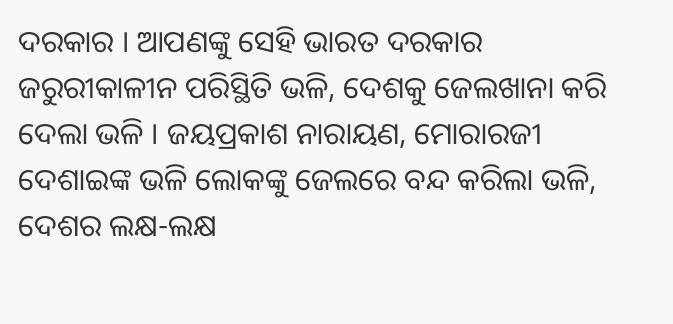ଦରକାର । ଆପଣଙ୍କୁ ସେହି ଭାରତ ଦରକାର ଜରୁରୀକାଳୀନ ପରିସ୍ଥିତି ଭଳି, ଦେଶକୁ ଜେଲଖାନା କରି ଦେଲା ଭଳି । ଜୟପ୍ରକାଶ ନାରାୟଣ, ମୋରାରଜୀ ଦେଶାଇଙ୍କ ଭଳି ଲୋକଙ୍କୁ ଜେଲରେ ବନ୍ଦ କରିଲା ଭଳି, ଦେଶର ଲକ୍ଷ-ଲକ୍ଷ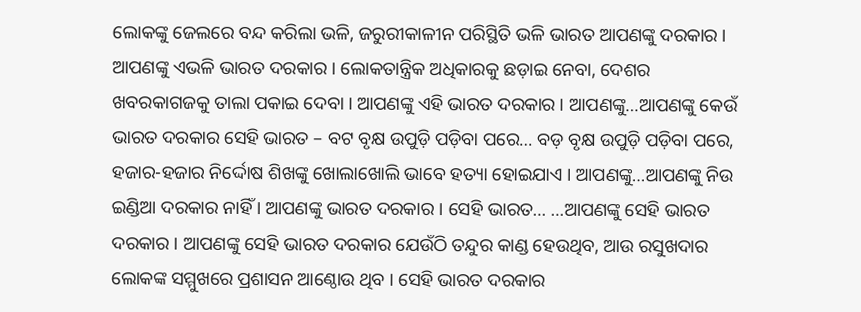ଲୋକଙ୍କୁ ଜେଲରେ ବନ୍ଦ କରିଲା ଭଳି, ଜରୁରୀକାଳୀନ ପରିସ୍ଥିତି ଭଳି ଭାରତ ଆପଣଙ୍କୁ ଦରକାର । ଆପଣଙ୍କୁ ଏଭଳି ଭାରତ ଦରକାର । ଲୋକତାନ୍ତ୍ରିକ ଅଧିକାରକୁ ଛଡ଼ାଇ ନେବା, ଦେଶର ଖବରକାଗଜକୁ ତାଲା ପକାଇ ଦେବା । ଆପଣଙ୍କୁ ଏହି ଭାରତ ଦରକାର । ଆପଣଙ୍କୁ…ଆପଣଙ୍କୁ କେଉଁ ଭାରତ ଦରକାର ସେହି ଭାରତ – ବଟ ବୃକ୍ଷ ଉପୁଡ଼ି ପଡ଼ିବା ପରେ… ବଡ଼ ବୃକ୍ଷ ଉପୁଡ଼ି ପଡ଼ିବା ପରେ, ହଜାର-ହଜାର ନିର୍ଦ୍ଦୋଷ ଶିଖଙ୍କୁ ଖୋଲାଖୋଲି ଭାବେ ହତ୍ୟା ହୋଇଯାଏ । ଆପଣଙ୍କୁ…ଆପଣଙ୍କୁ ନିଉ ଇଣ୍ଡିଆ ଦରକାର ନାହିଁ । ଆପଣଙ୍କୁ ଭାରତ ଦରକାର । ସେହି ଭାରତ… …ଆପଣଙ୍କୁ ସେହି ଭାରତ ଦରକାର । ଆପଣଙ୍କୁ ସେହି ଭାରତ ଦରକାର ଯେଉଁଠି ତନ୍ଦୁର କାଣ୍ଡ ହେଉଥିବ, ଆଉ ରସୁଖଦାର ଲୋକଙ୍କ ସମ୍ମୁଖରେ ପ୍ରଶାସନ ଆଣ୍ଠୋଉ ଥିବ । ସେହି ଭାରତ ଦରକାର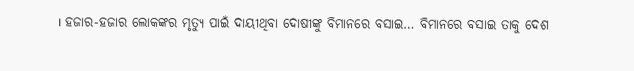। ହଜାର-ହଜାର ଲୋକଙ୍କର ମୃତ୍ୟୁ ପାଇଁ ଦାୟୀଥିବା ଦୋଷୀଙ୍କୁ ବିମାନରେ ବସାଇ… ବିମାନରେ ବସାଇ ତାକୁ ଦେଶ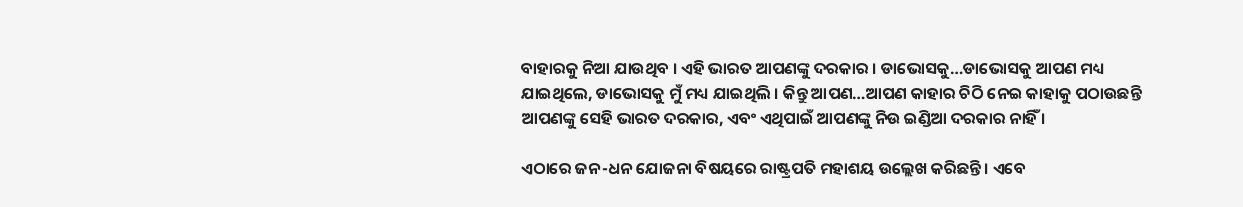ବାହାରକୁ ନିଆ ଯାଉଥିବ । ଏହି ଭାରତ ଆପଣଙ୍କୁ ଦରକାର । ଡାଭୋସକୁ…ଡାଭୋସକୁ ଆପଣ ମଧ୍ୟ ଯାଇଥିଲେ, ଡାଭୋସକୁ ମୁଁ ମଧ୍ୟ ଯାଇଥିଲି । କିନ୍ତୁ ଆପଣ…ଆପଣ କାହାର ଚିଠି ନେଇ କାହାକୁ ପଠାଉଛନ୍ତି ଆପଣଙ୍କୁ ସେହି ଭାରତ ଦରକାର, ଏବଂ ଏଥିପାଇଁ ଆପଣଙ୍କୁ ନିଉ ଇଣ୍ଡିଆ ଦରକାର ନାହିଁ ।

ଏଠାରେ ଜନ-ଧନ ଯୋଜନା ବିଷୟରେ ରାଷ୍ଟ୍ରପତି ମହାଶୟ ଉଲ୍ଲେଖ କରିଛନ୍ତି । ଏବେ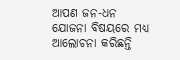ଆପଣ ଜନ-ଧନ ଯୋଜନା ବିଷୟରେ ମଧ୍ୟ ଆଲୋଚନା କରିଛନ୍ତି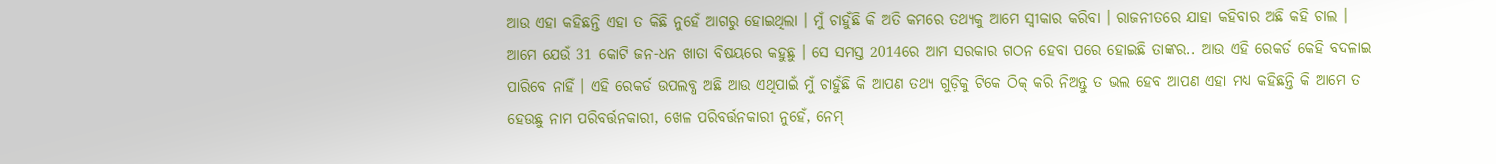ଆଉ ଏହା କହିଛନ୍ତି ଏହା ତ କିଛି ନୁହେଁ ଆଗରୁ ହୋଇଥିଲା । ମୁଁ ଚାହୁଁଛି କି ଅତି କମରେ ତଥ୍ୟକୁ ଆମେ ସ୍ୱୀକାର କରିବା । ରାଜନୀତରେ ଯାହା କହିବାର ଅଛି କହି ଚାଲ । ଆମେ ଯେଉଁ 31 କୋଟି ଜନ-ଧନ ଖାତା ବିଷୟରେ କହୁଛୁ । ସେ ସମସ୍ତ 2014ରେ ଆମ ସରକାର ଗଠନ ହେବା ପରେ ହୋଇଛି ତାଙ୍କର.. ଆଉ ଏହି ରେକର୍ଡ କେହି ବଦଳାଇ ପାରିବେ ନାହିଁ । ଏହି ରେକର୍ଡ ଉପଲବ୍ଧ ଅଛି ଆଉ ଏଥିପାଇଁ ମୁଁ ଚାହୁଁଛି କି ଆପଣ ତଥ୍ୟ ଗୁଡ଼ିକୁ ଟିକେ ଠିକ୍ କରି ନିଅନ୍ତୁ ତ ଭଲ ହେବ ଆପଣ ଏହା ମଧ୍ୟ କହିଛନ୍ତି କି ଆମେ ତ ହେଉଛୁ ନାମ ପରିବର୍ତ୍ତନକାରୀ, ଖେଳ ପରିବର୍ତ୍ତନକାରୀ ନୁହେଁ, ନେମ୍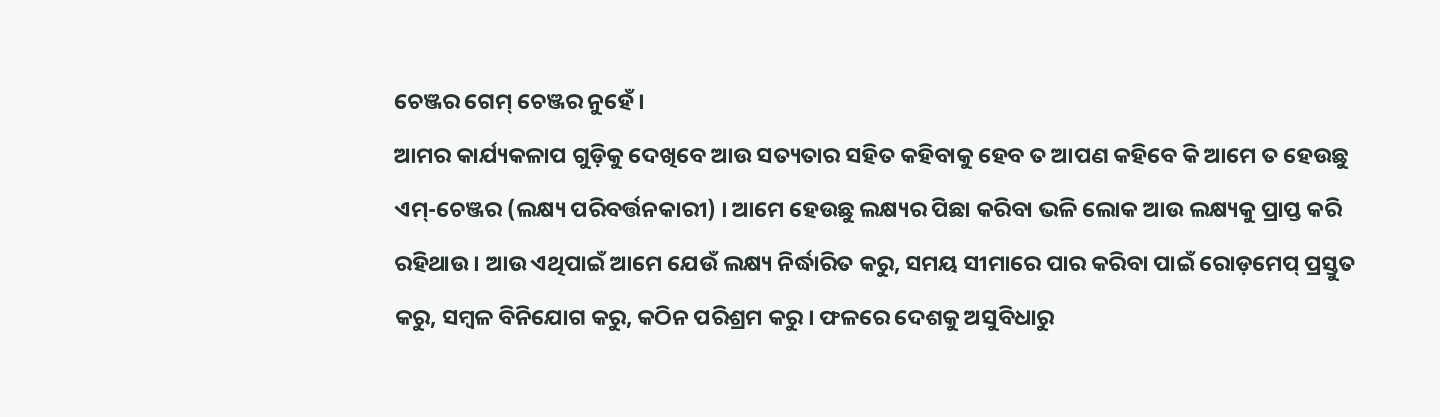ଚେଞ୍ଜର ଗେମ୍ ଚେଞ୍ଜର ନୁହେଁ ।
ଆମର କାର୍ଯ୍ୟକଳାପ ଗୁଡ଼ିକୁ ଦେଖିବେ ଆଉ ସତ୍ୟତାର ସହିତ କହିବାକୁ ହେବ ତ ଆପଣ କହିବେ କି ଆମେ ତ ହେଉଛୁ ଏମ୍-ଚେଞ୍ଜର (ଲକ୍ଷ୍ୟ ପରିବର୍ତ୍ତନକାରୀ) । ଆମେ ହେଉଛୁ ଲକ୍ଷ୍ୟର ପିଛା କରିବା ଭଳି ଲୋକ ଆଉ ଲକ୍ଷ୍ୟକୁ ପ୍ରାପ୍ତ କରି ରହିଥାଉ । ଆଉ ଏଥିପାଇଁ ଆମେ ଯେଉଁ ଲକ୍ଷ୍ୟ ନିର୍ଦ୍ଧାରିତ କରୁ, ସମୟ ସୀମାରେ ପାର କରିବା ପାଇଁ ରୋଡ଼ମେପ୍ ପ୍ରସ୍ତୁତ କରୁ, ସମ୍ବଳ ବିନିଯୋଗ କରୁ, କଠିନ ପରିଶ୍ରମ କରୁ । ଫଳରେ ଦେଶକୁ ଅସୁବିଧାରୁ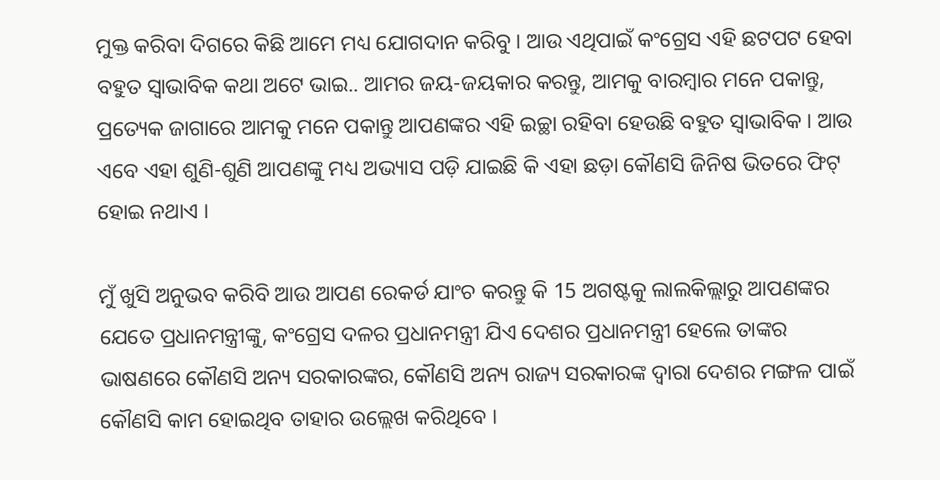ମୁକ୍ତ କରିବା ଦିଗରେ କିଛି ଆମେ ମଧ୍ୟ ଯୋଗଦାନ କରିବୁ । ଆଉ ଏଥିପାଇଁ କଂଗ୍ରେସ ଏହି ଛଟପଟ ହେବା ବହୁତ ସ୍ୱାଭାବିକ କଥା ଅଟେ ଭାଇ.. ଆମର ଜୟ-ଜୟକାର କରନ୍ତୁ, ଆମକୁ ବାରମ୍ବାର ମନେ ପକାନ୍ତୁ, ପ୍ରତ୍ୟେକ ଜାଗାରେ ଆମକୁ ମନେ ପକାନ୍ତୁ ଆପଣଙ୍କର ଏହି ଇଚ୍ଛା ରହିବା ହେଉଛି ବହୁତ ସ୍ୱାଭାବିକ । ଆଉ ଏବେ ଏହା ଶୁଣି-ଶୁଣି ଆପଣଙ୍କୁ ମଧ୍ୟ ଅଭ୍ୟାସ ପଡ଼ି ଯାଇଛି କି ଏହା ଛଡ଼ା କୌଣସି ଜିନିଷ ଭିତରେ ଫିଟ୍ ହୋଇ ନଥାଏ ।

ମୁଁ ଖୁସି ଅନୁଭବ କରିବି ଆଉ ଆପଣ ରେକର୍ଡ ଯାଂଚ କରନ୍ତୁ କି 15 ଅଗଷ୍ଟକୁ ଲାଲକିଲ୍ଲାରୁ ଆପଣଙ୍କର ଯେତେ ପ୍ରଧାନମନ୍ତ୍ରୀଙ୍କୁ, କଂଗ୍ରେସ ଦଳର ପ୍ରଧାନମନ୍ତ୍ରୀ ଯିଏ ଦେଶର ପ୍ରଧାନମନ୍ତ୍ରୀ ହେଲେ ତାଙ୍କର ଭାଷଣରେ କୌଣସି ଅନ୍ୟ ସରକାରଙ୍କର, କୌଣସି ଅନ୍ୟ ରାଜ୍ୟ ସରକାରଙ୍କ ଦ୍ୱାରା ଦେଶର ମଙ୍ଗଳ ପାଇଁ କୌଣସି କାମ ହୋଇଥିବ ତାହାର ଉଲ୍ଲେଖ କରିଥିବେ ।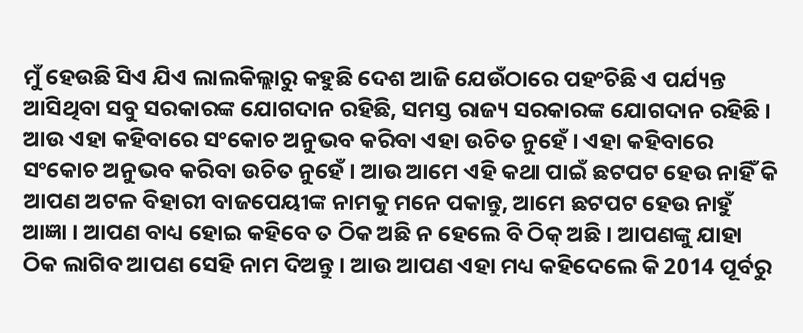ମୁଁ ହେଉଛି ସିଏ ଯିଏ ଲାଲକିଲ୍ଲାରୁ କହୁଛି ଦେଶ ଆଜି ଯେଉଁଠାରେ ପହଂଚିଛି ଏ ପର୍ଯ୍ୟନ୍ତ ଆସିଥିବା ସବୁ ସରକାରଙ୍କ ଯୋଗଦାନ ରହିଛି, ସମସ୍ତ ରାଜ୍ୟ ସରକାରଙ୍କ ଯୋଗଦାନ ରହିଛି । ଆଉ ଏହା କହିବାରେ ସଂକୋଚ ଅନୁଭବ କରିବା ଏହା ଉଚିତ ନୁହେଁ । ଏହା କହିବାରେ ସଂକୋଚ ଅନୁଭବ କରିବା ଉଚିତ ନୁହେଁ । ଆଉ ଆମେ ଏହି କଥା ପାଇଁ ଛଟପଟ ହେଉ ନାହିଁ କି ଆପଣ ଅଟଳ ବିହାରୀ ବାଜପେୟୀଙ୍କ ନାମକୁ ମନେ ପକାନ୍ତୁ, ଆମେ ଛଟପଟ ହେଉ ନାହୁଁ ଆଜ୍ଞା । ଆପଣ ବାଧ୍ୟ ହୋଇ କହିବେ ତ ଠିକ ଅଛି ନ ହେଲେ ବି ଠିକ୍ ଅଛି । ଆପଣଙ୍କୁ ଯାହା ଠିକ ଲାଗିବ ଆପଣ ସେହି ନାମ ଦିଅନ୍ତୁ । ଆଉ ଆପଣ ଏହା ମଧ୍ୟ କହିଦେଲେ କି 2014 ପୂର୍ବରୁ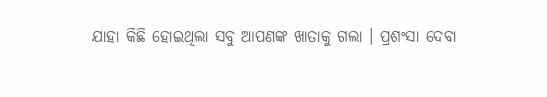ଯାହା କିଛି ହୋଇଥିଲା ସବୁ ଆପଣଙ୍କ ଖାତାକୁ ଗଲା । ପ୍ରଶଂସା ଦେବା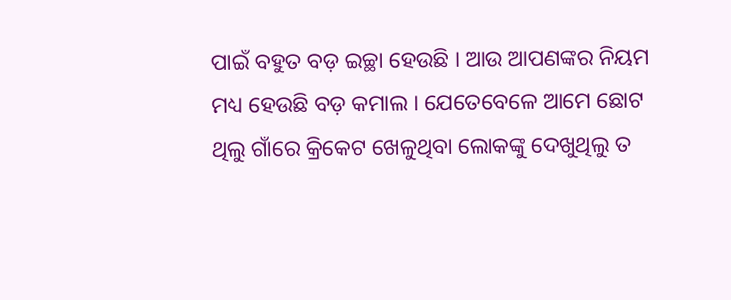ପାଇଁ ବହୁତ ବଡ଼ ଇଚ୍ଛା ହେଉଛି । ଆଉ ଆପଣଙ୍କର ନିୟମ ମଧ୍ୟ ହେଉଛି ବଡ଼ କମାଲ । ଯେତେବେଳେ ଆମେ ଛୋଟ ଥିଲୁ ଗାଁରେ କ୍ରିକେଟ ଖେଳୁଥିବା ଲୋକଙ୍କୁ ଦେଖୁଥିଲୁ ତ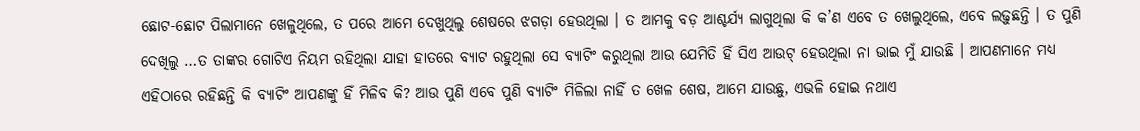ଛୋଟ-ଛୋଟ ପିଲାମାନେ ଖେଳୁଥିଲେ, ତ ପରେ ଆମେ ଦେଖୁଥିଲୁ ଶେଷରେ ଝଗଡ଼ା ହେଉଥିଲା । ତ ଆମକୁ ବଡ଼ ଆଶ୍ଚର୍ଯ୍ୟ ଲାଗୁଥିଲା କି କ’ଣ ଏବେ ତ ଖେଲୁଥିଲେ, ଏବେ ଲଢ଼ୁଛନ୍ତି । ତ ପୁଣି ଦେଖିଲୁ …ତ ତାଙ୍କର ଗୋଟିଏ ନିୟମ ରହିଥିଲା ଯାହା ହାତରେ ବ୍ୟାଟ ରହୁଥିଲା ସେ ବ୍ୟାଟିଂ କରୁଥିଲା ଆଉ ଯେମିତି ହିଁ ସିଏ ଆଉଟ୍ ହେଉଥିଲା ନା ଭାଇ ମୁଁ ଯାଉଛି । ଆପଣମାନେ ମଧ୍ୟ ଏହିଠାରେ ରହିଛନ୍ତି କି ବ୍ୟାଟିଂ ଆପଣଙ୍କୁ ହିଁ ମିଳିବ କି? ଆଉ ପୁଣି ଏବେ ପୁଣି ବ୍ୟାଟିଂ ମିଳିଲା ନାହିଁ ତ ଖେଳ ଶେଷ, ଆମେ ଯାଉଛୁ, ଏଭଳି ହୋଇ ନଥାଏ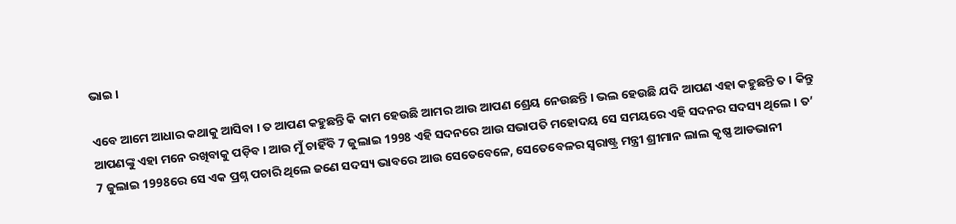ଭାଇ ।

ଏବେ ଆମେ ଆଧାର କଥାକୁ ଆସିବା । ତ ଆପଣ କହୁଛନ୍ତି କି କାମ ହେଉଛି ଆମର ଆଉ ଆପଣ ଶ୍ରେୟ ନେଉଛନ୍ତି । ଭଲ ହେଉଛି ଯଦି ଆପଣ ଏହା କହୁଛନ୍ତି ତ । କିନ୍ତୁ ଆପଣଙ୍କୁ ଏହା ମନେ ରଖିବାକୁ ପଡ଼ିବ । ଆଉ ମୁଁ ଚାହିଁବି 7 ଜୁଲାଇ 1998 ଏହି ସଦନରେ ଆଉ ସଭାପତି ମହୋଦୟ ସେ ସମୟରେ ଏହି ସଦନର ସଦସ୍ୟ ଥିଲେ । ତ’ 7 ଜୁଲାଇ 1998ରେ ସେ ଏକ ପ୍ରଶ୍ନ ପଚାରି ଥିଲେ ଜଣେ ସଦସ୍ୟ ଭାବରେ ଆଉ ସେତେବେଳେ, ସେତେବେଳର ସ୍ଵରାଷ୍ଟ୍ର ମନ୍ତ୍ରୀ ଶ୍ରୀମାନ ଲାଲ କୃଷ୍ଣ ଆଡଭାନୀ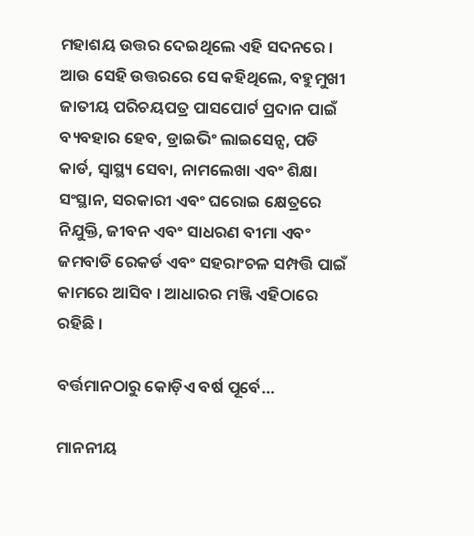ମହାଶୟ ଉତ୍ତର ଦେଇଥିଲେ ଏହି ସଦନରେ । ଆଉ ସେହି ଉତ୍ତରରେ ସେ କହିଥିଲେ, ବହୁମୁଖୀ ଜାତୀୟ ପରିଚୟପତ୍ର ପାସପୋର୍ଟ ପ୍ରଦାନ ପାଇଁ ବ୍ୟବହାର ହେବ, ଡ୍ରାଇଭିଂ ଲାଇସେନ୍ସ, ପଡି କାର୍ଡ, ସ୍ୱାସ୍ଥ୍ୟ ସେବା, ନାମଲେଖା ଏବଂ ଶିକ୍ଷା ସଂସ୍ଥାନ, ସରକାରୀ ଏବଂ ଘରୋଇ କ୍ଷେତ୍ରରେ ନିଯୁକ୍ତି, ଜୀବନ ଏବଂ ସାଧରଣ ବୀମା ଏବଂ ଜମବାଡି ରେକର୍ଡ ଏବଂ ସହରାଂଚଳ ସମ୍ପତ୍ତି ପାଇଁ କାମରେ ଆସିବ । ଆଧାରର ମଞ୍ଜି ଏହିଠାରେ ରହିଛି ।

ବର୍ତ୍ତମାନଠାରୁ କୋଡ଼ିଏ ବର୍ଷ ପୂର୍ବେ…

ମାନନୀୟ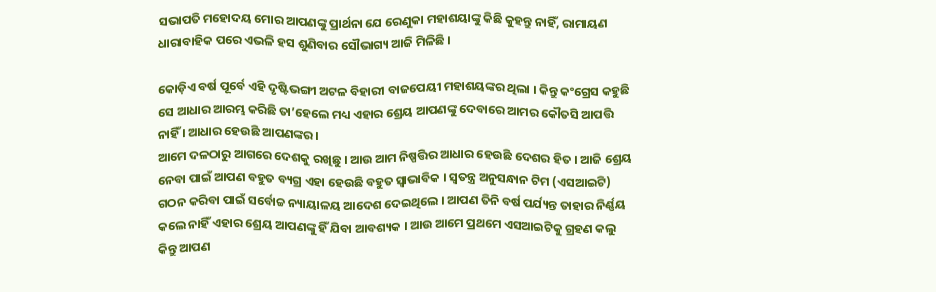ସଭାପତି ମହୋଦୟ ମୋର ଆପଣଙ୍କୁ ପ୍ରାର୍ଥନା ଯେ ରେଣୁକା ମହାଶୟାଙ୍କୁ କିଛି କୁହନ୍ତୁ ନାହିଁ, ରାମାୟଣ ଧାରାବାହିକ ପରେ ଏଭଳି ହସ ଶୁଣିବାର ସୌଭାଗ୍ୟ ଆଜି ମିଳିଛି ।

କୋଡ଼ିଏ ବର୍ଷ ପୂର୍ବେ ଏହି ଦୃଷ୍ଟିଭଙ୍ଗୀ ଅଟଳ ବିହାରୀ ବାଜପେୟୀ ମହାଶୟଙ୍କର ଥିଲା । କିନ୍ତୁ କଂଗ୍ରେସ କହୁଛି ସେ ଆଧାର ଆରମ୍ଭ କରିଛି ତା’ହେଲେ ମଧ୍ୟ ଏହାର ଶ୍ରେୟ ଆପଣଙ୍କୁ ଦେବାରେ ଆମର କୌତସି ଆପତ୍ତି ନାହିଁ । ଆଧାର ହେଉଛି ଆପଣଙ୍କର ।
ଆମେ ଦଳଠାରୁ ଆଗରେ ଦେଶକୁ ରଖିଛୁ । ଆଉ ଆମ ନିଷ୍ପତ୍ତିର ଆଧାର ହେଉଛି ଦେଶର ହିତ । ଆଜି ଶ୍ରେୟ ନେବା ପାଇଁ ଆପଣ ବହୁତ ବ୍ୟଗ୍ର ଏହା ହେଉଛି ବହୁତ ସ୍ୱାଭାବିକ । ସ୍ଵତନ୍ତ୍ର ଅନୁସନ୍ଧାନ ଟିମ (ଏସଆଇଟି) ଗଠନ କରିବା ପାଇଁ ସର୍ବୋଚ୍ଚ ନ୍ୟାୟାଳୟ ଆଦେଶ ଦେଇଥିଲେ । ଆପଣ ତିନି ବର୍ଷ ପର୍ଯ୍ୟନ୍ତ ତାହାର ନିର୍ଣ୍ଣୟ କଲେ ନାହିଁ ଏହାର ଶ୍ରେୟ ଆପଣଙ୍କୁ ହିଁ ଯିବା ଆବଶ୍ୟକ । ଆଉ ଆମେ ପ୍ରଥମେ ଏସଆଇଟିକୁ ଗ୍ରହଣ କଲୁ କିନ୍ତୁ ଆପଣ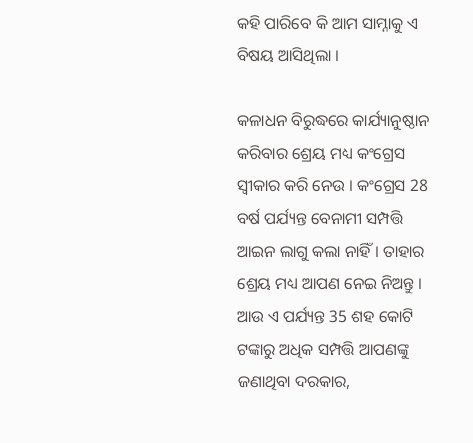କହି ପାରିବେ କି ଆମ ସାମ୍ନାକୁ ଏ ବିଷୟ ଆସିଥିଲା ।

କଳାଧନ ବିରୁଦ୍ଧରେ କାର୍ଯ୍ୟାନୁଷ୍ଠାନ କରିବାର ଶ୍ରେୟ ମଧ୍ୟ କଂଗ୍ରେସ ସ୍ୱୀକାର କରି ନେଉ । କଂଗ୍ରେସ 28 ବର୍ଷ ପର୍ଯ୍ୟନ୍ତ ବେନାମୀ ସମ୍ପତ୍ତି ଆଇନ ଲାଗୁ କଲା ନାହିଁ । ତାହାର ଶ୍ରେୟ ମଧ୍ୟ ଆପଣ ନେଇ ନିଅନ୍ତୁ । ଆଉ ଏ ପର୍ଯ୍ୟନ୍ତ 35 ଶହ କୋଟି ଟଙ୍କାରୁ ଅଧିକ ସମ୍ପତ୍ତି ଆପଣଙ୍କୁ ଜଣାଥିବା ଦରକାର,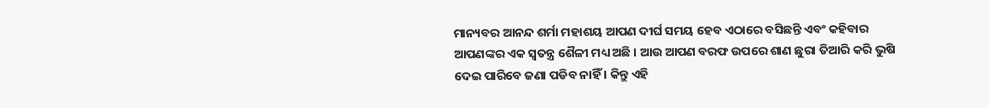ମାନ୍ୟବର ଆନନ୍ଦ ଶର୍ମା ମହାଶୟ ଆପଣ ଦୀର୍ଘ ସମୟ ହେବ ଏଠାରେ ବସିଛନ୍ତି ଏବଂ କହିବାର ଆପଣଙ୍କର ଏକ ସ୍ୱତନ୍ତ୍ର ଶୈଳୀ ମଧ୍ୟ ଅଛି । ଆଉ ଆପଣ ବରଫ ଉପରେ ଶାଣ ଛୁରା ତିଆରି କରି ଭୁଷି ଦେଇ ପାରିବେ ଜଣା ପଡିବ ନାହିଁ । କିନ୍ତୁ ଏହି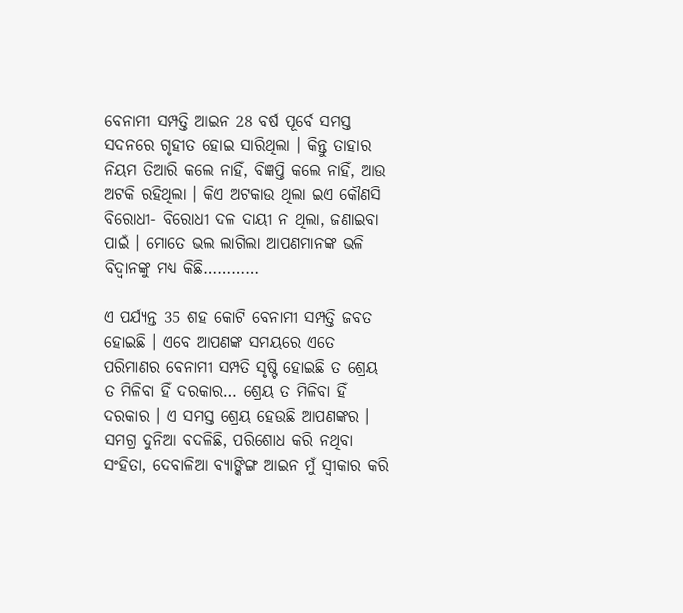ବେନାମୀ ସମ୍ପତ୍ତି ଆଇନ 28 ବର୍ଷ ପୂର୍ବେ ସମସ୍ତ ସଦନରେ ଗୃହୀତ ହୋଇ ସାରିଥିଲା । କିନ୍ତୁ ତାହାର ନିୟମ ତିଆରି କଲେ ନାହିଁ, ବିଜ୍ଞପ୍ତି କଲେ ନାହିଁ, ଆଉ ଅଟକି ରହିଥିଲା । କିଏ ଅଟକାଉ ଥିଲା ଇଏ କୌଣସି ବିରୋଧୀ- ବିରୋଧୀ ଦଳ ଦାୟୀ ନ ଥିଲା, ଜଣାଇବା ପାଇଁ । ମୋତେ ଭଲ ଲାଗିଲା ଆପଣମାନଙ୍କ ଭଳି ବିଦ୍ୱାନଙ୍କୁ ମଧ୍ୟ କିଛି…………

ଏ ପର୍ଯ୍ୟନ୍ତ 35 ଶହ କୋଟି ବେନାମୀ ସମ୍ପତ୍ତି ଜବତ ହୋଇଛି । ଏବେ ଆପଣଙ୍କ ସମୟରେ ଏତେ ପରିମାଣର ବେନାମୀ ସମ୍ପତି ସୃଷ୍ଟି ହୋଇଛି ତ ଶ୍ରେୟ ତ ମିଳିବା ହିଁ ଦରକାର… ଶ୍ରେୟ ତ ମିଳିବା ହିଁ ଦରକାର । ଏ ସମସ୍ତ ଶ୍ରେୟ ହେଉଛି ଆପଣଙ୍କର । ସମଗ୍ର ଦୁନିଆ ବଦଳିଛି, ପରିଶୋଧ କରି ନଥିବା ସଂହିତା, ଦେବାଳିଆ ବ୍ୟାଙ୍କିଙ୍ଗ ଆଇନ ମୁଁ ସ୍ୱୀକାର କରି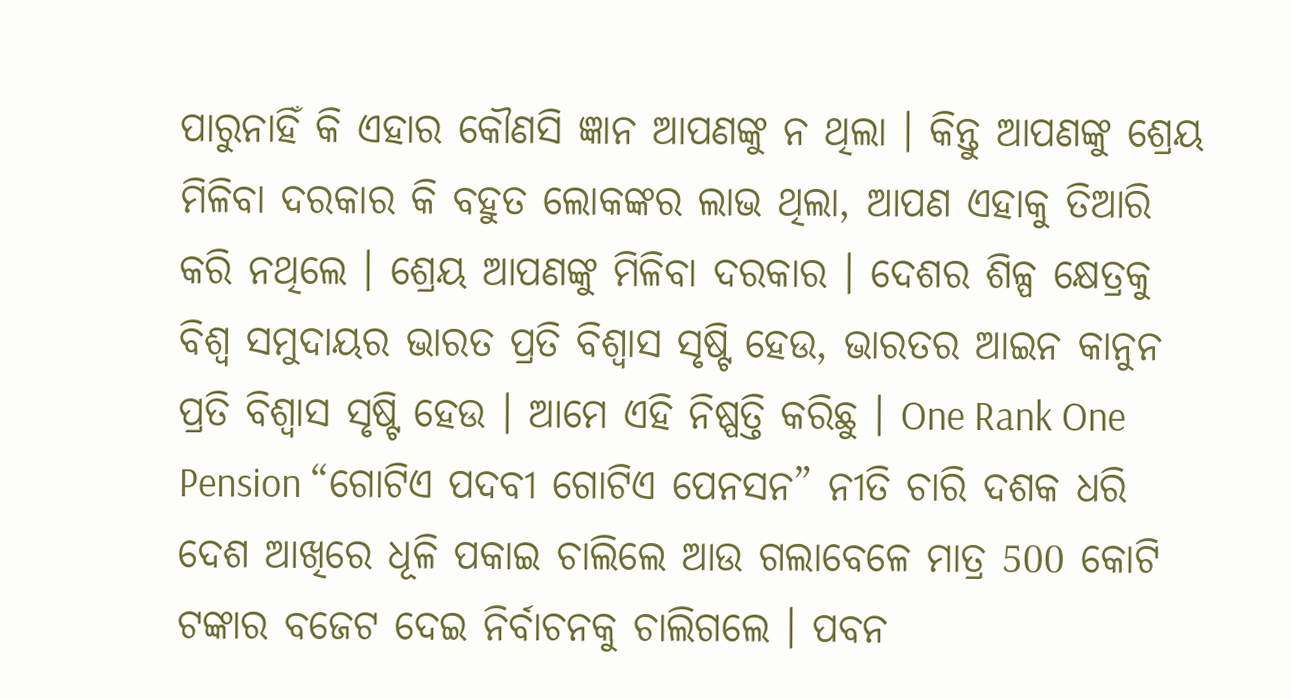ପାରୁନାହିଁ କି ଏହାର କୌଣସି ଜ୍ଞାନ ଆପଣଙ୍କୁ ନ ଥିଲା । କିନ୍ତୁ ଆପଣଙ୍କୁ ଶ୍ରେୟ ମିଳିବା ଦରକାର କି ବହୁତ ଲୋକଙ୍କର ଲାଭ ଥିଲା, ଆପଣ ଏହାକୁ ତିଆରି କରି ନଥିଲେ । ଶ୍ରେୟ ଆପଣଙ୍କୁ ମିଳିବା ଦରକାର । ଦେଶର ଶିଳ୍ପ କ୍ଷେତ୍ରକୁ ବିଶ୍ୱ ସମୁଦାୟର ଭାରତ ପ୍ରତି ବିଶ୍ୱାସ ସୃଷ୍ଟି ହେଉ, ଭାରତର ଆଇନ କାନୁନ ପ୍ରତି ବିଶ୍ୱାସ ସୃଷ୍ଟି ହେଉ । ଆମେ ଏହି ନିଷ୍ପତ୍ତି କରିଛୁ । One Rank One Pension “ଗୋଟିଏ ପଦବୀ ଗୋଟିଏ ପେନସନ” ନୀତି ଚାରି ଦଶକ ଧରି ଦେଶ ଆଖିରେ ଧୂଳି ପକାଇ ଚାଲିଲେ ଆଉ ଗଲାବେଳେ ମାତ୍ର 500 କୋଟି ଟଙ୍କାର ବଜେଟ ଦେଇ ନିର୍ବାଚନକୁ ଚାଲିଗଲେ । ପବନ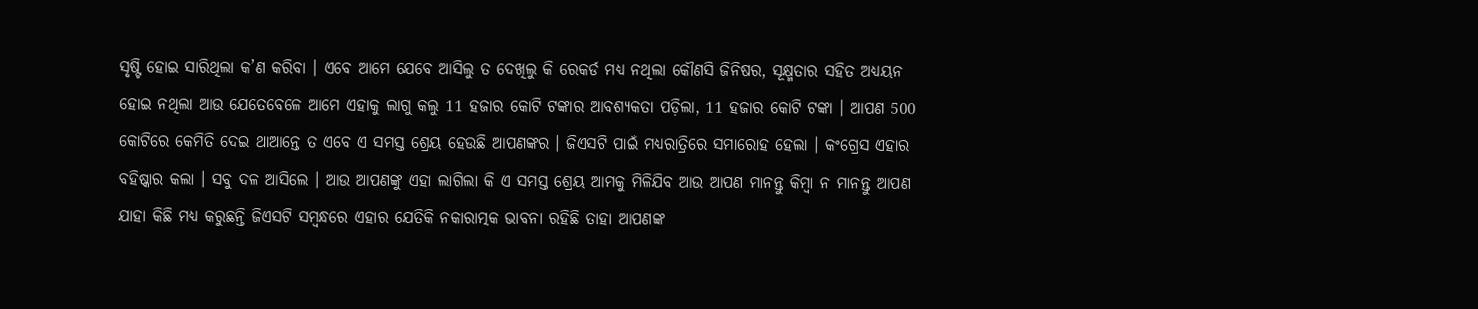ସୃଷ୍ଟି ହୋଇ ସାରିଥିଲା କ’ଣ କରିବା । ଏବେ ଆମେ ଯେବେ ଆସିଲୁ ତ ଦେଖିଲୁ କି ରେକର୍ଡ ମଧ୍ୟ ନଥିଲା କୌଣସି ଜିନିଷର, ସୂକ୍ଷ୍ମତାର ସହିତ ଅଧ୍ୟୟନ ହୋଇ ନଥିଲା ଆଉ ଯେତେବେଳେ ଆମେ ଏହାକୁ ଲାଗୁ କଲୁ 11 ହଜାର କୋଟି ଟଙ୍କାର ଆବଶ୍ୟକତା ପଡ଼ିଲା, 11 ହଜାର କୋଟି ଟଙ୍କା । ଆପଣ 500 କୋଟିରେ କେମିତି ଦେଇ ଥାଆନ୍ତେ ତ ଏବେ ଏ ସମସ୍ତ ଶ୍ରେୟ ହେଉଛି ଆପଣଙ୍କର । ଜିଏସଟି ପାଇଁ ମଧ୍ୟରାତ୍ରିରେ ସମାରୋହ ହେଲା । କଂଗ୍ରେସ ଏହାର ବହିଷ୍କାର କଲା । ସବୁ ଦଳ ଆସିଲେ । ଆଉ ଆପଣଙ୍କୁ ଏହା ଲାଗିଲା କି ଏ ସମସ୍ତ ଶ୍ରେୟ ଆମକୁ ମିଳିଯିବ ଆଉ ଆପଣ ମାନନ୍ତୁ କିମ୍ବା ନ ମାନନ୍ତୁ ଆପଣ ଯାହା କିଛି ମଧ୍ୟ କରୁଛନ୍ତି ଜିଏସଟି ସମ୍ବନ୍ଧରେ ଏହାର ଯେତିକି ନକାରାତ୍ମକ ଭାବନା ରହିଛି ତାହା ଆପଣଙ୍କ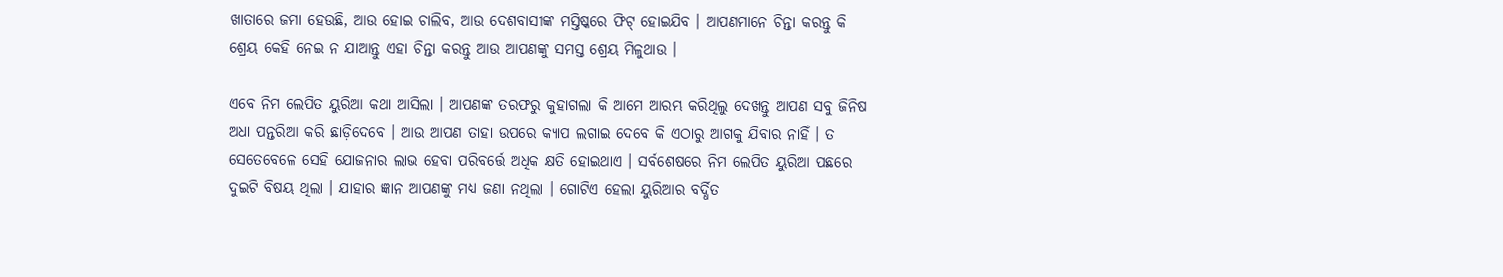ଖାତାରେ ଜମା ହେଉଛି, ଆଉ ହୋଇ ଚାଲିବ, ଆଉ ଦେଶବାସୀଙ୍କ ମସ୍ତିଷ୍କରେ ଫିଟ୍ ହୋଇଯିବ । ଆପଣମାନେ ଚିନ୍ତା କରନ୍ତୁ କି ଶ୍ରେୟ କେହି ନେଇ ନ ଯାଆନ୍ତୁ ଏହା ଚିନ୍ତା କରନ୍ତୁ ଆଉ ଆପଣଙ୍କୁ ସମସ୍ତ ଶ୍ରେୟ ମିଳୁଥାଉ ।

ଏବେ ନିମ ଲେପିତ ୟୁରିଆ କଥା ଆସିଲା । ଆପଣଙ୍କ ତରଫରୁ କୁହାଗଲା କି ଆମେ ଆରମ୍ଭ କରିଥିଲୁ ଦେଖନ୍ତୁ ଆପଣ ସବୁ ଜିନିଷ ଅଧା ପନ୍ତରିଆ କରି ଛାଡ଼ିଦେବେ । ଆଉ ଆପଣ ତାହା ଉପରେ କ୍ୟାପ ଲଗାଇ ଦେବେ କି ଏଠାରୁ ଆଗକୁ ଯିବାର ନାହିଁ । ତ ସେତେବେଳେ ସେହି ଯୋଜନାର ଲାଭ ହେବା ପରିବର୍ତ୍ତେ ଅଧିକ କ୍ଷତି ହୋଇଥାଏ । ସର୍ବଶେଷରେ ନିମ ଲେପିତ ୟୁରିଆ ପଛରେ ଦୁଇଟି ବିଷୟ ଥିଲା । ଯାହାର ଜ୍ଞାନ ଆପଣଙ୍କୁ ମଧ୍ୟ ଜଣା ନଥିଲା । ଗୋଟିଏ ହେଲା ୟୁରିଆର ବର୍ଦ୍ଧିତ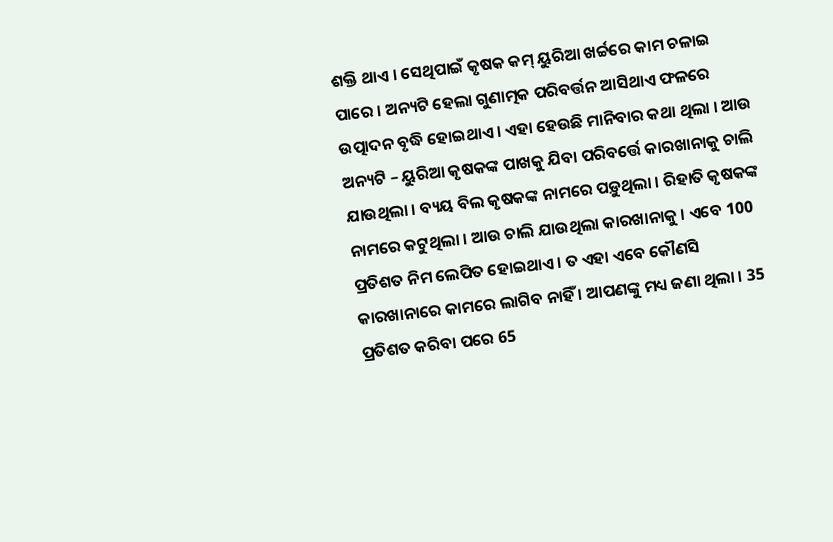ଶକ୍ତି ଥାଏ । ସେଥିପାଇଁ କୃଷକ କମ୍ ୟୁରିଆ ଖର୍ଚ୍ଚରେ କାମ ଚଳାଇ ପାରେ । ଅନ୍ୟଟି ହେଲା ଗୁଣାତ୍ମକ ପରିବର୍ତ୍ତନ ଆସିଥାଏ ଫଳରେ ଉତ୍ପାଦନ ବୃଦ୍ଧି ହୋଇଥାଏ । ଏହା ହେଉଛି ମାନିବାର କଥା ଥିଲା । ଆଉ ଅନ୍ୟଟି – ୟୁରିଆ କୃଷକଙ୍କ ପାଖକୁ ଯିବା ପରିବର୍ତ୍ତେ କାରଖାନାକୁ ଚାଲି ଯାଉଥିଲା । ବ୍ୟୟ ବିଲ କୃଷକଙ୍କ ନାମରେ ପଡ଼ୁଥିଲା । ରିହାତି କୃଷକଙ୍କ ନାମରେ କଟୁଥିଲା । ଆଉ ଚାଲି ଯାଉଥିଲା କାରଖାନାକୁ । ଏବେ 100 ପ୍ରତିଶତ ନିମ ଲେପିତ ହୋଇଥାଏ । ତ ଏହା ଏବେ କୌଣସି କାରଖାନାରେ କାମରେ ଲାଗିବ ନାହିଁ । ଆପଣଙ୍କୁ ମଧ୍ୟ ଜଣା ଥିଲା । 35 ପ୍ରତିଶତ କରିବା ପରେ 65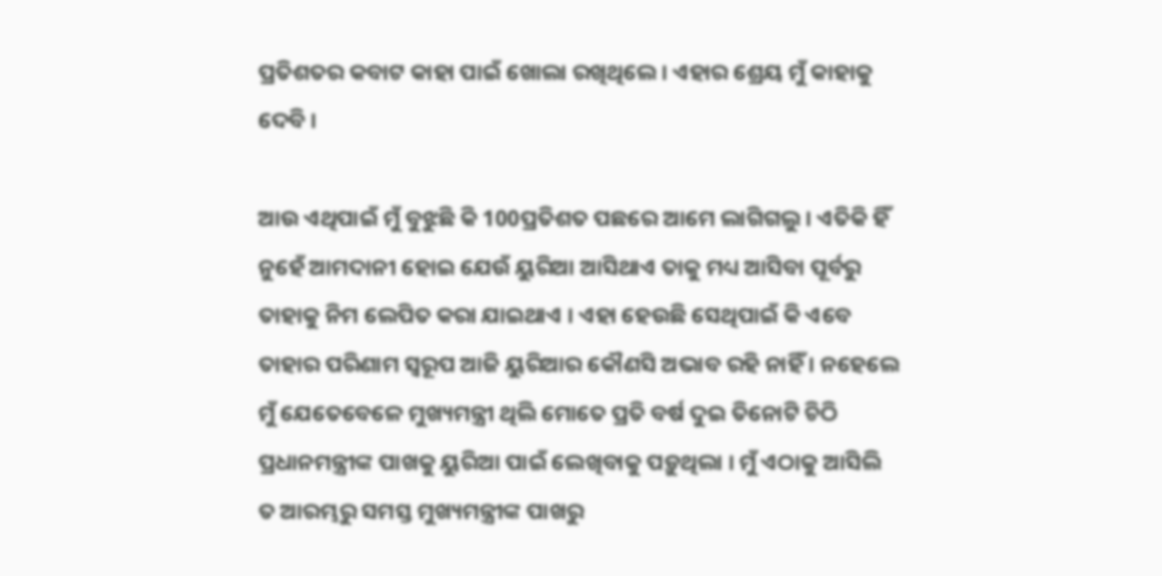ପ୍ରତିଶତର କବାଟ କାହା ପାଇଁ ଖୋଲା ରଖିଥିଲେ । ଏହାର ଶ୍ରେୟ ମୁଁ କାହାକୁ ଦେବି ।

ଆଉ ଏଥିପାଇଁ ମୁଁ ବୁଝୁଛି କି 100ପ୍ରତିଶତ ପଛରେ ଆମେ ଲାଗିଗଲୁ । ଏତିକି ହିଁ ନୁହେଁ ଆମଦାନୀ ହୋଇ ଯେଉଁ ୟୁରିଆ ଆସିଥାଏ ତାକୁ ମଧ୍ୟ ଆସିବା ପୂର୍ବରୁ ତାହାକୁ ନିମ ଲେପିତ କରା ଯାଇଥାଏ । ଏହା ହେଉଛି ସେଥିପାଇଁ କି ଏବେ ତାହାର ପରିଣାମ ସ୍ୱରୂପ ଆଜି ୟୁରିଆର କୌଣସି ଅଭାବ ରହି ନାହିଁ । ନହେଲେ ମୁଁ ଯେତେବେଳେ ମୁଖ୍ୟମନ୍ତ୍ରୀ ଥିଲି ମୋତେ ପ୍ରତି ବର୍ଷ ଦୁଇ ତିନୋଟି ଚିଠି ପ୍ରଧାନମନ୍ତ୍ରୀଙ୍କ ପାଖକୁ ୟୁରିଆ ପାଇଁ ଲେଖିବାକୁ ପଡ଼ୁଥିଲା । ମୁଁ ଏଠାକୁ ଆସିଲି ତ ଆରମ୍ଭରୁ ସମସ୍ତ ମୁଖ୍ୟମନ୍ତ୍ରୀଙ୍କ ପାଖରୁ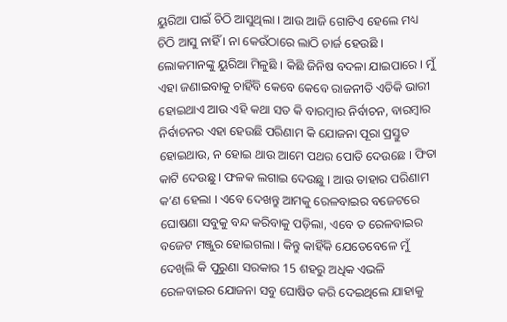ୟୁରିଆ ପାଇଁ ଚିଠି ଆସୁଥିଲା । ଆଉ ଆଜି ଗୋଟିଏ ହେଲେ ମଧ୍ୟ ଚିଠି ଆସୁ ନାହିଁ । ନା କେଉଁଠାରେ ଲାଠି ଚାର୍ଜ ହେଉଛି । ଲୋକମାନଙ୍କୁ ୟୁରିଆ ମିଳୁଛି । କିଛି ଜିନିଷ ବଦଳା ଯାଇପାରେ । ମୁଁ ଏହା ଜଣାଇବାକୁ ଚାହିଁବି କେବେ କେବେ ରାଜନୀତି ଏତିକି ଭାରୀ ହୋଇଥାଏ ଆଉ ଏହି କଥା ସତ କି ବାରମ୍ବାର ନିର୍ବାଚନ, ବାରମ୍ବାର ନିର୍ବାଚନର ଏହା ହେଉଛି ପରିଣାମ କି ଯୋଜନା ପୂରା ପ୍ରସ୍ତୁତ ହୋଇଥାଉ, ନ ହୋଇ ଥାଉ ଆମେ ପଥର ପୋତି ଦେଉଛେ । ଫିତା କାଟି ଦେଉଛୁ । ଫଳକ ଲଗାଇ ଦେଉଛୁ । ଆଉ ତାହାର ପରିଣାମ କ’ଣ ହେଲା । ଏବେ ଦେଖନ୍ତୁ ଆମକୁ ରେଳବାଇର ବଜେଟରେ ଘୋଷଣା ସବୁକୁ ବନ୍ଦ କରିବାକୁ ପଡ଼ିଲା, ଏବେ ତ ରେଳବାଇର ବଜେଟ ମଞ୍ଜୁର ହୋଇଗଲା । କିନ୍ତୁ କାହିଁକି ଯେତେବେଳେ ମୁଁ ଦେଖିଲି କି ପୁରୁଣା ସରକାର 15 ଶହରୁ ଅଧିକ ଏଭଳି ରେଳବାଇର ଯୋଜନା ସବୁ ଘୋଷିତ କରି ଦେଇଥିଲେ ଯାହାକୁ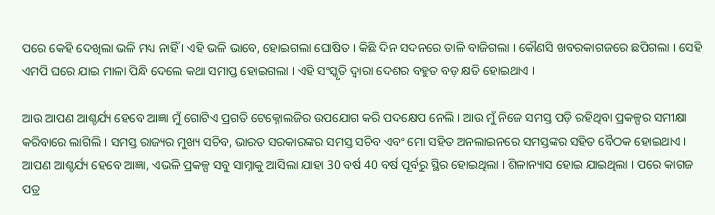ପରେ କେହି ଦେଖିଲା ଭଳି ମଧ୍ୟ ନାହିଁ । ଏହି ଭଳି ଭାବେ, ହୋଇଗଲା ଘୋଷିତ । କିଛି ଦିନ ସଦନରେ ତାଳି ବାଜିଗଲା । କୌଣସି ଖବରକାଗଜରେ ଛପିଗଲା । ସେହି ଏମପି ଘରେ ଯାଇ ମାଳା ପିନ୍ଧି ଦେଲେ କଥା ସମାପ୍ତ ହୋଇଗଲା । ଏହି ସଂସ୍କୃତି ଦ୍ୱାରା ଦେଶର ବହୁତ ବଡ଼ କ୍ଷତି ହୋଇଥାଏ ।

ଆଉ ଆପଣ ଆଶ୍ଚର୍ଯ୍ୟ ହେବେ ଆଜ୍ଞା ମୁଁ ଗୋଟିଏ ପ୍ରଗତି ଟେକ୍ନୋଲଜିର ଉପଯୋଗ କରି ପଦକ୍ଷେପ ନେଲି । ଆଉ ମୁଁ ନିଜେ ସମସ୍ତ ପଡ଼ି ରହିଥିବା ପ୍ରକଳ୍ପର ସମୀକ୍ଷା କରିବାରେ ଲାଗିଲି । ସମସ୍ତ ରାଜ୍ୟର ମୁଖ୍ୟ ସଚିବ, ଭାରତ ସରକାରଙ୍କର ସମସ୍ତ ସଚିବ ଏବଂ ମୋ ସହିତ ଅନଲାଇନରେ ସମସ୍ତଙ୍କର ସହିତ ବୈଠକ ହୋଇଥାଏ । ଆପଣ ଆଶ୍ଚର୍ଯ୍ୟ ହେବେ ଆଜ୍ଞା, ଏଭଳି ପ୍ରକଳ୍ପ ସବୁ ସାମ୍ନାକୁ ଆସିଲା ଯାହା 30 ବର୍ଷ 40 ବର୍ଷ ପୂର୍ବରୁ ସ୍ଥିର ହୋଇଥିଲା । ଶିଳାନ୍ୟାସ ହୋଇ ଯାଇଥିଲା । ପରେ କାଗଜ ପତ୍ର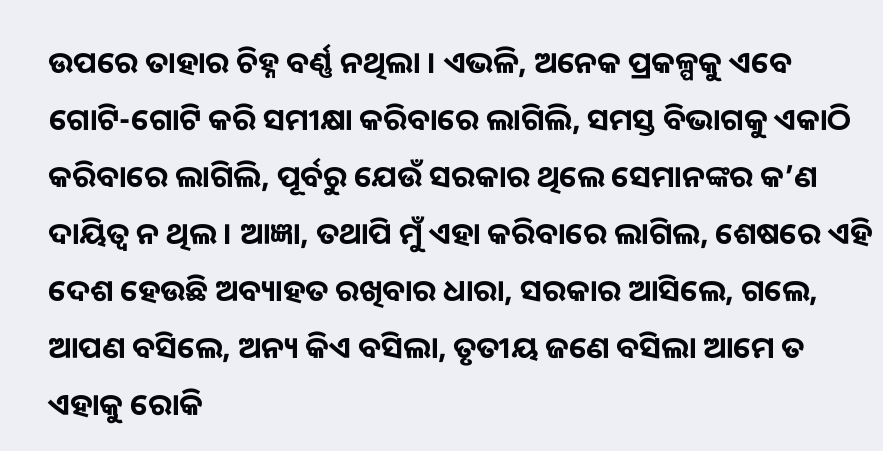ଉପରେ ତାହାର ଚିହ୍ନ ବର୍ଣ୍ଣ ନଥିଲା । ଏଭଳି, ଅନେକ ପ୍ରକଳ୍ପକୁ ଏବେ ଗୋଟି-ଗୋଟି କରି ସମୀକ୍ଷା କରିବାରେ ଲାଗିଲି, ସମସ୍ତ ବିଭାଗକୁ ଏକାଠି କରିବାରେ ଲାଗିଲି, ପୂର୍ବରୁ ଯେଉଁ ସରକାର ଥିଲେ ସେମାନଙ୍କର କ’ଣ ଦାୟିତ୍ୱ ନ ଥିଲ । ଆଜ୍ଞା, ତଥାପି ମୁଁ ଏହା କରିବାରେ ଲାଗିଲ, ଶେଷରେ ଏହି ଦେଶ ହେଉଛି ଅବ୍ୟାହତ ରଖିବାର ଧାରା, ସରକାର ଆସିଲେ, ଗଲେ, ଆପଣ ବସିଲେ, ଅନ୍ୟ କିଏ ବସିଲା, ତୃତୀୟ ଜଣେ ବସିଲା ଆମେ ତ ଏହାକୁ ରୋକି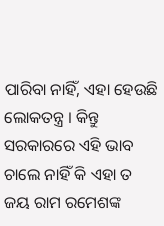ପାରିବା ନାହିଁ, ଏହା ହେଉଛି ଲୋକତନ୍ତ୍ର । କିନ୍ତୁ ସରକାରରେ ଏହି ଭାବ ଚାଲେ ନାହିଁ କି ଏହା ତ ଜୟ ରାମ ରମେଶଙ୍କ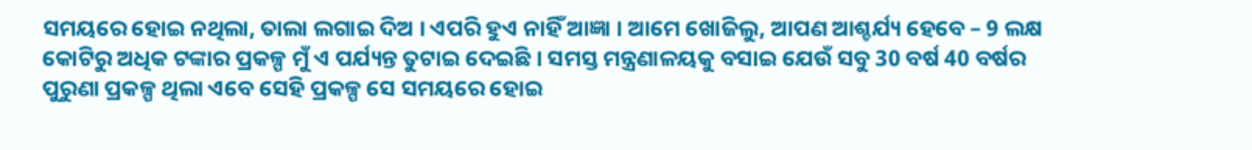ସମୟରେ ହୋଇ ନଥିଲା, ତାଲା ଲଗାଇ ଦିଅ । ଏପରି ହୁଏ ନାହିଁ ଆଜ୍ଞା । ଆମେ ଖୋଜିଲୁ, ଆପଣ ଆଶ୍ଚର୍ଯ୍ୟ ହେବେ – 9 ଲକ୍ଷ କୋଟିରୁ ଅଧିକ ଟଙ୍କାର ପ୍ରକଳ୍ପ ମୁଁ ଏ ପର୍ଯ୍ୟନ୍ତ ତୁଟାଇ ଦେଇଛି । ସମସ୍ତ ମନ୍ତ୍ରଣାଳୟକୁ ବସାଇ ଯେଉଁ ସବୁ 30 ବର୍ଷ 40 ବର୍ଷର ପୁରୁଣା ପ୍ରକଳ୍ପ ଥିଲା ଏବେ ସେହି ପ୍ରକଳ୍ପ ସେ ସମୟରେ ହୋଇ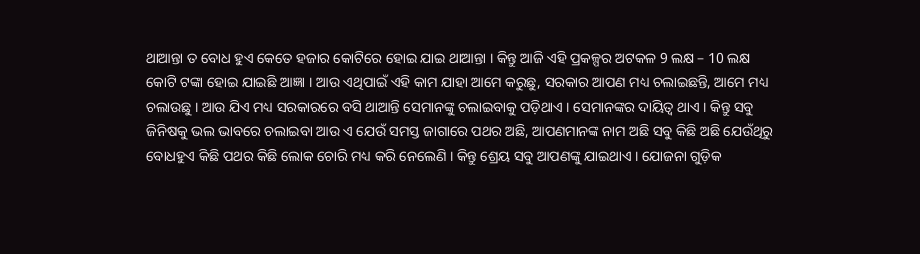ଥାଆନ୍ତା ତ ବୋଧ ହୁଏ କେତେ ହଜାର କୋଟିରେ ହୋଇ ଯାଇ ଥାଆନ୍ତା । କିନ୍ତୁ ଆଜି ଏହି ପ୍ରକଳ୍ପର ଅଟକଳ 9 ଲକ୍ଷ – 10 ଲକ୍ଷ କୋଟି ଟଙ୍କା ହୋଇ ଯାଇଛି ଆଜ୍ଞା । ଆଉ ଏଥିପାଇଁ ଏହି କାମ ଯାହା ଆମେ କରୁଛୁ, ସରକାର ଆପଣ ମଧ୍ୟ ଚଲାଇଛନ୍ତି, ଆମେ ମଧ୍ୟ ଚଲାଉଛୁ । ଆଉ ଯିଏ ମଧ୍ୟ ସରକାରରେ ବସି ଥାଆନ୍ତି ସେମାନଙ୍କୁ ଚଲାଇବାକୁ ପଡ଼ିଥାଏ । ସେମାନଙ୍କର ଦାୟିତ୍ୱ ଥାଏ । କିନ୍ତୁ ସବୁ ଜିନିଷକୁ ଭଲ ଭାବରେ ଚଲାଇବା ଆଉ ଏ ଯେଉଁ ସମସ୍ତ ଜାଗାରେ ପଥର ଅଛି, ଆପଣମାନଙ୍କ ନାମ ଅଛି ସବୁ କିଛି ଅଛି ଯେଉଁଥିରୁ ବୋଧହୁଏ କିଛି ପଥର କିଛି ଲୋକ ଚୋରି ମଧ୍ୟ କରି ନେଲେଣି । କିନ୍ତୁ ଶ୍ରେୟ ସବୁ ଆପଣଙ୍କୁ ଯାଇଥାଏ । ଯୋଜନା ଗୁଡ଼ିକ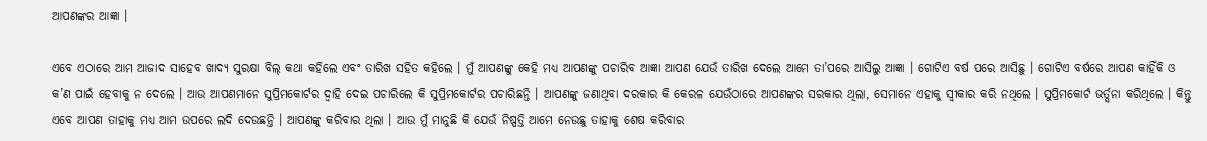ଆପଣଙ୍କର ଆଜ୍ଞା ।

ଏବେ ଏଠାରେ ଆମ ଆଜାଦ ସାହେବ ଖାଦ୍ୟ ସୁରକ୍ଷା ବିଲ୍ କଥା କହିଲେ ଏବଂ ତାରିଖ ସହିତ କହିଲେ । ମୁଁ ଆପଣଙ୍କୁ କେହି ମଧ୍ୟ ଆପଣଙ୍କୁ ପଚାରିବ ଆଜ୍ଞା ଆପଣ ଯେଉଁ ତାରିଖ ଦେଲେ ଆମେ ତା’ପରେ ଆସିଲୁ ଆଜ୍ଞା । ଗୋଟିଏ ବର୍ଷ ପରେ ଆସିଛୁ । ଗୋଟିଏ ବର୍ଷରେ ଆପଣ କାହିଁକି ଓ କ’ଣ ପାଇଁ ହେବାକୁ ନ ଦେଲେ । ଆଉ ଆପଣମାନେ ସୁପ୍ରିମକୋର୍ଟର ଦ୍ୱାହି ଦେଇ ପଚାରିଲେ କି ସୁପ୍ରିମକୋର୍ଟର ପଚାରିଛନ୍ତି । ଆପଣଙ୍କୁ ଜଣାଥିବା ଦରକାର କି କେରଳ ଯେଉଁଠାରେ ଆପଣଙ୍କର ସରକାର ଥିଲା, ସେମାନେ ଏହାକୁ ସ୍ୱୀକାର କରି ନଥିଲେ । ସୁପ୍ରିମକୋର୍ଟ ଭର୍ତ୍ସନା କରିଥିଲେ । କିନ୍ତୁ ଏବେ ଆପଣ ତାହାକୁ ମଧ୍ୟ ଆମ ଉପରେ ଲଦି ଦେଉଛନ୍ତି । ଆପଣଙ୍କୁ କରିବାର ଥିଲା । ଆଉ ମୁଁ ମାନୁଛି କି ଯେଉଁ ନିଷ୍ପତ୍ତି ଆମେ ନେଉଛୁ ତାହାକୁ ଶେଷ କରିବାର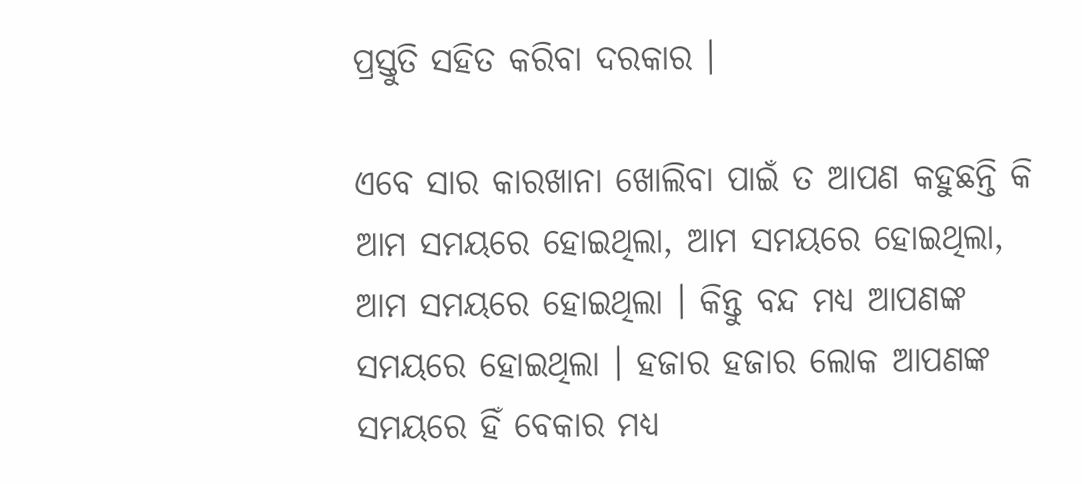ପ୍ରସ୍ତୁତି ସହିତ କରିବା ଦରକାର ।

ଏବେ ସାର କାରଖାନା ଖୋଲିବା ପାଇଁ ତ ଆପଣ କହୁଛନ୍ତି କି ଆମ ସମୟରେ ହୋଇଥିଲା, ଆମ ସମୟରେ ହୋଇଥିଲା, ଆମ ସମୟରେ ହୋଇଥିଲା । କିନ୍ତୁ ବନ୍ଦ ମଧ୍ୟ ଆପଣଙ୍କ ସମୟରେ ହୋଇଥିଲା । ହଜାର ହଜାର ଲୋକ ଆପଣଙ୍କ ସମୟରେ ହିଁ ବେକାର ମଧ୍ୟ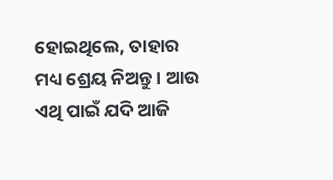ହୋଇଥିଲେ, ତାହାର ମଧ୍ୟ ଶ୍ରେୟ ନିଅନ୍ତୁ । ଆଉ ଏଥି ପାଇଁ ଯଦି ଆଜି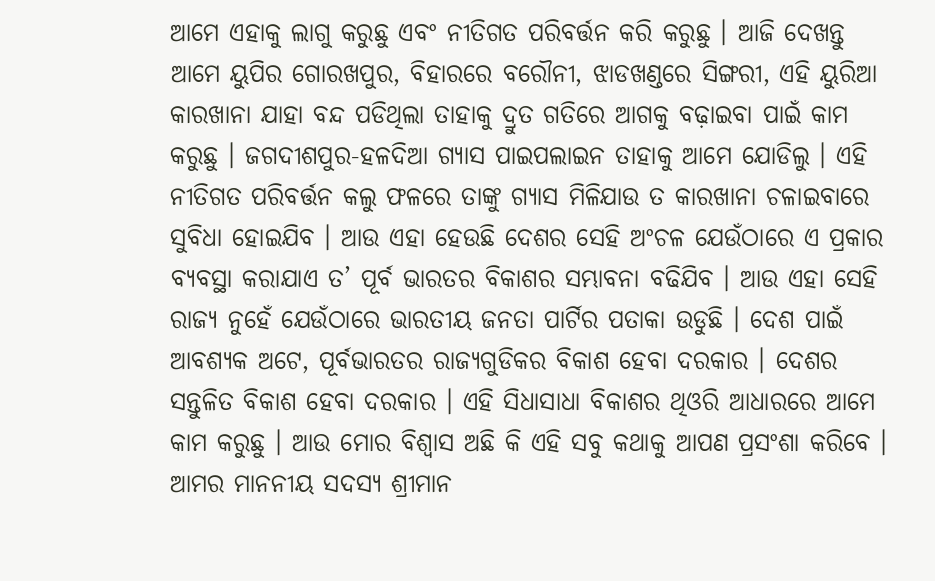ଆମେ ଏହାକୁ ଲାଗୁ କରୁଛୁ ଏବଂ ନୀତିଗତ ପରିବର୍ତ୍ତନ କରି କରୁଛୁ । ଆଜି ଦେଖନ୍ତୁ ଆମେ ୟୁପିର ଗୋରଖପୁର, ବିହାରରେ ବରୌନୀ, ଝାଡଖଣ୍ଡରେ ସିଙ୍ଗରୀ, ଏହି ୟୁରିଆ କାରଖାନା ଯାହା ବନ୍ଦ ପଡିଥିଲା ତାହାକୁ ଦ୍ରୁତ ଗତିରେ ଆଗକୁ ବଢ଼ାଇବା ପାଇଁ କାମ କରୁଛୁ । ଜଗଦୀଶପୁର-ହଳଦିଆ ଗ୍ୟାସ ପାଇପଲାଇନ ତାହାକୁ ଆମେ ଯୋଡିଲୁ । ଏହି ନୀତିଗତ ପରିବର୍ତ୍ତନ କଲୁ ଫଳରେ ତାଙ୍କୁ ଗ୍ୟାସ ମିଳିଯାଉ ତ କାରଖାନା ଚଳାଇବାରେ ସୁବିଧା ହୋଇଯିବ । ଆଉ ଏହା ହେଉଛି ଦେଶର ସେହି ଅଂଚଳ ଯେଉଁଠାରେ ଏ ପ୍ରକାର ବ୍ୟବସ୍ଥା କରାଯାଏ ତ’ ପୂର୍ବ ଭାରତର ବିକାଶର ସମ୍ଭାବନା ବଢିଯିବ । ଆଉ ଏହା ସେହି ରାଜ୍ୟ ନୁହେଁ ଯେଉଁଠାରେ ଭାରତୀୟ ଜନତା ପାର୍ଟିର ପତାକା ଉଡୁଛି । ଦେଶ ପାଇଁ ଆବଶ୍ୟକ ଅଟେ, ପୂର୍ବଭାରତର ରାଜ୍ୟଗୁଡିକର ବିକାଶ ହେବା ଦରକାର । ଦେଶର ସନ୍ତୁଳିତ ବିକାଶ ହେବା ଦରକାର । ଏହି ସିଧାସାଧା ବିକାଶର ଥିଓରି ଆଧାରରେ ଆମେ କାମ କରୁଛୁ । ଆଉ ମୋର ବିଶ୍ୱାସ ଅଛି କି ଏହି ସବୁ କଥାକୁ ଆପଣ ପ୍ରସଂଶା କରିବେ ।
ଆମର ମାନନୀୟ ସଦସ୍ୟ ଶ୍ରୀମାନ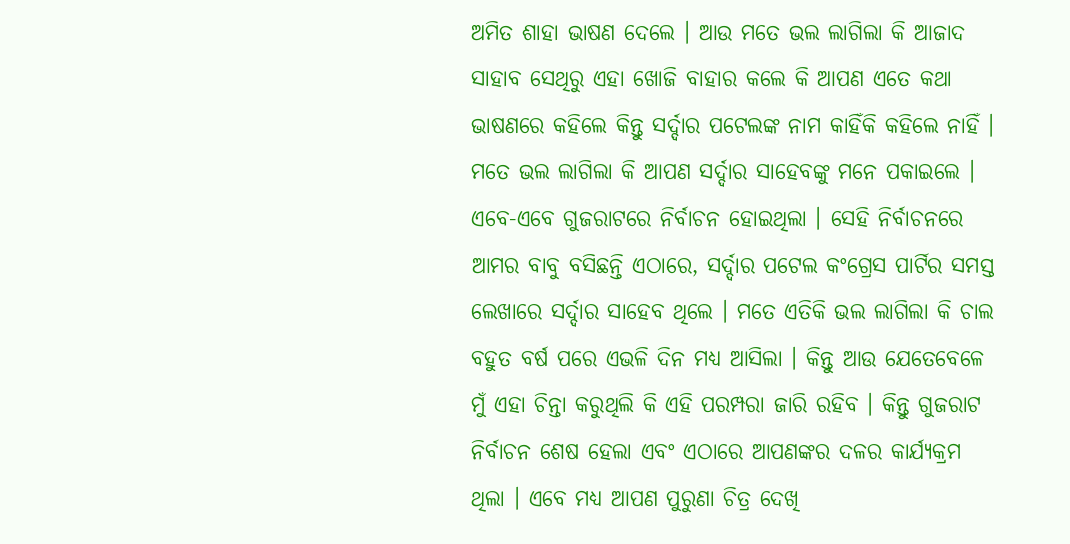ଅମିତ ଶାହା ଭାଷଣ ଦେଲେ । ଆଉ ମତେ ଭଲ ଲାଗିଲା କି ଆଜାଦ ସାହାବ ସେଥିରୁ ଏହା ଖୋଜି ବାହାର କଲେ କି ଆପଣ ଏତେ କଥା ଭାଷଣରେ କହିଲେ କିନ୍ତୁ ସର୍ଦ୍ଦାର ପଟେଲଙ୍କ ନାମ କାହିଁକି କହିଲେ ନାହିଁ । ମତେ ଭଲ ଲାଗିଲା କି ଆପଣ ସର୍ଦ୍ଦାର ସାହେବଙ୍କୁ ମନେ ପକାଇଲେ ।
ଏବେ-ଏବେ ଗୁଜରାଟରେ ନିର୍ବାଚନ ହୋଇଥିଲା । ସେହି ନିର୍ବାଚନରେ ଆମର ବାବୁ ବସିଛନ୍ତି ଏଠାରେ, ସର୍ଦ୍ଦାର ପଟେଲ କଂଗ୍ରେସ ପାର୍ଟିର ସମସ୍ତ ଲେଖାରେ ସର୍ଦ୍ଦାର ସାହେବ ଥିଲେ । ମତେ ଏତିକି ଭଲ ଲାଗିଲା କି ଚାଲ ବହୁତ ବର୍ଷ ପରେ ଏଭଳି ଦିନ ମଧ୍ୟ ଆସିଲା । କିନ୍ତୁ ଆଉ ଯେତେବେଳେ ମୁଁ ଏହା ଚିନ୍ତା କରୁଥିଲି କି ଏହି ପରମ୍ପରା ଜାରି ରହିବ । କିନ୍ତୁ ଗୁଜରାଟ ନିର୍ବାଚନ ଶେଷ ହେଲା ଏବଂ ଏଠାରେ ଆପଣଙ୍କର ଦଳର କାର୍ଯ୍ୟକ୍ରମ ଥିଲା । ଏବେ ମଧ୍ୟ ଆପଣ ପୁରୁଣା ଚିତ୍ର ଦେଖି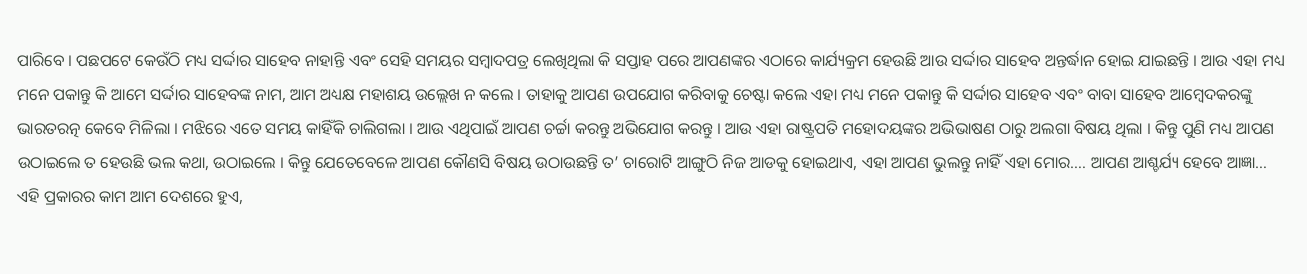ପାରିବେ । ପଛପଟେ କେଉଁଠି ମଧ୍ୟ ସର୍ଦ୍ଦାର ସାହେବ ନାହାନ୍ତି ଏବଂ ସେହି ସମୟର ସମ୍ବାଦପତ୍ର ଲେଖିଥିଲା କି ସପ୍ତାହ ପରେ ଆପଣଙ୍କର ଏଠାରେ କାର୍ଯ୍ୟକ୍ରମ ହେଉଛି ଆଉ ସର୍ଦ୍ଦାର ସାହେବ ଅନ୍ତର୍ଦ୍ଧାନ ହୋଇ ଯାଇଛନ୍ତି । ଆଉ ଏହା ମଧ୍ୟ ମନେ ପକାନ୍ତୁ କି ଆମେ ସର୍ଦ୍ଦାର ସାହେବଙ୍କ ନାମ, ଆମ ଅଧ୍ୟକ୍ଷ ମହାଶୟ ଉଲ୍ଲେଖ ନ କଲେ । ତାହାକୁ ଆପଣ ଉପଯୋଗ କରିବାକୁ ଚେଷ୍ଟା କଲେ ଏହା ମଧ୍ୟ ମନେ ପକାନ୍ତୁ କି ସର୍ଦ୍ଦାର ସାହେବ ଏବଂ ବାବା ସାହେବ ଆମ୍ବେଦକରଙ୍କୁ ଭାରତରତ୍ନ କେବେ ମିଳିଲା । ମଝିରେ ଏତେ ସମୟ କାହିଁକି ଚାଲିଗଲା । ଆଉ ଏଥିପାଇଁ ଆପଣ ଚର୍ଚ୍ଚା କରନ୍ତୁ ଅଭିଯୋଗ କରନ୍ତୁ । ଆଉ ଏହା ରାଷ୍ଟ୍ରପତି ମହୋଦୟଙ୍କର ଅଭିଭାଷଣ ଠାରୁ ଅଲଗା ବିଷୟ ଥିଲା । କିନ୍ତୁ ପୁଣି ମଧ୍ୟ ଆପଣ ଉଠାଇଲେ ତ ହେଉଛି ଭଲ କଥା, ଉଠାଇଲେ । କିନ୍ତୁ ଯେତେବେଳେ ଆପଣ କୌଣସି ବିଷୟ ଉଠାଉଛନ୍ତି ତ’ ଚାରୋଟି ଆଙ୍ଗୁଠି ନିଜ ଆଡକୁ ହୋଇଥାଏ, ଏହା ଆପଣ ଭୁଲନ୍ତୁ ନାହିଁ ଏହା ମୋର…. ଆପଣ ଆଶ୍ଚର୍ଯ୍ୟ ହେବେ ଆଜ୍ଞା… ଏହି ପ୍ରକାରର କାମ ଆମ ଦେଶରେ ହୁଏ,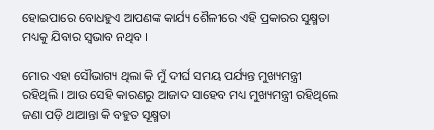ହୋଇପାରେ ବୋଧହୁଏ ଆପଣଙ୍କ କାର୍ଯ୍ୟ ଶୈଳୀରେ ଏହି ପ୍ରକାରର ସୁକ୍ଷ୍ମତା ମଧ୍ୟକୁ ଯିବାର ସ୍ୱଭାବ ନଥିବ ।

ମୋର ଏହା ସୌଭାଗ୍ୟ ଥିଲା କି ମୁଁ ଦୀର୍ଘ ସମୟ ପର୍ଯ୍ୟନ୍ତ ମୁଖ୍ୟମନ୍ତ୍ରୀ ରହିଥିଲି । ଆଉ ସେହି କାରଣରୁ ଆଜାଦ ସାହେବ ମଧ୍ୟ ମୁଖ୍ୟମନ୍ତ୍ରୀ ରହିଥିଲେ ଜଣା ପଡ଼ି ଥାଆନ୍ତା କି ବହୁତ ସୂକ୍ଷ୍ମତା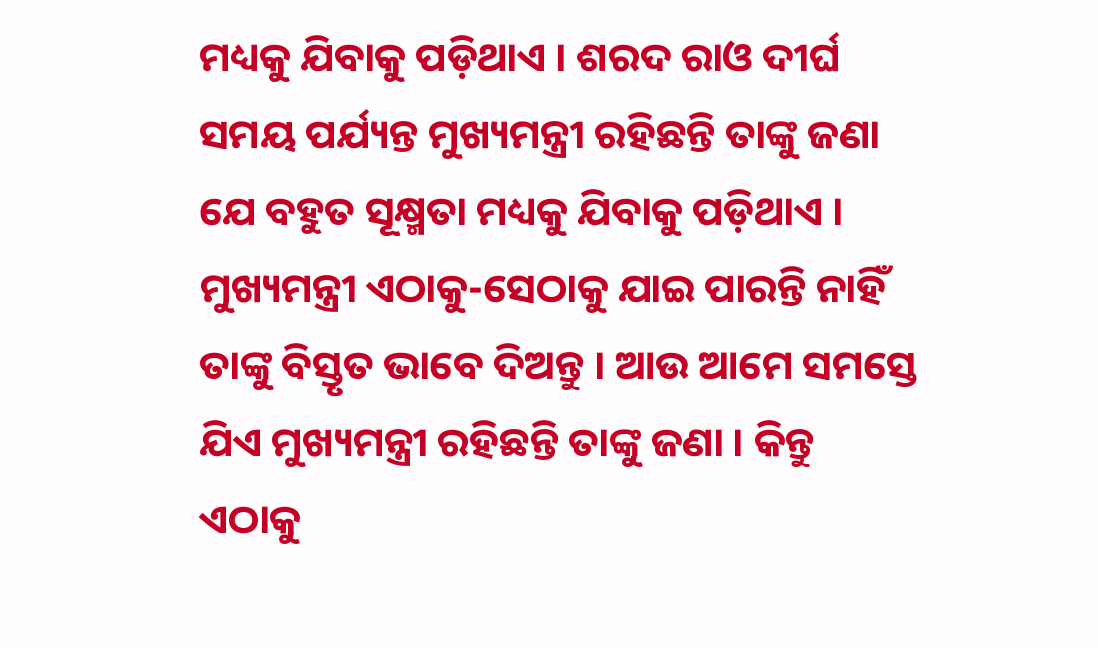ମଧ୍ୟକୁ ଯିବାକୁ ପଡ଼ିଥାଏ । ଶରଦ ରାଓ ଦୀର୍ଘ ସମୟ ପର୍ଯ୍ୟନ୍ତ ମୁଖ୍ୟମନ୍ତ୍ରୀ ରହିଛନ୍ତି ତାଙ୍କୁ ଜଣା ଯେ ବହୁତ ସୂକ୍ଷ୍ମତା ମଧ୍ୟକୁ ଯିବାକୁ ପଡ଼ିଥାଏ । ମୁଖ୍ୟମନ୍ତ୍ରୀ ଏଠାକୁ-ସେଠାକୁ ଯାଇ ପାରନ୍ତି ନାହିଁ ତାଙ୍କୁ ବିସ୍ତୃତ ଭାବେ ଦିଅନ୍ତୁ । ଆଉ ଆମେ ସମସ୍ତେ ଯିଏ ମୁଖ୍ୟମନ୍ତ୍ରୀ ରହିଛନ୍ତି ତାଙ୍କୁ ଜଣା । କିନ୍ତୁ ଏଠାକୁ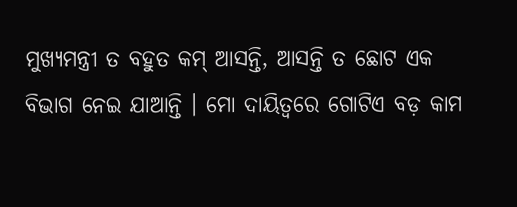ମୁଖ୍ୟମନ୍ତ୍ରୀ ତ ବହୁତ କମ୍ ଆସନ୍ତି, ଆସନ୍ତି ତ ଛୋଟ ଏକ ବିଭାଗ ନେଇ ଯାଆନ୍ତି । ମୋ ଦାୟିତ୍ୱରେ ଗୋଟିଏ ବଡ଼ କାମ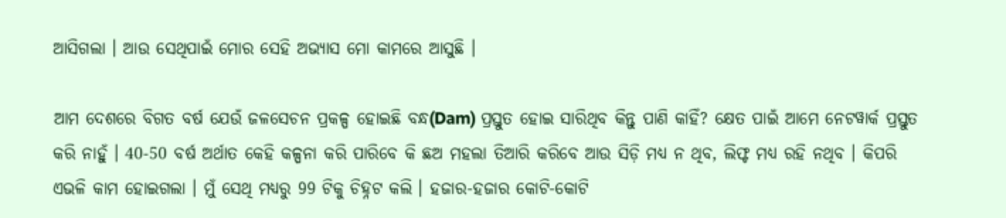ଆସିଗଲା । ଆଉ ସେଥିପାଇଁ ମୋର ସେହି ଅଭ୍ୟାସ ମୋ କାମରେ ଆସୁଛି ।

ଆମ ଦେଶରେ ବିଗତ ବର୍ଷ ଯେଉଁ ଜଳସେଚନ ପ୍ରକଳ୍ପ ହୋଇଛି ବନ୍ଧ(Dam) ପ୍ରସ୍ତୁତ ହୋଇ ସାରିଥିବ କିନ୍ତୁ ପାଣି କାହିଁ? କ୍ଷେତ ପାଇଁ ଆମେ ନେଟୱାର୍କ ପ୍ରସ୍ତୁତ କରି ନାହୁଁ । 40-50 ବର୍ଷ ଅର୍ଥାତ କେହି କଳ୍ପନା କରି ପାରିବେ କି ଛଅ ମହଲା ତିଆରି କରିବେ ଆଉ ସିଡ଼ି ମଧ୍ୟ ନ ଥିବ, ଲିଫ୍ଟ ମଧ୍ୟ ରହି ନଥିବ । କିପରି ଏଭଳି କାମ ହୋଇଗଲା । ମୁଁ ସେଥି ମଧ୍ୟରୁ 99 ଟିକୁ ଚିହ୍ନଟ କଲି । ହଜାର-ହଜାର କୋଟି-କୋଟି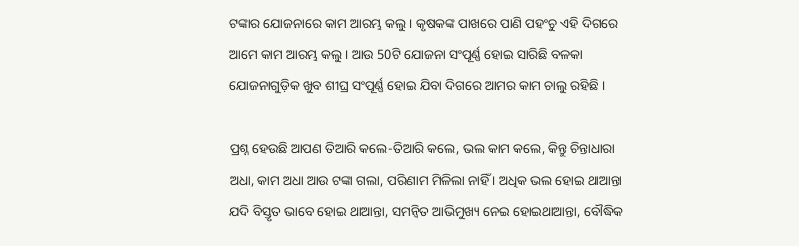ଟଙ୍କାର ଯୋଜନାରେ କାମ ଆରମ୍ଭ କଲୁ । କୃଷକଙ୍କ ପାଖରେ ପାଣି ପହଂଚୁ ଏହି ଦିଗରେ ଆମେ କାମ ଆରମ୍ଭ କଲୁ । ଆଉ 50ଟି ଯୋଜନା ସଂପୂର୍ଣ୍ଣ ହୋଇ ସାରିଛି ବଳକା ଯୋଜନାଗୁଡ଼ିକ ଖୁବ ଶୀଘ୍ର ସଂପୂର୍ଣ୍ଣ ହୋଇ ଯିବା ଦିଗରେ ଆମର କାମ ଚାଲୁ ରହିଛି ।

ପ୍ରଶ୍ନ ହେଉଛି ଆପଣ ତିଆରି କଲେ-ତିଆରି କଲେ, ଭଲ କାମ କଲେ, କିନ୍ତୁ ଚିନ୍ତାଧାରା ଅଧା, କାମ ଅଧା ଆଉ ଟଙ୍କା ଗଲା, ପରିଣାମ ମିଳିଲା ନାହିଁ । ଅଧିକ ଭଲ ହୋଇ ଥାଆନ୍ତା ଯଦି ବିସ୍ତୃତ ଭାବେ ହୋଇ ଥାଆନ୍ତା, ସମନ୍ୱିତ ଆଭିମୁଖ୍ୟ ନେଇ ହୋଇଥାଆନ୍ତା, ବୌଦ୍ଧିକ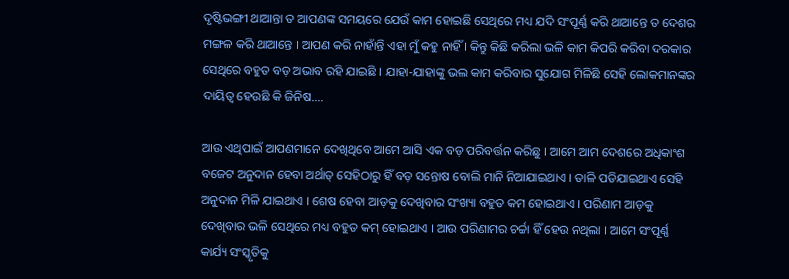ଦୃଷ୍ଟିଭଙ୍ଗୀ ଥାଆନ୍ତା ତ ଆପଣଙ୍କ ସମୟରେ ଯେଉଁ କାମ ହୋଇଛି ସେଥିରେ ମଧ୍ୟ ଯଦି ସଂପୂର୍ଣ୍ଣ କରି ଥାଆନ୍ତେ ତ ଦେଶର ମଙ୍ଗଳ କରି ଥାଆନ୍ତେ । ଆପଣ କରି ନାହାଁନ୍ତି ଏହା ମୁଁ କହୁ ନାହିଁ । କିନ୍ତୁ କିଛି କରିଲା ଭଳି କାମ କିପରି କରିବା ଦରକାର ସେଥିରେ ବହୁତ ବଡ଼ ଅଭାବ ରହି ଯାଇଛି । ଯାହା-ଯାହାଙ୍କୁ ଭଲ କାମ କରିବାର ସୁଯୋଗ ମିଳିଛି ସେହି ଲୋକମାନଙ୍କର ଦାୟିତ୍ୱ ହେଉଛି କି ଜିନିଷ….

ଆଉ ଏଥିପାଇଁ ଆପଣମାନେ ଦେଖିଥିବେ ଆମେ ଆସି ଏକ ବଡ଼ ପରିବର୍ତ୍ତନ କରିଛୁ । ଆମେ ଆମ ଦେଶରେ ଅଧିକାଂଶ ବଜେଟ ଅନୁଦାନ ହେବା ଅର୍ଥାତ୍ ସେହିଠାରୁ ହିଁ ବଡ଼ ସନ୍ତୋଷ ବୋଲି ମାନି ନିଆଯାଇଥାଏ । ତାଳି ପଡିଯାଇଥାଏ ସେହି ଅନୁଦାନ ମିଳି ଯାଇଥାଏ । ଶେଷ ହେବା ଆଡ଼କୁ ଦେଖିବାର ସଂଖ୍ୟା ବହୁତ କମ ହୋଇଥାଏ । ପରିଣାମ ଆଡ଼କୁ ଦେଖିବାର ଭଳି ସେଥିରେ ମଧ୍ୟ ବହୁତ କମ୍‌ ହୋଇଥାଏ । ଆଉ ପରିଣାମର ଚର୍ଚ୍ଚା ହିଁ ହେଉ ନଥିଲା । ଆମେ ସଂପୂର୍ଣ୍ଣ କାର୍ଯ୍ୟ ସଂସ୍କୃତିକୁ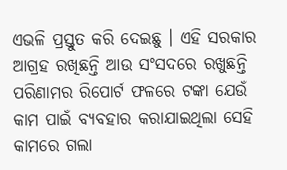ଏଭଳି ପ୍ରସ୍ତୁତ କରି ଦେଇଛୁ । ଏହି ସରକାର ଆଗ୍ରହ ରଖିଛନ୍ତି ଆଉ ସଂସଦରେ ରଖୁଛନ୍ତି ପରିଣାମର ରିପୋର୍ଟ ଫଳରେ ଟଙ୍କା ଯେଉଁ କାମ ପାଇଁ ବ୍ୟବହାର କରାଯାଇଥିଲା ସେହି କାମରେ ଗଲା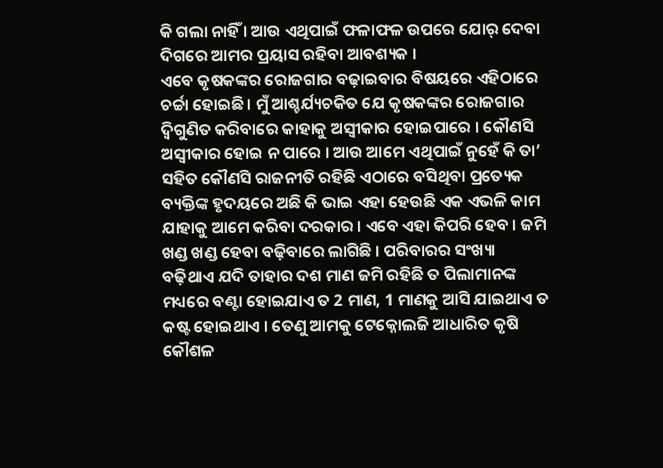କି ଗଲା ନାହିଁ । ଆଉ ଏଥିପାଇଁ ଫଳାଫଳ ଉପରେ ଯୋର୍ ଦେବା ଦିଗରେ ଆମର ପ୍ରୟାସ ରହିବା ଆବଶ୍ୟକ ।
ଏବେ କୃଷକଙ୍କର ରୋଜଗାର ବଢ଼ାଇବାର ବିଷୟରେ ଏହିଠାରେ ଚର୍ଚ୍ଚା ହୋଇଛି । ମୁଁ ଆଶ୍ଚର୍ଯ୍ୟଚକିତ ଯେ କୃଷକଙ୍କର ରୋଜଗାର ଦ୍ୱିଗୁଣିତ କରିବାରେ କାହାକୁ ଅସ୍ୱୀକାର ହୋଇପାରେ । କୌଣସି ଅସ୍ୱୀକାର ହୋଇ ନ ପାରେ । ଆଉ ଆମେ ଏଥିପାଇଁ ନୁହେଁ କି ତା’ ସହିତ କୌଣସି ରାଜନୀତି ରହିଛି ଏଠାରେ ବସିଥିବା ପ୍ରତ୍ୟେକ ବ୍ୟକ୍ତିଙ୍କ ହୃଦୟରେ ଅଛି କି ଭାଇ ଏହା ହେଉଛି ଏକ ଏଭଳି କାମ ଯାହାକୁ ଆମେ କରିବା ଦରକାର । ଏବେ ଏହା କିପରି ହେବ । ଜମି ଖଣ୍ଡ ଖଣ୍ଡ ହେବା ବଢ଼ିବାରେ ଲାଗିଛି । ପରିବାରର ସଂଖ୍ୟା ବଢ଼ିଥାଏ ଯଦି ତାହାର ଦଶ ମାଣ ଜମି ରହିଛି ତ ପିଲାମାନଙ୍କ ମଧ୍ୟରେ ବଣ୍ଟା ହୋଇଯାଏ ତ 2 ମାଣ, 1 ମାଣକୁ ଆସି ଯାଇଥାଏ ତ କଷ୍ଟ ହୋଇଥାଏ । ତେଣୁ ଆମକୁ ଟେକ୍ନୋଲଜି ଆଧାରିତ କୃଷି କୌଶଳ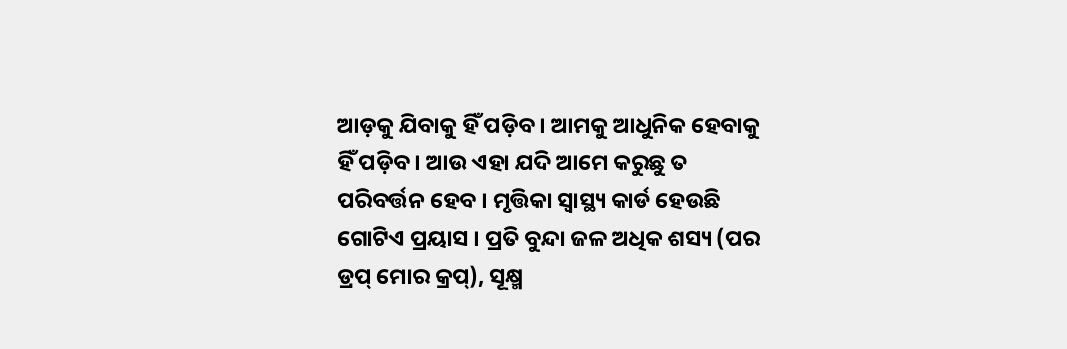ଆଡ଼କୁ ଯିବାକୁ ହିଁ ପଡ଼ିବ । ଆମକୁ ଆଧୁନିକ ହେବାକୁ ହିଁ ପଡ଼ିବ । ଆଉ ଏହା ଯଦି ଆମେ କରୁଛୁ ତ ପରିବର୍ତ୍ତନ ହେବ । ମୃତ୍ତିକା ସ୍ୱାସ୍ଥ୍ୟ କାର୍ଡ ହେଉଛି ଗୋଟିଏ ପ୍ରୟାସ । ପ୍ରତି ବୁନ୍ଦା ଜଳ ଅଧିକ ଶସ୍ୟ (ପର ଡ୍ରପ୍ ମୋର କ୍ରପ୍), ସୂକ୍ଷ୍ମ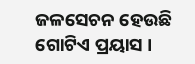ଜଳସେଚନ ହେଉଛି ଗୋଟିଏ ପ୍ରୟାସ ।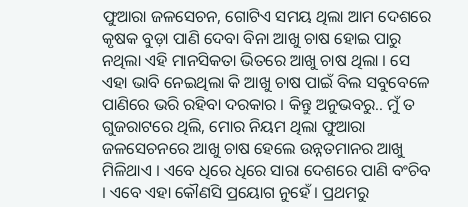ଫୁଆରା ଜଳସେଚନ, ଗୋଟିଏ ସମୟ ଥିଲା ଆମ ଦେଶରେ କୃଷକ ବୁଡ଼ା ପାଣି ଦେବା ବିନା ଆଖୁ ଚାଷ ହୋଇ ପାରୁ ନଥିଲା ଏହି ମାନସିକତା ଭିତରେ ଆଖୁ ଚାଷ ଥିଲା । ସେ ଏହା ଭାବି ନେଇଥିଲା କି ଆଖୁ ଚାଷ ପାଇଁ ବିଲ ସବୁବେଳେ ପାଣିରେ ଭରି ରହିବା ଦରକାର । କିନ୍ତୁ ଅନୁଭବରୁ.. ମୁଁ ତ ଗୁଜରାଟରେ ଥିଲି, ମୋର ନିୟମ ଥିଲା ଫୁଆରା ଜଳସେଚନରେ ଆଖୁ ଚାଷ ହେଲେ ଉନ୍ନତମାନର ଆଖୁ ମିଳିଥାଏ । ଏବେ ଧିରେ ଧିରେ ସାରା ଦେଶରେ ପାଣି ବଂଚିବ । ଏବେ ଏହା କୌଣସି ପ୍ରୟୋଗ ନୁହେଁ । ପ୍ରଥମରୁ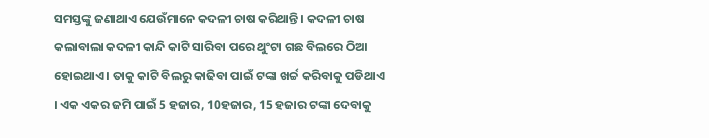ସମସ୍ତଙ୍କୁ ଜଣାଥାଏ ଯେଉଁମାନେ କଦଳୀ ଚାଷ କରିଥାନ୍ତି । କଦଳୀ ଚାଷ କଲାବାଲା କଦଳୀ କାନ୍ଦି କାଟି ସାରିବା ପରେ ଥୁଂଟା ଗଛ ବିଲରେ ଠିଆ ହୋଇଥାଏ । ତାକୁ କାଟି ବିଲରୁ କାଢିବା ପାଇଁ ଟଙ୍କା ଖର୍ଚ୍ଚ କରିବାକୁ ପଡିଥାଏ । ଏକ ଏକର ଜମି ପାଇଁ 5 ହଜାର, 10ହଜାର, 15 ହଜାର ଟଙ୍କା ଦେବାକୁ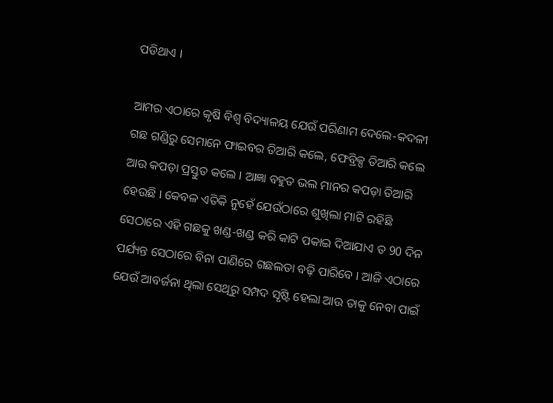ପଡିଥାଏ ।

ଆମର ଏଠାରେ କୃଷି ବିଶ୍ୱ ବିଦ୍ୟାଳୟ ଯେଉଁ ପରିଣାମ ଦେଲେ-କଦଳୀ ଗଛ ଗଣ୍ଡିରୁ ସେମାନେ ଫାଇବର ତିଆରି କଲେ, ଫେବ୍ରିକ୍ସ ତିଆରି କଲେ ଆଉ କପଡ଼ା ପ୍ରସ୍ତୁତ କଲେ । ଆଜ୍ଞା ବହୁତ ଭଲ ମାନର କପଡ଼ା ତିଆରି ହେଉଛି । କେବଳ ଏତିକି ନୁହେଁ ଯେଉଁଠାରେ ଶୁଖିଲା ମାଟି ରହିଛି ସେଠାରେ ଏହି ଗଛକୁ ଖଣ୍ଡ-ଖଣ୍ଡ କରି କାଟି ପକାଇ ଦିଆଯାଏ ତ 90 ଦିନ ପର୍ଯ୍ୟନ୍ତ ସେଠାରେ ବିନା ପାଣିରେ ଗଛଲତା ବଢ଼ି ପାରିବେ । ଆଜି ଏଠାରେ ଯେଉଁ ଆବର୍ଜନା ଥିଲା ସେଥିରୁ ସମ୍ପଦ ସୃଷ୍ଟି ହେଲା ଆଉ ତାକୁ ନେବା ପାଇଁ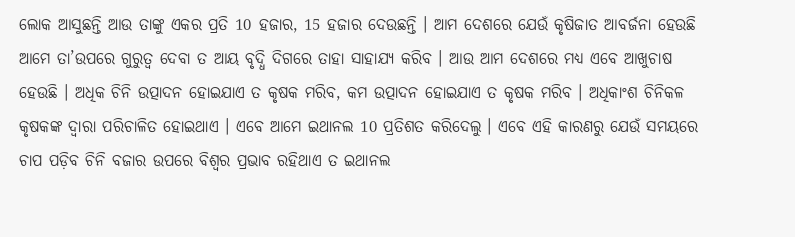ଲୋକ ଆସୁଛନ୍ତି ଆଉ ତାଙ୍କୁ ଏକର ପ୍ରତି 10 ହଜାର, 15 ହଜାର ଦେଉଛନ୍ତି । ଆମ ଦେଶରେ ଯେଉଁ କୃଷିଜାତ ଆବର୍ଜନା ହେଉଛି ଆମେ ତା’ଉପରେ ଗୁରୁତ୍ୱ ଦେବା ତ ଆୟ ବୃଦ୍ଧି ଦିଗରେ ତାହା ସାହାଯ୍ୟ କରିବ । ଆଉ ଆମ ଦେଶରେ ମଧ୍ୟ ଏବେ ଆଖୁଚାଷ ହେଉଛି । ଅଧିକ ଚିନି ଉତ୍ପାଦନ ହୋଇଯାଏ ତ କୃଷକ ମରିବ, କମ ଉତ୍ପାଦନ ହୋଇଯାଏ ତ କୃଷକ ମରିବ । ଅଧିକାଂଶ ଚିନିକଳ କୃଷକଙ୍କ ଦ୍ୱାରା ପରିଚାଳିତ ହୋଇଥାଏ । ଏବେ ଆମେ ଇଥାନଲ 10 ପ୍ରତିଶତ କରିଦେଲୁ । ଏବେ ଏହି କାରଣରୁ ଯେଉଁ ସମୟରେ ଚାପ ପଡ଼ିବ ଚିନି ବଜାର ଉପରେ ବିଶ୍ୱର ପ୍ରଭାବ ରହିଥାଏ ତ ଇଥାନଲ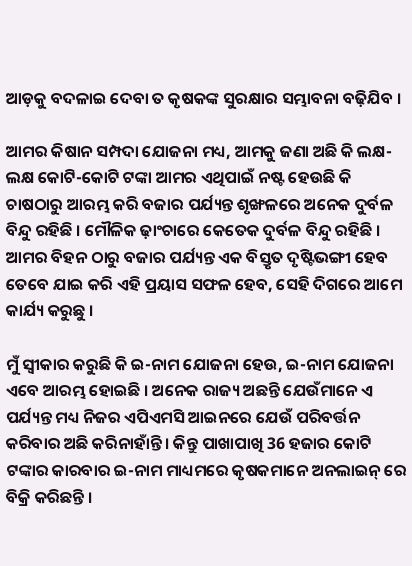ଆଡ଼କୁ ବଦଳାଇ ଦେବା ତ କୃଷକଙ୍କ ସୁରକ୍ଷାର ସମ୍ଭାବନା ବଢ଼ିଯିବ ।

ଆମର କିଷାନ ସମ୍ପଦା ଯୋଜନା ମଧ୍ୟ, ଆମକୁ ଜଣା ଅଛି କି ଲକ୍ଷ-ଲକ୍ଷ କୋଟି-କୋଟି ଟଙ୍କା ଆମର ଏଥିପାଇଁ ନଷ୍ଟ ହେଉଛି କି ଚାଷଠାରୁ ଆରମ୍ଭ କରି ବଜାର ପର୍ଯ୍ୟନ୍ତ ଶୃଙ୍ଖଳରେ ଅନେକ ଦୁର୍ବଳ ବିନ୍ଦୁ ରହିଛି । ମୌଳିକ ଢ଼ାଂଚାରେ କେତେକ ଦୁର୍ବଳ ବିନ୍ଦୁ ରହିଛି । ଆମର ବିହନ ଠାରୁ ବଜାର ପର୍ଯ୍ୟନ୍ତ ଏକ ବିସ୍ତୃତ ଦୃଷ୍ଟିଭଙ୍ଗୀ ହେବ ତେବେ ଯାଇ କରି ଏହି ପ୍ରୟାସ ସଫଳ ହେବ, ସେହି ଦିଗରେ ଆମେ କାର୍ଯ୍ୟ କରୁଛୁ ।

ମୁଁ ସ୍ୱୀକାର କରୁଛି କି ଇ-ନାମ ଯୋଜନା ହେଉ, ଇ-ନାମ ଯୋଜନା ଏବେ ଆରମ୍ଭ ହୋଇଛି । ଅନେକ ରାଜ୍ୟ ଅଛନ୍ତି ଯେଉଁମାନେ ଏ ପର୍ଯ୍ୟନ୍ତ ମଧ୍ୟ ନିଜର ଏପିଏମସି ଆଇନରେ ଯେଉଁ ପରିବର୍ତ୍ତନ କରିବାର ଅଛି କରିନାହାଁନ୍ତି । କିନ୍ତୁ ପାଖାପାଖି 36 ହଜାର କୋଟି ଟଙ୍କାର କାରବାର ଇ-ନାମ ମାଧ୍ୟମରେ କୃଷକମାନେ ଅନଲାଇନ୍ ରେ ବିକ୍ରି କରିଛନ୍ତି ।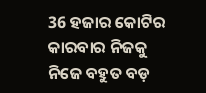36 ହଜାର କୋଟିର କାରବାର ନିଜକୁ ନିଜେ ବହୁତ ବଡ଼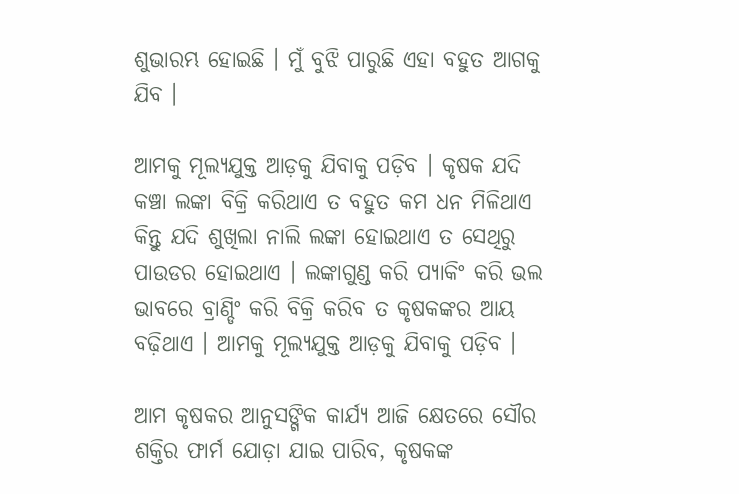ଶୁଭାରମ୍ଭ ହୋଇଛି । ମୁଁ ବୁଝି ପାରୁଛି ଏହା ବହୁତ ଆଗକୁ ଯିବ ।

ଆମକୁ ମୂଲ୍ୟଯୁକ୍ତ ଆଡ଼କୁ ଯିବାକୁ ପଡ଼ିବ । କୃଷକ ଯଦି କଞ୍ଚା ଲଙ୍କା ବିକ୍ରି କରିଥାଏ ତ ବହୁତ କମ ଧନ ମିଳିଥାଏ କିନ୍ତୁ ଯଦି ଶୁଖିଲା ନାଲି ଲଙ୍କା ହୋଇଥାଏ ତ ସେଥିରୁ ପାଉଡର ହୋଇଥାଏ । ଲଙ୍କାଗୁଣ୍ଡ କରି ପ୍ୟାକିଂ କରି ଭଲ ଭାବରେ ବ୍ରାଣ୍ଡିଂ କରି ବିକ୍ରି କରିବ ତ କୃଷକଙ୍କର ଆୟ ବଢ଼ିଥାଏ । ଆମକୁ ମୂଲ୍ୟଯୁକ୍ତ ଆଡ଼କୁ ଯିବାକୁ ପଡ଼ିବ ।

ଆମ କୃଷକର ଆନୁସଙ୍ଗିକ କାର୍ଯ୍ୟ ଆଜି କ୍ଷେତରେ ସୌର ଶକ୍ତିର ଫାର୍ମ ଯୋଡ଼ା ଯାଇ ପାରିବ, କୃଷକଙ୍କ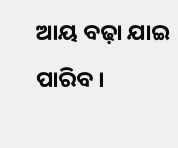ଆୟ ବଢ଼ା ଯାଇ ପାରିବ ।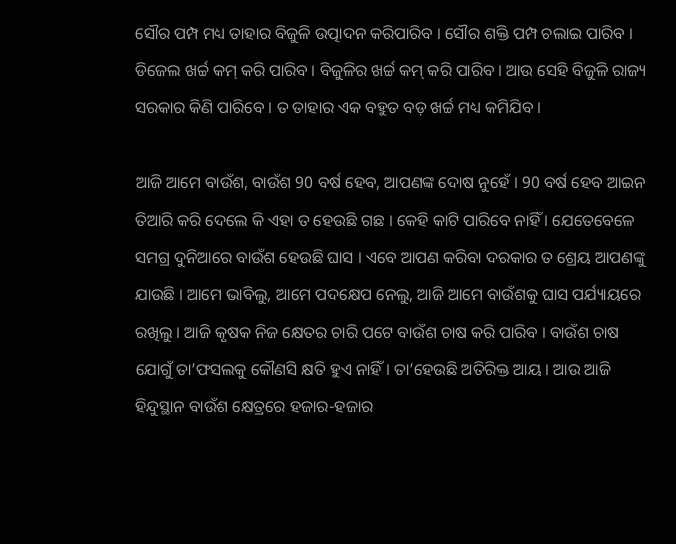ସୌର ପମ୍ପ ମଧ୍ୟ ତାହାର ବିଜୁଳି ଉତ୍ପାଦନ କରିପାରିବ । ସୌର ଶକ୍ତି ପମ୍ପ ଚଲାଇ ପାରିବ । ଡିଜେଲ ଖର୍ଚ୍ଚ କମ୍ କରି ପାରିବ । ବିଜୁଳିର ଖର୍ଚ୍ଚ କମ୍ କରି ପାରିବ । ଆଉ ସେହି ବିଜୁଳି ରାଜ୍ୟ ସରକାର କିଣି ପାରିବେ । ତ ତାହାର ଏକ ବହୁତ ବଡ଼ ଖର୍ଚ୍ଚ ମଧ୍ୟ କମିଯିବ ।

ଆଜି ଆମେ ବାଉଁଶ, ବାଉଁଶ 90 ବର୍ଷ ହେବ, ଆପଣଙ୍କ ଦୋଷ ନୁହେଁ । 90 ବର୍ଷ ହେବ ଆଇନ ତିଆରି କରି ଦେଲେ କି ଏହା ତ ହେଉଛି ଗଛ । କେହି କାଟି ପାରିବେ ନାହିଁ । ଯେତେବେଳେ ସମଗ୍ର ଦୁନିଆରେ ବାଉଁଶ ହେଉଛି ଘାସ । ଏବେ ଆପଣ କରିବା ଦରକାର ତ ଶ୍ରେୟ ଆପଣଙ୍କୁ ଯାଉଛି । ଆମେ ଭାବିଲୁ, ଆମେ ପଦକ୍ଷେପ ନେଲୁ, ଆଜି ଆମେ ବାଉଁଶକୁ ଘାସ ପର୍ଯ୍ୟାୟରେ ରଖିଲୁ । ଆଜି କୃଷକ ନିଜ କ୍ଷେତର ଚାରି ପଟେ ବାଉଁଶ ଚାଷ କରି ପାରିବ । ବାଉଁଶ ଚାଷ ଯୋଗୁଁ ତା’ଫସଲକୁ କୌଣସି କ୍ଷତି ହୁଏ ନାହିଁ । ତା’ହେଉଛି ଅତିରିକ୍ତ ଆୟ । ଆଉ ଆଜି ହିନ୍ଦୁସ୍ଥାନ ବାଉଁଶ କ୍ଷେତ୍ରରେ ହଜାର-ହଜାର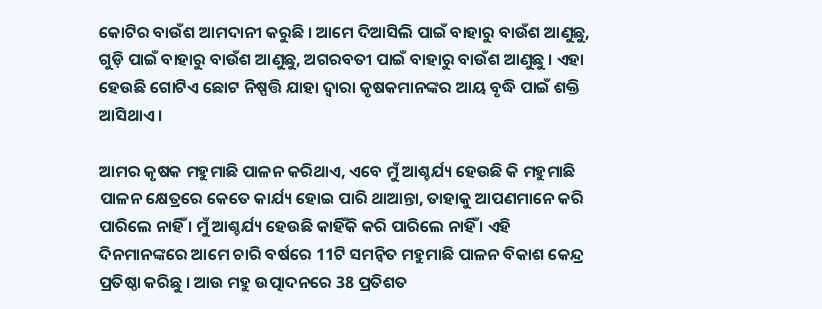କୋଟିର ବାଉଁଶ ଆମଦାନୀ କରୁଛି । ଆମେ ଦିଆସିଲି ପାଇଁ ବାହାରୁ ବାଉଁଶ ଆଣୁଛୁ, ଗୁଡ଼ି ପାଇଁ ବାହାରୁ ବାଉଁଶ ଆଣୁଛୁ, ଅଗରବତୀ ପାଇଁ ବାହାରୁ ବାଉଁଶ ଆଣୁଛୁ । ଏହା ହେଉଛି ଗୋଟିଏ ଛୋଟ ନିଷ୍ପତ୍ତି ଯାହା ଦ୍ୱାରା କୃଷକମାନଙ୍କର ଆୟ ବୃଦ୍ଧି ପାଇଁ ଶକ୍ତି ଆସିଥାଏ ।

ଆମର କୃଷକ ମହୁମାଛି ପାଳନ କରିଥାଏ, ଏବେ ମୁଁ ଆଶ୍ଚର୍ଯ୍ୟ ହେଉଛି କି ମହୁମାଛି ପାଳନ କ୍ଷେତ୍ରରେ କେତେ କାର୍ଯ୍ୟ ହୋଇ ପାରି ଥାଆନ୍ତା, ତାହାକୁ ଆପଣମାନେ କରି ପାରିଲେ ନାହିଁ । ମୁଁ ଆଶ୍ଚର୍ଯ୍ୟ ହେଉଛି କାହିଁକି କରି ପାରିଲେ ନାହିଁ । ଏହି ଦିନମାନଙ୍କରେ ଆମେ ଚାରି ବର୍ଷରେ 11ଟି ସମନ୍ୱିତ ମହୁମାଛି ପାଳନ ବିକାଶ କେନ୍ଦ୍ର ପ୍ରତିଷ୍ଠା କରିଛୁ । ଆଉ ମହୁ ଉତ୍ପାଦନରେ 38 ପ୍ରତିଶତ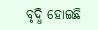ବୃଦ୍ଧି ହୋଇଛି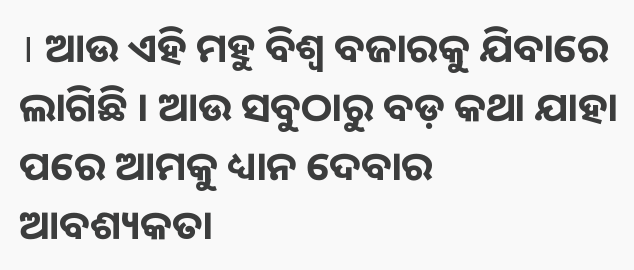। ଆଉ ଏହି ମହୁ ବିଶ୍ୱ ବଜାରକୁ ଯିବାରେ ଲାଗିଛି । ଆଉ ସବୁଠାରୁ ବଡ଼ କଥା ଯାହା ପରେ ଆମକୁ ଧ୍ୟାନ ଦେବାର ଆବଶ୍ୟକତା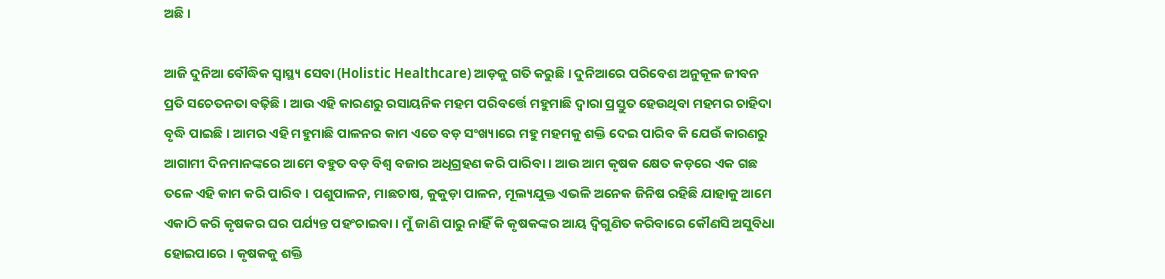ଅଛି ।

ଆଜି ଦୁନିଆ ବୌଦ୍ଧିକ ସ୍ୱାସ୍ଥ୍ୟ ସେବା (Holistic Healthcare) ଆଡ଼କୁ ଗତି କରୁଛି । ଦୁନିଆରେ ପରିବେଶ ଅନୁକୂଳ ଜୀବନ ପ୍ରତି ସଚେତନତା ବଢ଼ିଛି । ଆଉ ଏହି କାରଣରୁ ରସାୟନିକ ମହମ ପରିବର୍ତ୍ତେ ମହୁମାଛି ଦ୍ୱାରା ପ୍ରସ୍ତୁତ ହେଉଥିବା ମହମର ଚାହିଦା ବୃଦ୍ଧି ପାଇଛି । ଆମର ଏହି ମହୁମାଛି ପାଳନର କାମ ଏତେ ବଡ଼ ସଂଖ୍ୟାରେ ମହୁ ମହମକୁ ଶକ୍ତି ଦେଇ ପାରିବ କି ଯେଉଁ କାରଣରୁ ଆଗାମୀ ଦିନମାନଙ୍କରେ ଆମେ ବହୁତ ବଡ଼ ବିଶ୍ୱ ବଜାର ଅଧିଗ୍ରହଣ କରି ପାରିବା । ଆଉ ଆମ କୃଷକ କ୍ଷେତ କଡ଼ରେ ଏକ ଗଛ ତଳେ ଏହି କାମ କରି ପାରିବ । ପଶୁପାଳନ, ମାଛଚାଷ, କୁକୁଡ଼ା ପାଳନ, ମୂଲ୍ୟଯୁକ୍ତ ଏଭଳି ଅନେକ ଜିନିଷ ରହିଛି ଯାହାକୁ ଆମେ ଏକାଠି କରି କୃଷକର ଘର ପର୍ଯ୍ୟନ୍ତ ପହଂଚାଇବା । ମୁଁ ଜାଣି ପାରୁ ନାହିଁ କି କୃଷକଙ୍କର ଆୟ ଦ୍ୱିଗୁଣିତ କରିବାରେ କୌଣସି ଅସୁବିଧା ହୋଇପାରେ । କୃଷକକୁ ଶକ୍ତି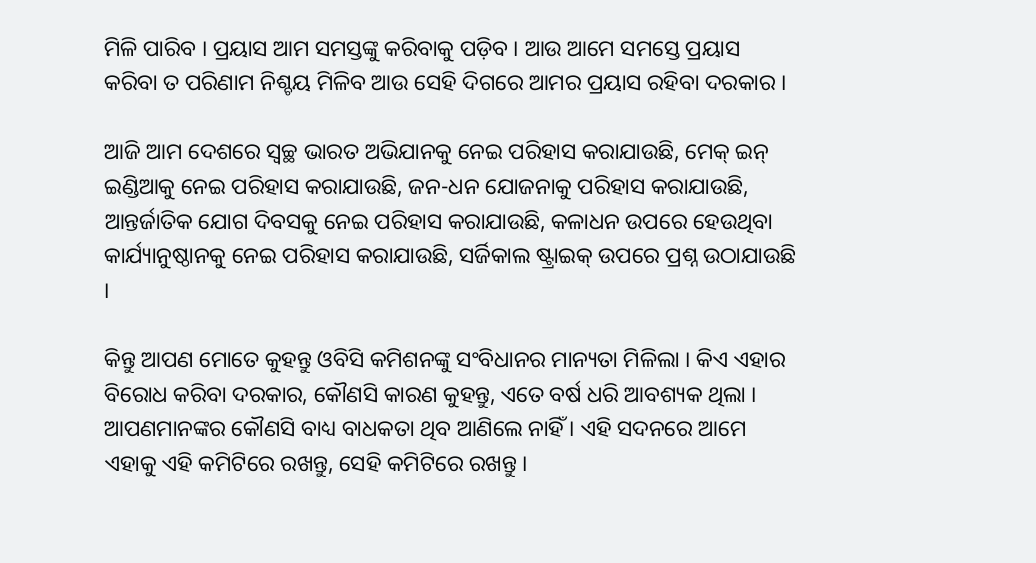ମିଳି ପାରିବ । ପ୍ରୟାସ ଆମ ସମସ୍ତଙ୍କୁ କରିବାକୁ ପଡ଼ିବ । ଆଉ ଆମେ ସମସ୍ତେ ପ୍ରୟାସ କରିବା ତ ପରିଣାମ ନିଶ୍ଚୟ ମିଳିବ ଆଉ ସେହି ଦିଗରେ ଆମର ପ୍ରୟାସ ରହିବା ଦରକାର ।

ଆଜି ଆମ ଦେଶରେ ସ୍ୱଚ୍ଛ ଭାରତ ଅଭିଯାନକୁ ନେଇ ପରିହାସ କରାଯାଉଛି, ମେକ୍ ଇନ୍ ଇଣ୍ଡିଆକୁ ନେଇ ପରିହାସ କରାଯାଉଛି, ଜନ-ଧନ ଯୋଜନାକୁ ପରିହାସ କରାଯାଉଛି, ଆନ୍ତର୍ଜାତିକ ଯୋଗ ଦିବସକୁ ନେଇ ପରିହାସ କରାଯାଉଛି, କଳାଧନ ଉପରେ ହେଉଥିବା କାର୍ଯ୍ୟାନୁଷ୍ଠାନକୁ ନେଇ ପରିହାସ କରାଯାଉଛି, ସର୍ଜିକାଲ ଷ୍ଟ୍ରାଇକ୍ ଉପରେ ପ୍ରଶ୍ନ ଉଠାଯାଉଛି ।

କିନ୍ତୁ ଆପଣ ମୋତେ କୁହନ୍ତୁ ଓବିସି କମିଶନଙ୍କୁ ସଂବିଧାନର ମାନ୍ୟତା ମିଳିଲା । କିଏ ଏହାର ବିରୋଧ କରିବା ଦରକାର, କୌଣସି କାରଣ କୁହନ୍ତୁ, ଏତେ ବର୍ଷ ଧରି ଆବଶ୍ୟକ ଥିଲା । ଆପଣମାନଙ୍କର କୌଣସି ବାଧ୍ୟ ବାଧକତା ଥିବ ଆଣିଲେ ନାହିଁ । ଏହି ସଦନରେ ଆମେ ଏହାକୁ ଏହି କମିଟିରେ ରଖନ୍ତୁ, ସେହି କମିଟିରେ ରଖନ୍ତୁ ।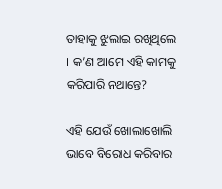ତାହାକୁ ଝୁଲାଇ ରଖିଥିଲେ । କ’ଣ ଆମେ ଏହି କାମକୁ କରିପାରି ନଥାନ୍ତେ?

ଏହି ଯେଉଁ ଖୋଲାଖୋଲି ଭାବେ ବିରୋଧ କରିବାର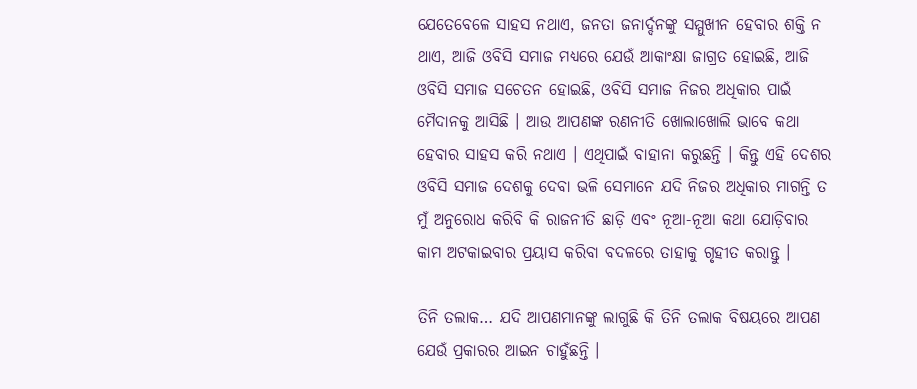ଯେତେବେଳେ ସାହସ ନଥାଏ, ଜନତା ଜନାର୍ଦ୍ଦନଙ୍କୁ ସମ୍ମୁଖୀନ ହେବାର ଶକ୍ତି ନ ଥାଏ, ଆଜି ଓବିସି ସମାଜ ମଧ୍ୟରେ ଯେଉଁ ଆକାଂକ୍ଷା ଜାଗ୍ରତ ହୋଇଛି, ଆଜି ଓବିସି ସମାଜ ସଚେତନ ହୋଇଛି, ଓବିସି ସମାଜ ନିଜର ଅଧିକାର ପାଇଁ ମୈଦାନକୁ ଆସିଛି । ଆଉ ଆପଣଙ୍କ ରଣନୀତି ଖୋଲାଖୋଲି ଭାବେ କଥା ହେବାର ସାହସ କରି ନଥାଏ । ଏଥିପାଇଁ ବାହାନା କରୁଛନ୍ତି । କିନ୍ତୁ ଏହି ଦେଶର ଓବିସି ସମାଜ ଦେଶକୁ ଦେବା ଭଳି ସେମାନେ ଯଦି ନିଜର ଅଧିକାର ମାଗନ୍ତି ତ ମୁଁ ଅନୁରୋଧ କରିବି କି ରାଜନୀତି ଛାଡ଼ି ଏବଂ ନୂଆ-ନୂଆ କଥା ଯୋଡ଼ିବାର କାମ ଅଟକାଇବାର ପ୍ରୟାସ କରିବା ବଦଳରେ ତାହାକୁ ଗୃହୀତ କରାନ୍ତୁ ।

ତିନି ତଲାକ… ଯଦି ଆପଣମାନଙ୍କୁ ଲାଗୁଛି କି ତିନି ତଲାକ ବିଷୟରେ ଆପଣ ଯେଉଁ ପ୍ରକାରର ଆଇନ ଚାହୁଁଛନ୍ତି ।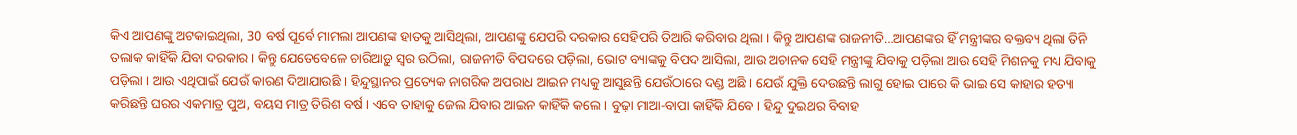କିଏ ଆପଣଙ୍କୁ ଅଟକାଇଥିଲା, 30 ବର୍ଷ ପୂର୍ବେ ମାମଲା ଆପଣଙ୍କ ହାତକୁ ଆସିଥିଲା, ଆପଣଙ୍କୁ ଯେପରି ଦରକାର ସେହିପରି ତିଆରି କରିବାର ଥିଲା । କିନ୍ତୁ ଆପଣଙ୍କ ରାଜନୀତି…ଆପଣଙ୍କର ହିଁ ମନ୍ତ୍ରୀଙ୍କର ବକ୍ତବ୍ୟ ଥିଲା ତିନି ତଲାକ କାହିଁକି ଯିବା ଦରକାର । କିନ୍ତୁ ଯେତେବେଳେ ଚାରିଆଡ଼ୁ ସ୍ୱର ଉଠିଲା, ରାଜନୀତି ବିପଦରେ ପଡ଼ିଲା, ଭୋଟ ବ୍ୟାଙ୍କକୁ ବିପଦ ଆସିଲା, ଆଉ ଅଚାନକ ସେହି ମନ୍ତ୍ରୀଙ୍କୁ ଯିବାକୁ ପଡ଼ିଲା ଆଉ ସେହି ମିଶନକୁ ମଧ୍ୟ ଯିବାକୁ ପଡ଼ିଲା । ଆଉ ଏଥିପାଇଁ ଯେଉଁ କାରଣ ଦିଆଯାଉଛି । ହିନ୍ଦୁସ୍ଥାନର ପ୍ରତ୍ୟେକ ନାଗରିକ ଅପରାଧ ଆଇନ ମଧ୍ୟକୁ ଆସୁଛନ୍ତି ଯେଉଁଠାରେ ଦଣ୍ଡ ଅଛି । ଯେଉଁ ଯୁକ୍ତି ଦେଉଛନ୍ତି ଲାଗୁ ହୋଇ ପାରେ କି ଭାଇ ସେ କାହାର ହତ୍ୟା କରିଛନ୍ତି ଘରର ଏକମାତ୍ର ପୁଅ, ବୟସ ମାତ୍ର ତିରିଶ ବର୍ଷ । ଏବେ ତାହାକୁ ଜେଲ ଯିବାର ଆଇନ କାହିଁକି କଲେ । ବୁଢ଼ା ମାଆ-ବାପା କାହିଁକି ଯିବେ । ହିନ୍ଦୁ ଦୁଇଥର ବିବାହ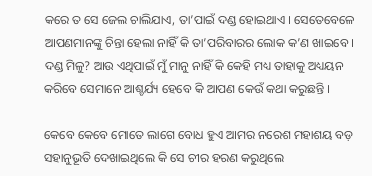କରେ ତ ସେ ଜେଲ ଚାଲିଯାଏ, ତା’ପାଇଁ ଦଣ୍ଡ ହୋଇଥାଏ । ସେତେବେଳେ ଆପଣମାନଙ୍କୁ ଚିନ୍ତା ହେଲା ନାହିଁ କି ତା’ପରିବାରର ଲୋକ କ’ଣ ଖାଇବେ । ଦଣ୍ଡ ମିଳୁ? ଆଉ ଏଥିପାଇଁ ମୁଁ ମାନୁ ନାହିଁ କି କେହି ମଧ୍ୟ ତାହାକୁ ଅଧ୍ୟୟନ କରିବେ ସେମାନେ ଆଶ୍ଚର୍ଯ୍ୟ ହେବେ କି ଆପଣ କେଉଁ କଥା କରୁଛନ୍ତି ।

କେବେ କେବେ ମୋତେ ଲାଗେ ବୋଧ ହୁଏ ଆମର ନରେଶ ମହାଶୟ ବଡ଼ ସହାନୁଭୂତି ଦେଖାଇଥିଲେ କି ସେ ଚୀର ହରଣ କରୁଥିଲେ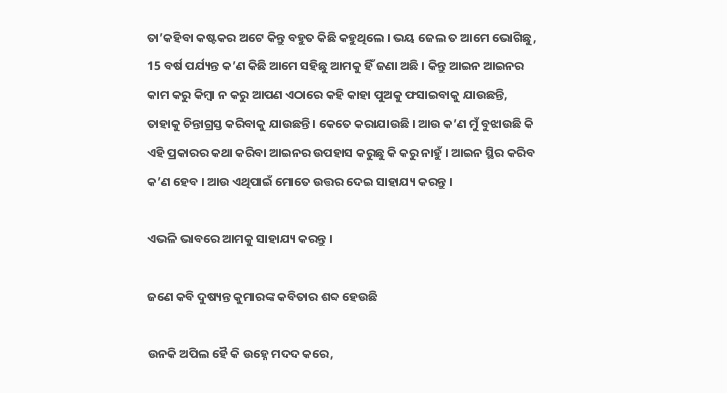ତା’କହିବା କଷ୍ଟକର ଅଟେ କିନ୍ତୁ ବହୁତ କିଛି କହୁଥିଲେ । ଭୟ ଜେଲ ତ ଆମେ ଭୋଗିଛୁ, 15 ବର୍ଷ ପର୍ଯ୍ୟନ୍ତ କ’ଣ କିଛି ଆମେ ସହିଛୁ ଆମକୁ ହିଁ ଜଣା ଅଛି । କିନ୍ତୁ ଆଇନ ଆଇନର କାମ କରୁ କିମ୍ବା ନ କରୁ ଆପଣ ଏଠାରେ କହି କାହା ପୁଅକୁ ଫସାଇବାକୁ ଯାଉଛନ୍ତି, ତାହାକୁ ଚିନ୍ତାଗ୍ରସ୍ତ କରିବାକୁ ଯାଉଛନ୍ତି । କେତେ କରାଯାଉଛି । ଆଉ କ’ଣ ମୁଁ ବୁଝାଉଛି କି ଏହି ପ୍ରକାରର କଥା କରିବା ଆଇନର ଉପହାସ କରୁଛୁ କି କରୁ ନାହୁଁ । ଆଇନ ସ୍ଥିର କରିବ କ’ଣ ହେବ । ଆଉ ଏଥିପାଇଁ ମୋତେ ଉତ୍ତର ଦେଇ ସାହାଯ୍ୟ କରନ୍ତୁ ।

ଏଭଳି ଭାବରେ ଆମକୁ ସାହାଯ୍ୟ କରନ୍ତୁ ।

ଜଣେ କବି ଦୁଷ୍ୟନ୍ତ କୁମାରଙ୍କ କବିତାର ଶବ୍ଦ ହେଉଛି

ଉନକି ଅପିଲ ହୈ କି ଉହ୍ନେ ମଦଦ କରେ,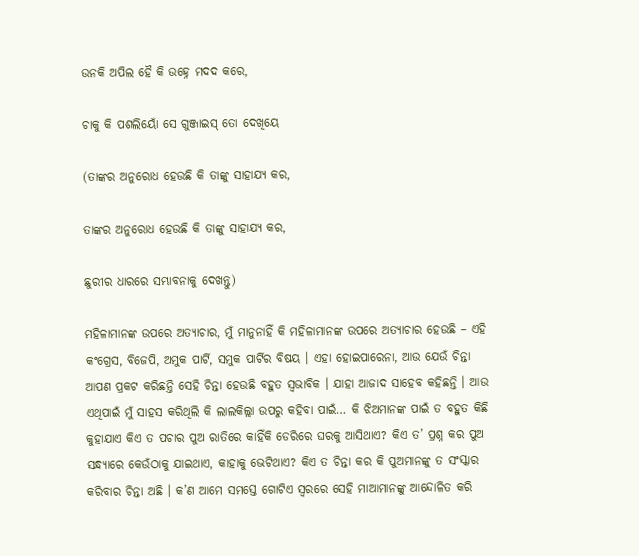ଉନକି ଅପିଲ ହୈ କି ଉହ୍ନେ ମଦଦ କରେ,

ଚାକୁ କି ପଶଲିୟୋଁ ସେ ଗୁଞ୍ଜାଇସ୍ ତୋ ଦେଖିୟେ

(ତାଙ୍କର ଅନୁରୋଧ ହେଉଛି କି ତାଙ୍କୁ ସାହାଯ୍ୟ କର,

ତାଙ୍କର ଅନୁରୋଧ ହେଉଛି କି ତାଙ୍କୁ ସାହାଯ୍ୟ କର,

ଛୁରୀର ଧାରରେ ସମ୍ଭାବନାକୁ ଦେଖନ୍ତୁ)

ମହିଳାମାନଙ୍କ ଉପରେ ଅତ୍ୟାଚାର, ମୁଁ ମାନୁନାହିଁ କି ମହିଳାମାନଙ୍କ ଉପରେ ଅତ୍ୟାଚାର ହେଉଛି – ଏହି କଂଗ୍ରେସ, ବିଜେପି, ଅମୁକ ପାର୍ଟି, ସମୁକ ପାର୍ଟିର ବିଷୟ । ଏହା ହୋଇପାରେନା, ଆଉ ଯେଉଁ ଚିନ୍ତା ଆପଣ ପ୍ରକଟ କରିଛନ୍ତି ସେହି ଚିନ୍ତା ହେଉଛି ବହୁତ ସ୍ୱଭାବିକ । ଯାହା ଆଜାଦ ସାହେବ କହିଛନ୍ତି । ଆଉ ଏଥିପାଇଁ ମୁଁ ସାହସ କରିଥିଲି କି ଲାଲକିଲ୍ଲା ଉପରୁ କହିବା ପାଇଁ… କି ଝିଅମାନଙ୍କ ପାଇଁ ତ ବହୁତ କିଛି କୁହାଯାଏ କିଏ ତ ପଚାର ପୁଅ ରାତିରେ କାହିଁକି ଡେରିରେ ଘରକୁ ଆସିଥାଏ? କିଏ ତ’ ପ୍ରଶ୍ନ କର ପୁଅ ସନ୍ଧ୍ୟାରେ କେଉଁଠାକୁ ଯାଇଥାଏ, କାହାକୁ ଭେଟିଥାଏ? କିଏ ତ ଚିନ୍ତା କର କି ପୁଅମାନଙ୍କୁ ତ ସଂସ୍କାର କରିବାର ଚିନ୍ତା ଅଛି । କ’ଣ ଆମେ ସମସ୍ତେ ଗୋଟିଏ ସ୍ୱରରେ ସେହି ମାଆମାନଙ୍କୁ ଆନ୍ଦୋଳିତ କରି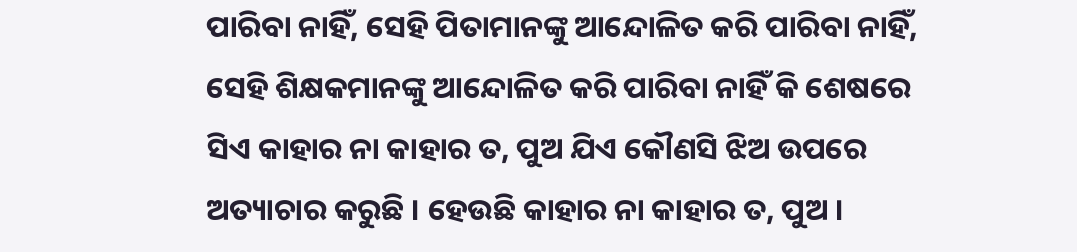ପାରିବା ନାହିଁ, ସେହି ପିତାମାନଙ୍କୁ ଆନ୍ଦୋଳିତ କରି ପାରିବା ନାହିଁ, ସେହି ଶିକ୍ଷକମାନଙ୍କୁ ଆନ୍ଦୋଳିତ କରି ପାରିବା ନାହିଁ କି ଶେଷରେ ସିଏ କାହାର ନା କାହାର ତ, ପୁଅ ଯିଏ କୌଣସି ଝିଅ ଉପରେ ଅତ୍ୟାଚାର କରୁଛି । ହେଉଛି କାହାର ନା କାହାର ତ, ପୁଅ ।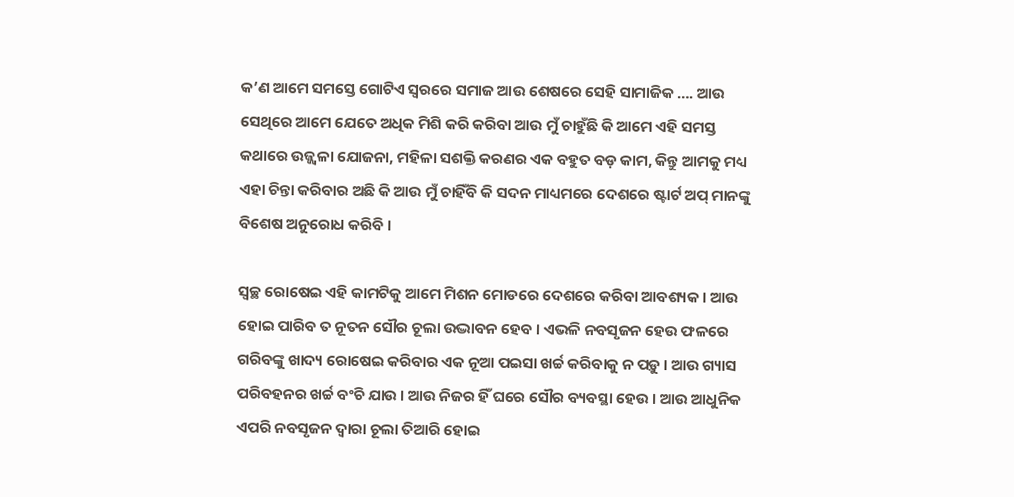କ’ଣ ଆମେ ସମସ୍ତେ ଗୋଟିଏ ସ୍ୱରରେ ସମାଜ ଆଉ ଶେଷରେ ସେହି ସାମାଜିକ …. ଆଉ ସେଥିରେ ଆମେ ଯେତେ ଅଧିକ ମିଶି କରି କରିବା ଆଉ ମୁଁ ଚାହୁଁଛି କି ଆମେ ଏହି ସମସ୍ତ କଥାରେ ଉଜ୍ଜ୍ୱଳା ଯୋଜନା, ମହିଳା ସଶକ୍ତି କରଣର ଏକ ବହୁତ ବଡ଼ କାମ, କିନ୍ତୁ ଆମକୁ ମଧ୍ୟ ଏହା ଚିନ୍ତା କରିବାର ଅଛି କି ଆଉ ମୁଁ ଚାହିଁବି କି ସଦନ ମାଧ୍ୟମରେ ଦେଶରେ ଷ୍ଟାର୍ଟ ଅପ୍ ମାନଙ୍କୁ ବିଶେଷ ଅନୁରୋଧ କରିବି ।

ସ୍ଵଚ୍ଛ ରୋଷେଇ ଏହି କାମଟିକୁ ଆମେ ମିଶନ ମୋଡରେ ଦେଶରେ କରିବା ଆବଶ୍ୟକ । ଆଉ ହୋଇ ପାରିବ ତ ନୂତନ ସୌର ଚୂଲା ଉଦ୍ଭାବନ ହେବ । ଏଭଳି ନବସୃଜନ ହେଉ ଫଳରେ ଗରିବଙ୍କୁ ଖାଦ୍ୟ ରୋଷେଇ କରିବାର ଏକ ନୂଆ ପଇସା ଖର୍ଚ୍ଚ କରିବାକୁ ନ ପଡ଼ୁ । ଆଉ ଗ୍ୟାସ ପରିବହନର ଖର୍ଚ୍ଚ ବଂଚି ଯାଉ । ଆଉ ନିଜର ହିଁ ଘରେ ସୌର ବ୍ୟବସ୍ଥା ହେଉ । ଆଉ ଆଧୁନିକ ଏପରି ନବସୃଜନ ଦ୍ୱାରା ଚୂଲା ତିଆରି ହୋଇ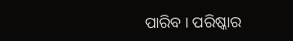ପାରିବ । ପରିଷ୍କାର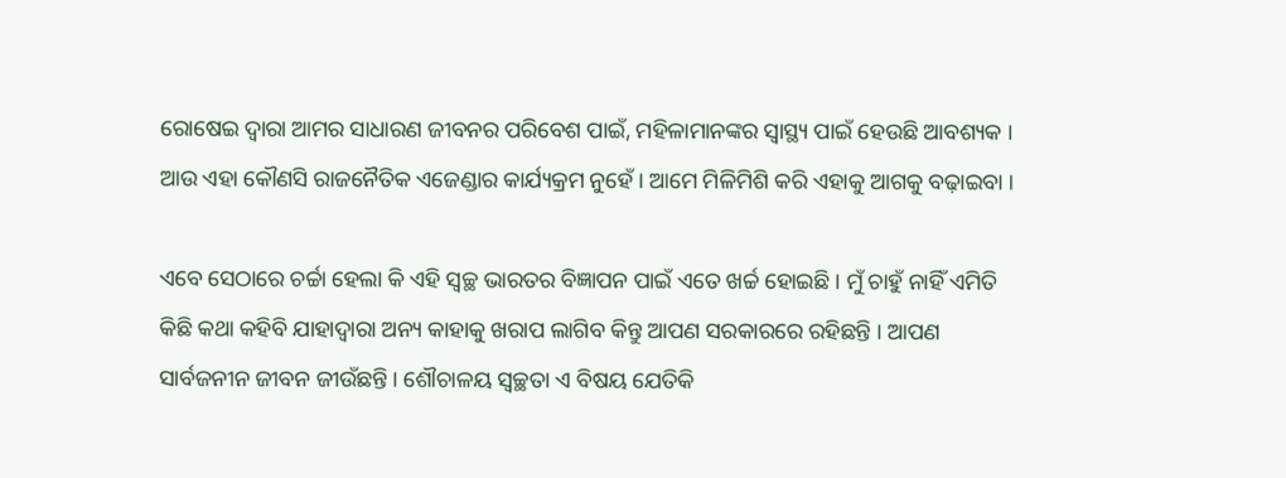ରୋଷେଇ ଦ୍ୱାରା ଆମର ସାଧାରଣ ଜୀବନର ପରିବେଶ ପାଇଁ, ମହିଳାମାନଙ୍କର ସ୍ୱାସ୍ଥ୍ୟ ପାଇଁ ହେଉଛି ଆବଶ୍ୟକ । ଆଉ ଏହା କୌଣସି ରାଜନୈତିକ ଏଜେଣ୍ଡାର କାର୍ଯ୍ୟକ୍ରମ ନୁହେଁ । ଆମେ ମିଳିମିଶି କରି ଏହାକୁ ଆଗକୁ ବଢ଼ାଇବା ।

ଏବେ ସେଠାରେ ଚର୍ଚ୍ଚା ହେଲା କି ଏହି ସ୍ୱଚ୍ଛ ଭାରତର ବିଜ୍ଞାପନ ପାଇଁ ଏତେ ଖର୍ଚ୍ଚ ହୋଇଛି । ମୁଁ ଚାହୁଁ ନାହିଁ ଏମିତି କିଛି କଥା କହିବି ଯାହାଦ୍ୱାରା ଅନ୍ୟ କାହାକୁ ଖରାପ ଲାଗିବ କିନ୍ତୁ ଆପଣ ସରକାରରେ ରହିଛନ୍ତି । ଆପଣ ସାର୍ବଜନୀନ ଜୀବନ ଜୀଉଁଛନ୍ତି । ଶୌଚାଳୟ ସ୍ୱଚ୍ଛତା ଏ ବିଷୟ ଯେତିକି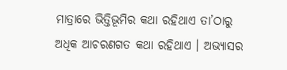ମାତ୍ରାରେ ଭିତ୍ତିଭୂମିର କଥା ରହିଥାଏ ତା’ଠାରୁ ଅଧିକ ଆଚରଣଗତ କଥା ରହିଥାଏ । ଅଭ୍ୟାସର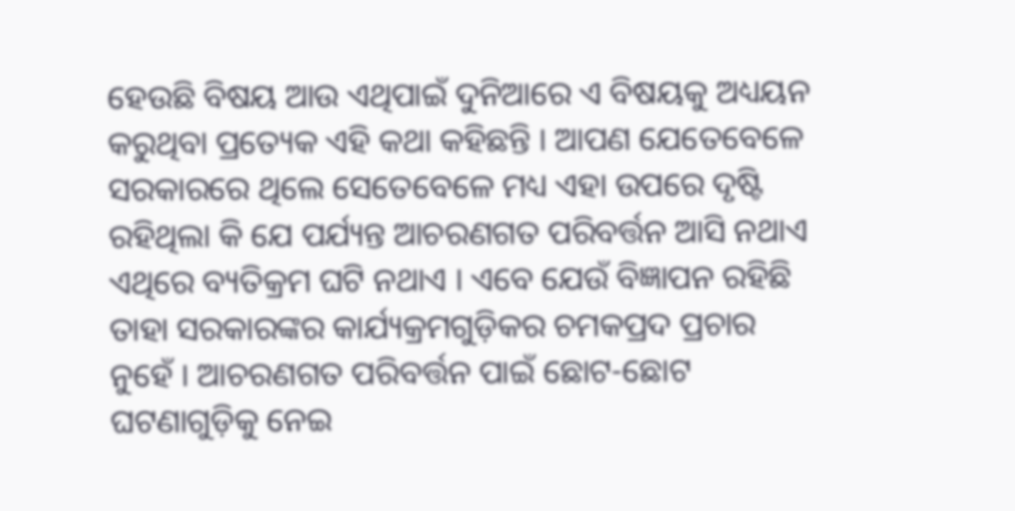ହେଉଛି ବିଷୟ ଆଉ ଏଥିପାଇଁ ଦୁନିଆରେ ଏ ବିଷୟକୁ ଅଧ୍ୟୟନ କରୁଥିବା ପ୍ରତ୍ୟେକ ଏହି କଥା କହିଛନ୍ତି । ଆପଣ ଯେତେବେଳେ ସରକାରରେ ଥିଲେ ସେତେବେଳେ ମଧ୍ୟ ଏହା ଉପରେ ଦୃଷ୍ଟି ରହିଥିଲା କି ଯେ ପର୍ଯ୍ୟନ୍ତ ଆଚରଣଗତ ପରିବର୍ତ୍ତନ ଆସି ନଥାଏ ଏଥିରେ ବ୍ୟତିକ୍ରମ ଘଟି ନଥାଏ । ଏବେ ଯେଉଁ ବିଜ୍ଞାପନ ରହିଛି ତାହା ସରକାରଙ୍କର କାର୍ଯ୍ୟକ୍ରମଗୁଡ଼ିକର ଚମକପ୍ରଦ ପ୍ରଚାର ନୁହେଁ । ଆଚରଣଗତ ପରିବର୍ତ୍ତନ ପାଇଁ ଛୋଟ-ଛୋଟ ଘଟଣାଗୁଡ଼ିକୁ ନେଇ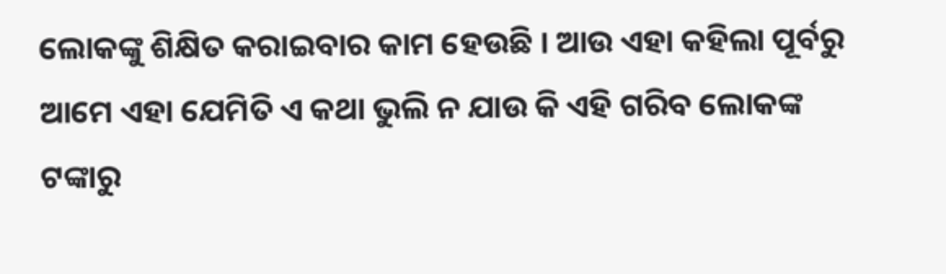ଲୋକଙ୍କୁ ଶିକ୍ଷିତ କରାଇବାର କାମ ହେଉଛି । ଆଉ ଏହା କହିଲା ପୂର୍ବରୁ ଆମେ ଏହା ଯେମିତି ଏ କଥା ଭୁଲି ନ ଯାଉ କି ଏହି ଗରିବ ଲୋକଙ୍କ ଟଙ୍କାରୁ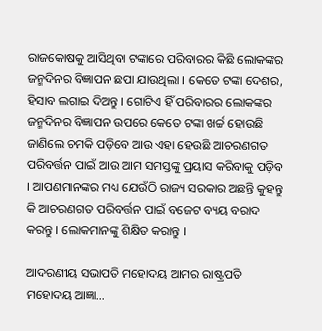ରାଜକୋଷକୁ ଆସିଥିବା ଟଙ୍କାରେ ପରିବାରର କିଛି ଲୋକଙ୍କର ଜନ୍ମଦିନର ବିଜ୍ଞାପନ ଛପା ଯାଉଥିଲା । କେତେ ଟଙ୍କା ଦେଶର, ହିସାବ ଲଗାଇ ଦିଅନ୍ତୁ । ଗୋଟିଏ ହିଁ ପରିବାରର ଲୋକଙ୍କର ଜନ୍ମଦିନର ବିଜ୍ଞାପନ ଉପରେ କେତେ ଟଙ୍କା ଖର୍ଚ୍ଚ ହୋଉଛି ଜାଣିଲେ ଚମକି ପଡ଼ିବେ ଆଉ ଏହା ହେଉଛି ଆଚରଣଗତ ପରିବର୍ତ୍ତନ ପାଇଁ ଆଉ ଆମ ସମସ୍ତଙ୍କୁ ପ୍ରୟାସ କରିବାକୁ ପଡ଼ିବ । ଆପଣମାନଙ୍କର ମଧ୍ୟ ଯେଉଁଠି ରାଜ୍ୟ ସରକାର ଅଛନ୍ତି କୁହନ୍ତୁ କି ଆଚରଣଗତ ପରିବର୍ତ୍ତନ ପାଇଁ ବଜେଟ ବ୍ୟୟ ବରାଦ କରନ୍ତୁ । ଲୋକମାନଙ୍କୁ ଶିକ୍ଷିତ କରାନ୍ତୁ ।

ଆଦରଣୀୟ ସଭାପତି ମହୋଦୟ ଆମର ରାଷ୍ଟ୍ରପତି ମହୋଦୟ ଆଜ୍ଞା…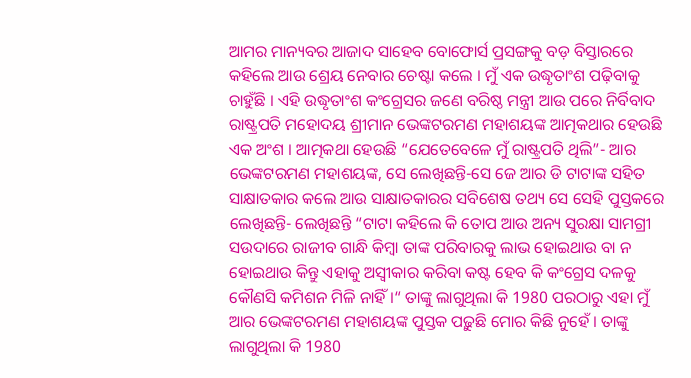ଆମର ମାନ୍ୟବର ଆଜାଦ ସାହେବ ବୋଫୋର୍ସ ପ୍ରସଙ୍ଗକୁ ବଡ଼ ବିସ୍ତାରରେ କହିଲେ ଆଉ ଶ୍ରେୟ ନେବାର ଚେଷ୍ଟା କଲେ । ମୁଁ ଏକ ଉଦ୍ଧୃତାଂଶ ପଢ଼ିବାକୁ ଚାହୁଁଛି । ଏହି ଉଦ୍ଧୃତାଂଶ କଂଗ୍ରେସର ଜଣେ ବରିଷ୍ଠ ମନ୍ତ୍ରୀ ଆଉ ପରେ ନିର୍ବିବାଦ ରାଷ୍ଟ୍ରପତି ମହୋଦୟ ଶ୍ରୀମାନ ଭେଙ୍କଟରମଣ ମହାଶୟଙ୍କ ଆତ୍ମକଥାର ହେଉଛି ଏକ ଅଂଶ । ଆତ୍ମକଥା ହେଉଛି “ଯେତେବେଳେ ମୁଁ ରାଷ୍ଟ୍ରପତି ଥିଲି”- ଆର ଭେଙ୍କଟରମଣ ମହାଶୟଙ୍କ, ସେ ଲେଖିଛନ୍ତି-ସେ ଜେ ଆର ଡି ଟାଟାଙ୍କ ସହିତ ସାକ୍ଷାତକାର କଲେ ଆଉ ସାକ୍ଷାତକାରର ସବିଶେଷ ତଥ୍ୟ ସେ ସେହି ପୁସ୍ତକରେ ଲେଖିଛନ୍ତି- ଲେଖିଛନ୍ତି “ଟାଟା କହିଲେ କି ତୋପ ଆଉ ଅନ୍ୟ ସୁରକ୍ଷା ସାମଗ୍ରୀ ସଉଦାରେ ରାଜୀବ ଗାନ୍ଧି କିମ୍ବା ତାଙ୍କ ପରିବାରକୁ ଲାଭ ହୋଇଥାଉ ବା ନ ହୋଇଥାଉ କିନ୍ତୁ ଏହାକୁ ଅସ୍ୱୀକାର କରିବା କଷ୍ଟ ହେବ କି କଂଗ୍ରେସ ଦଳକୁ କୌଣସି କମିଶନ ମିଳି ନାହିଁ ।“ ତାଙ୍କୁ ଲାଗୁଥିଲା କି 1980 ପରଠାରୁ ଏହା ମୁଁ ଆର ଭେଙ୍କଟରମଣ ମହାଶୟଙ୍କ ପୁସ୍ତକ ପଢ଼ୁଛି ମୋର କିଛି ନୁହେଁ । ତାଙ୍କୁ ଲାଗୁଥିଲା କି 1980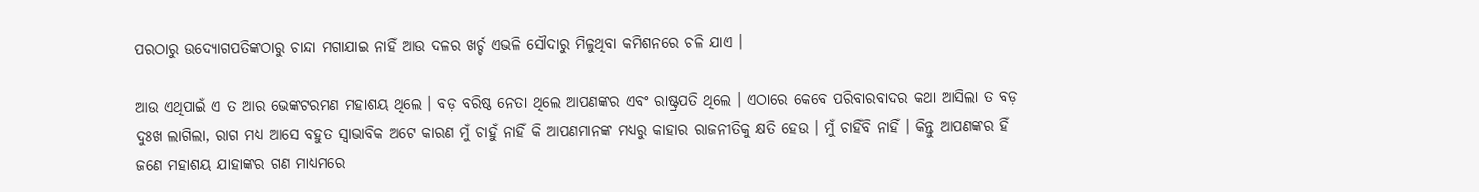ପରଠାରୁ ଉଦ୍ୟୋଗପତିଙ୍କଠାରୁ ଚାନ୍ଦା ମଗାଯାଇ ନାହିଁ ଆଉ ଦଳର ଖର୍ଚ୍ଚ ଏଭଳି ସୌଦାରୁ ମିଳୁଥିବା କମିଶନରେ ଚଳି ଯାଏ ।

ଆଉ ଏଥିପାଇଁ ଏ ତ ଆର ଭେଙ୍କଟରମଣ ମହାଶୟ ଥିଲେ । ବଡ଼ ବରିଷ୍ଠ ନେତା ଥିଲେ ଆପଣଙ୍କର ଏବଂ ରାଷ୍ଟ୍ରପତି ଥିଲେ । ଏଠାରେ କେବେ ପରିବାରବାଦର କଥା ଆସିଲା ତ ବଡ଼ ଦୁଃଖ ଲାଗିଲା, ରାଗ ମଧ୍ୟ ଆସେ ବହୁତ ସ୍ୱାଭାବିକ ଅଟେ କାରଣ ମୁଁ ଚାହୁଁ ନାହିଁ କି ଆପଣମାନଙ୍କ ମଧ୍ୟରୁ କାହାର ରାଜନୀତିକୁ କ୍ଷତି ହେଉ । ମୁଁ ଚାହିଁବି ନାହିଁ । କିନ୍ତୁ ଆପଣଙ୍କର ହିଁ ଜଣେ ମହାଶୟ ଯାହାଙ୍କର ଗଣ ମାଧ୍ୟମରେ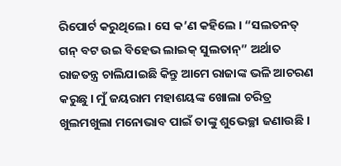ରିପୋର୍ଟ କରୁଥିଲେ । ସେ କ’ଣ କହିଲେ । “ସଲତନତ୍ ଗନ୍ ବଟ ଉଇ ବିହେଭ ଲାଇକ୍ ସୁଲତାନ୍” ଅର୍ଥାତ ରାଜତନ୍ତ୍ର ଚାଲିଯାଇଛି କିନ୍ତୁ ଆମେ ରାଜାଙ୍କ ଭଳି ଆଚରଣ କରୁଛୁ । ମୁଁ ଜୟରାମ ମହାଶୟଙ୍କ ଖୋଲା ଚରିତ୍ର ଖୁଲମଖୁଲା ମନୋଭାବ ପାଇଁ ତାଙ୍କୁ ଶୁଭେଚ୍ଛା ଜଣାଉଛି ।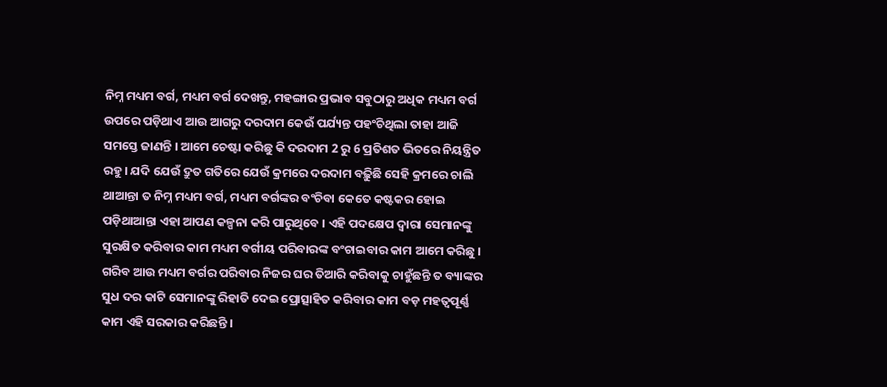ନିମ୍ନ ମଧ୍ୟମ ବର୍ଗ, ମଧ୍ୟମ ବର୍ଗ ଦେଖନ୍ତୁ, ମହଙ୍ଗାର ପ୍ରଭାବ ସବୁଠାରୁ ଅଧିକ ମଧ୍ୟମ ବର୍ଗ ଉପରେ ପଡ଼ିଥାଏ ଆଉ ଆଗରୁ ଦରଦାମ କେଉଁ ପର୍ଯ୍ୟନ୍ତ ପହଂଚିଥିଲା ତାହା ଆଜି ସମସ୍ତେ ଜାଣନ୍ତି । ଆମେ ଚେଷ୍ଟା କରିଛୁ କି ଦରଦାମ 2 ରୁ 6 ପ୍ରତିଶତ ଭିତରେ ନିୟନ୍ତ୍ରିତ ରହୁ । ଯଦି ଯେଉଁ ଦ୍ରୁତ ଗତିରେ ଯେଉଁ କ୍ରମରେ ଦରଦାମ ବଢ଼ିୁଛି ସେହି କ୍ରମରେ ଚାଲି ଥାଆନ୍ତା ତ ନିମ୍ନ ମଧ୍ୟମ ବର୍ଗ, ମଧ୍ୟମ ବର୍ଗଙ୍କର ବଂଚିବା କେତେ କଷ୍ଟକର ହୋଇ ପଡ଼ିଥାଆନ୍ତା ଏହା ଆପଣ କଳ୍ପନା କରି ପାରୁଥିବେ । ଏହି ପଦକ୍ଷେପ ଦ୍ୱାରା ସେମାନଙ୍କୁ ସୁରକ୍ଷିତ କରିବାର କାମ ମଧ୍ୟମ ବର୍ଗୀୟ ପରିବାରଙ୍କ ବଂଚାଇବାର କାମ ଆମେ କରିଛୁ । ଗରିବ ଆଉ ମଧ୍ୟମ ବର୍ଗର ପରିବାର ନିଜର ଘର ତିଆରି କରିବାକୁ ଚାହୁଁଛନ୍ତି ତ ବ୍ୟାଙ୍କର ସୁଧ ଦର କାଟି ସେମାନଙ୍କୁ ରିହାତି ଦେଇ ପ୍ରୋତ୍ସାହିତ କରିବାର କାମ ବଡ଼ ମହତ୍ୱପୂର୍ଣ୍ଣ କାମ ଏହି ସରକାର କରିଛନ୍ତି ।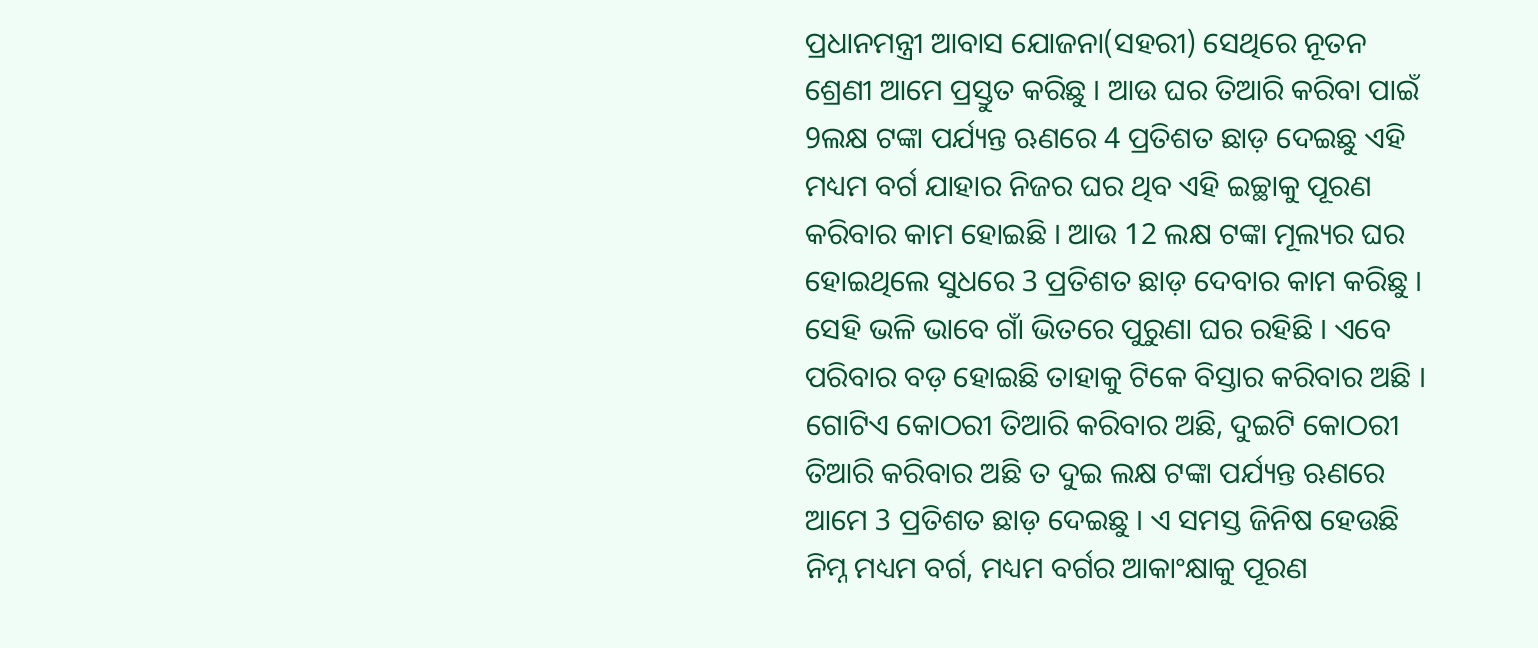ପ୍ରଧାନମନ୍ତ୍ରୀ ଆବାସ ଯୋଜନା(ସହରୀ) ସେଥିରେ ନୂତନ ଶ୍ରେଣୀ ଆମେ ପ୍ରସ୍ତୁତ କରିଛୁ । ଆଉ ଘର ତିଆରି କରିବା ପାଇଁ 9ଲକ୍ଷ ଟଙ୍କା ପର୍ଯ୍ୟନ୍ତ ଋଣରେ 4 ପ୍ରତିଶତ ଛାଡ଼ ଦେଇଛୁ ଏହି ମଧ୍ୟମ ବର୍ଗ ଯାହାର ନିଜର ଘର ଥିବ ଏହି ଇଚ୍ଛାକୁ ପୂରଣ କରିବାର କାମ ହୋଇଛି । ଆଉ 12 ଲକ୍ଷ ଟଙ୍କା ମୂଲ୍ୟର ଘର ହୋଇଥିଲେ ସୁଧରେ 3 ପ୍ରତିଶତ ଛାଡ଼ ଦେବାର କାମ କରିଛୁ । ସେହି ଭଳି ଭାବେ ଗାଁ ଭିତରେ ପୁରୁଣା ଘର ରହିଛି । ଏବେ ପରିବାର ବଡ଼ ହୋଇଛି ତାହାକୁ ଟିକେ ବିସ୍ତାର କରିବାର ଅଛି । ଗୋଟିଏ କୋଠରୀ ତିଆରି କରିବାର ଅଛି, ଦୁଇଟି କୋଠରୀ ତିଆରି କରିବାର ଅଛି ତ ଦୁଇ ଲକ୍ଷ ଟଙ୍କା ପର୍ଯ୍ୟନ୍ତ ଋଣରେ ଆମେ 3 ପ୍ରତିଶତ ଛାଡ଼ ଦେଇଛୁ । ଏ ସମସ୍ତ ଜିନିଷ ହେଉଛି ନିମ୍ନ ମଧ୍ୟମ ବର୍ଗ, ମଧ୍ୟମ ବର୍ଗର ଆକାଂକ୍ଷାକୁ ପୂରଣ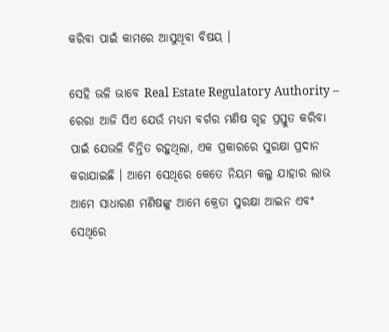କରିବା ପାଇଁ କାମରେ ଆସୁଥିବା ବିଷୟ ।

ସେହି ଭଳି ଭାବେ Real Estate Regulatory Authority – ରେରା ଆଜି ସିଏ ଯେଉଁ ମଧ୍ୟମ ବର୍ଗର ମଣିଷ ଗୃହ ପ୍ରସ୍ତୁତ କରିବା ପାଇଁ ଯେଭଳି ଚିନ୍ତିତ ରହୁଥିଲା, ଏକ ପ୍ରକାରରେ ସୁରକ୍ଷା ପ୍ରଦାନ କରାଯାଇଛି । ଆମେ ସେଥିରେ କେତେ ନିୟମ କଲୁ ଯାହାର ଲାଭ ଆମେ ସାଧାରଣ ମଣିଷଙ୍କୁ ଆମେ କ୍ରେତା ସୁରକ୍ଷା ଆଇନ ଏବଂ ସେଥିରେ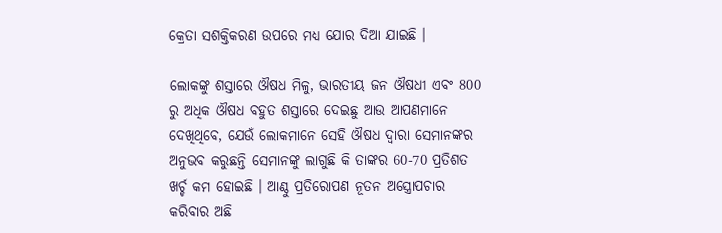କ୍ରେତା ସଶକ୍ତିକରଣ ଉପରେ ମଧ୍ୟ ଯୋର ଦିଆ ଯାଇଛି ।

ଲୋକଙ୍କୁ ଶସ୍ତାରେ ଔଷଧ ମିଳୁ, ଭାରତୀୟ ଜନ ଔଷଧୀ ଏବଂ 800 ରୁ ଅଧିକ ଔଷଧ ବହୁତ ଶସ୍ତାରେ ଦେଇଛୁ ଆଉ ଆପଣମାନେ ଦେଖିଥିବେ, ଯେଉଁ ଲୋକମାନେ ସେହି ଔଷଧ ଦ୍ୱାରା ସେମାନଙ୍କର ଅନୁଭବ କରୁଛନ୍ତି ସେମାନଙ୍କୁ ଲାଗୁଛି କି ତାଙ୍କର 60-70 ପ୍ରତିଶତ ଖର୍ଚ୍ଚ କମ ହୋଇଛି । ଆଣ୍ଠୁ ପ୍ରତିରୋପଣ ନୂତନ ଅସ୍ତ୍ରୋପଚାର କରିବାର ଅଛି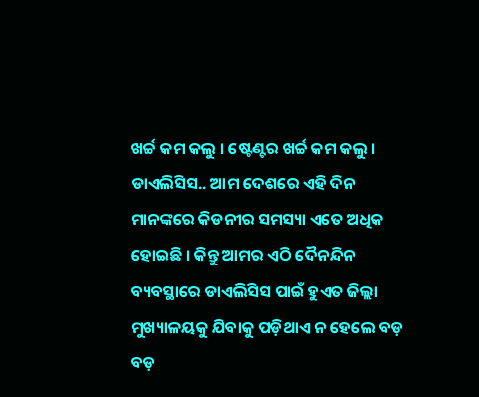ଖର୍ଚ୍ଚ କମ କଲୁ । ଷ୍ଟେଣ୍ଟର ଖର୍ଚ୍ଚ କମ କଲୁ । ଡାଏଲିସିସ.. ଆମ ଦେଶରେ ଏହି ଦିନ ମାନଙ୍କରେ କିଡନୀର ସମସ୍ୟା ଏତେ ଅଧିକ ହୋଇଛି । କିନ୍ତୁ ଆମର ଏଠି ଦୈନନ୍ଦିନ ବ୍ୟବସ୍ଥାରେ ଡାଏଲିସିସ ପାଇଁ ହୁଏତ ଜିଲ୍ଲା ମୁଖ୍ୟାଳୟକୁ ଯିବାକୁ ପଡ଼ିଥାଏ ନ ହେଲେ ବଡ଼ ବଡ଼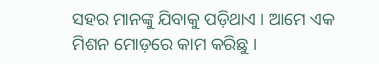ସହର ମାନଙ୍କୁ ଯିବାକୁ ପଡ଼ିଥାଏ । ଆମେ ଏକ ମିଶନ ମୋଡ଼ରେ କାମ କରିଛୁ ।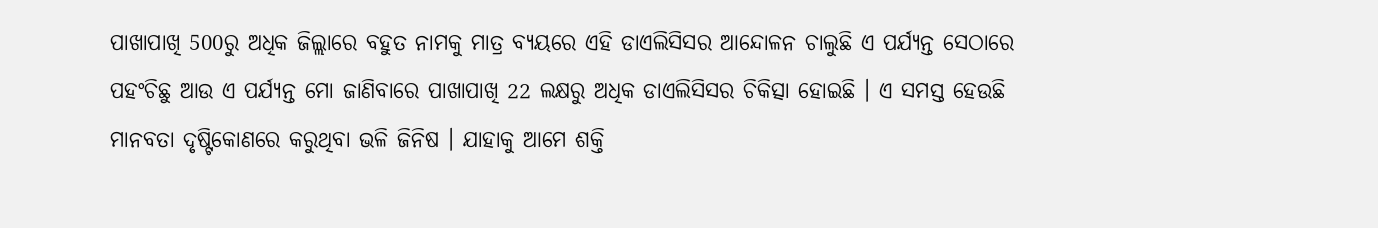ପାଖାପାଖି 500ରୁ ଅଧିକ ଜିଲ୍ଲାରେ ବହୁତ ନାମକୁ ମାତ୍ର ବ୍ୟୟରେ ଏହି ଡାଏଲିସିସର ଆନ୍ଦୋଳନ ଚାଲୁଛି ଏ ପର୍ଯ୍ୟନ୍ତ ସେଠାରେ ପହଂଚିଛୁ ଆଉ ଏ ପର୍ଯ୍ୟନ୍ତ ମୋ ଜାଣିବାରେ ପାଖାପାଖି 22 ଲକ୍ଷରୁ ଅଧିକ ଡାଏଲିସିସର ଚିକିତ୍ସା ହୋଇଛି । ଏ ସମସ୍ତ ହେଉଛି ମାନବତା ଦୃଷ୍ଟିକୋଣରେ କରୁଥିବା ଭଳି ଜିନିଷ । ଯାହାକୁ ଆମେ ଶକ୍ତି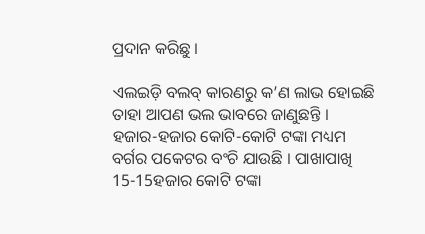ପ୍ରଦାନ କରିଛୁ ।

ଏଲଇଡ଼ି ବଲବ୍ କାରଣରୁ କ’ଣ ଲାଭ ହୋଇଛି ତାହା ଆପଣ ଭଲ ଭାବରେ ଜାଣୁଛନ୍ତି । ହଜାର-ହଜାର କୋଟି-କୋଟି ଟଙ୍କା ମଧ୍ୟମ ବର୍ଗର ପକେଟର ବଂଚି ଯାଉଛି । ପାଖାପାଖି 15-15ହଜାର କୋଟି ଟଙ୍କା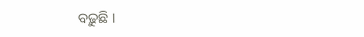ବଢ଼ୁଛି ।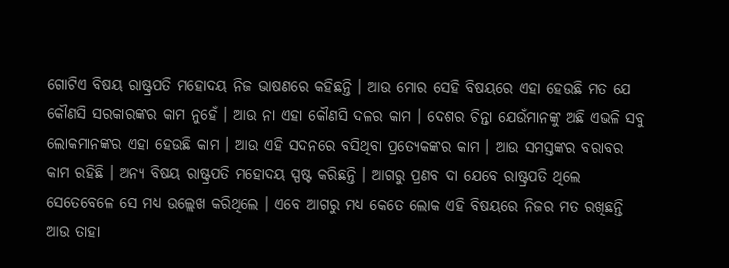ଗୋଟିଏ ବିଷୟ ରାଷ୍ଟ୍ରପତି ମହୋଦୟ ନିଜ ଭାଷଣରେ କହିଛନ୍ତି । ଆଉ ମୋର ସେହି ବିଷୟରେ ଏହା ହେଉଛି ମତ ଯେ କୌଣସି ସରକାରଙ୍କର କାମ ନୁହେଁ । ଆଉ ନା ଏହା କୌଣସି ଦଳର କାମ । ଦେଶର ଚିନ୍ତା ଯେଉଁମାନଙ୍କୁ ଅଛି ଏଭଳି ସବୁ ଲୋକମାନଙ୍କର ଏହା ହେଉଛି କାମ । ଆଉ ଏହି ସଦନରେ ବସିଥିବା ପ୍ରତ୍ୟେକଙ୍କର କାମ । ଆଉ ସମସ୍ତଙ୍କର ବରାବର କାମ ରହିଛି । ଅନ୍ୟ ବିଷୟ ରାଷ୍ଟ୍ରପତି ମହୋଦୟ ସ୍ପଷ୍ଟ କରିଛନ୍ତି । ଆଗରୁ ପ୍ରଣବ ଦା ଯେବେ ରାଷ୍ଟ୍ରପତି ଥିଲେ ସେତେବେଳେ ସେ ମଧ୍ୟ ଉଲ୍ଲେଖ କରିଥିଲେ । ଏବେ ଆଗରୁ ମଧ୍ୟ କେତେ ଲୋକ ଏହି ବିଷୟରେ ନିଜର ମତ ରଖିଛନ୍ତି ଆଉ ତାହା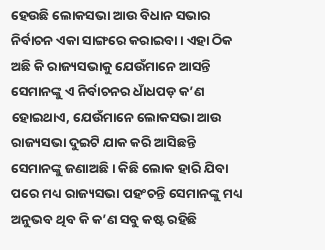ହେଉଛି ଲୋକସଭା ଆଉ ବିଧାନ ସଭାର ନିର୍ବାଚନ ଏକା ସାଙ୍ଗରେ କରାଇବା । ଏହା ଠିକ ଅଛି କି ରାଜ୍ୟସଭାକୁ ଯେଉଁମାନେ ଆସନ୍ତି ସେମାନଙ୍କୁ ଏ ନିର୍ବାଚନର ଧାଁଧପଡ଼ କ’ଣ ହୋଇଥାଏ, ଯେଉଁମାନେ ଲୋକସଭା ଆଉ ରାଜ୍ୟସଭା ଦୁଇଟି ଯାକ କରି ଆସିଛନ୍ତି ସେମାନଙ୍କୁ ଜଣାଅଛି । କିଛି ଲୋକ ହାରି ଯିବା ପରେ ମଧ୍ୟ ରାଜ୍ୟସଭା ପହଂଚନ୍ତି ସେମାନଙ୍କୁ ମଧ୍ୟ ଅନୁଭବ ଥିବ କି କ’ଣ ସବୁ କଷ୍ଟ ରହିଛି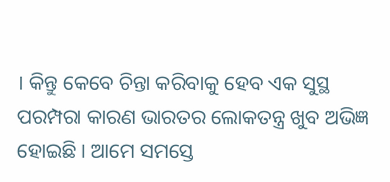। କିନ୍ତୁ କେବେ ଚିନ୍ତା କରିବାକୁ ହେବ ଏକ ସୁସ୍ଥ ପରମ୍ପରା କାରଣ ଭାରତର ଲୋକତନ୍ତ୍ର ଖୁବ ଅଭିଜ୍ଞ ହୋଇଛି । ଆମେ ସମସ୍ତେ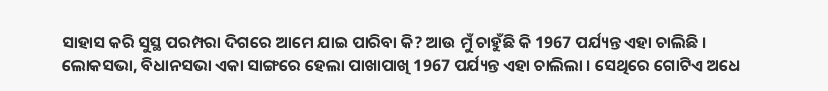ସାହାସ କରି ସୁସ୍ଥ ପରମ୍ପରା ଦିଗରେ ଆମେ ଯାଇ ପାରିବା କି? ଆଉ ମୁଁ ଚାହୁଁଛି କି 1967 ପର୍ଯ୍ୟନ୍ତ ଏହା ଚାଲିଛି । ଲୋକସଭା, ବିଧାନସଭା ଏକା ସାଙ୍ଗରେ ହେଲା ପାଖାପାଖି 1967 ପର୍ଯ୍ୟନ୍ତ ଏହା ଚାଲିଲା । ସେଥିରେ ଗୋଟିଏ ଅଧେ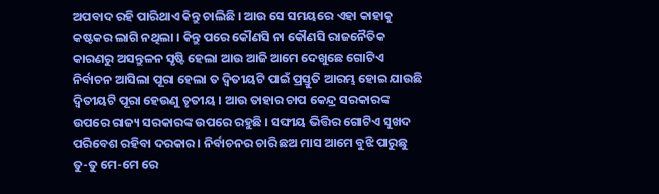ଅପବାଦ ରହି ପାରିଥାଏ କିନ୍ତୁ ଚାଲିଛି । ଆଉ ସେ ସମୟରେ ଏହା କାହାକୁ କଷ୍ଟକର ଲାଗି ନଥିଲା । କିନ୍ତୁ ପରେ କୌଣସି ନା କୌଣସି ରାଜନୈତିକ କାରଣରୁ ଅସନ୍ତୁଳନ ସୃଷ୍ଟି ହେଲା ଆଉ ଆଜି ଆମେ ଦେଖୁଛେ ଗୋଟିଏ ନିର୍ବାଚନ ଆସିଲା ପୂରା ହେଲା ତ ଦ୍ୱିତୀୟଟି ପାଇଁ ପ୍ରସ୍ତୁତି ଆରମ୍ଭ ହୋଇ ଯାଉଛି ଦ୍ୱିତୀୟଟି ପୂରା ହେଉଣୁ ତୃତୀୟ । ଆଉ ତାହାର ଚାପ କେନ୍ଦ୍ର ସରକାରଙ୍କ ଉପରେ ରାଜ୍ୟ ସରକାରଙ୍କ ଉପରେ ରହୁଛି । ସଙ୍ଘୀୟ ଭିତ୍ତିର ଗୋଟିଏ ସୁଖଦ ପରିବେଶ ରହିବା ଦରକାର । ନିର୍ବାଚନର ଚାରି ଛଅ ମାସ ଆମେ ବୁଝି ପାରୁଛୁ ତୁ-ତୁ ମେ-ମେ ରେ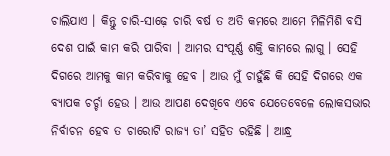ଚାଲିଯାଏ । କିନ୍ତୁ ଚାରି-ସାଢ଼େ ଚାରି ବର୍ଷ ତ ଅତି କମରେ ଆମେ ମିଳିମିଶି ବସି ଦେଶ ପାଇଁ କାମ କରି ପାରିବା । ଆମର ସଂପୂର୍ଣ୍ଣ ଶକ୍ତି କାମରେ ଲାଗୁ । ସେହି ଦିଗରେ ଆମକୁ କାମ କରିବାକୁ ହେବ । ଆଉ ମୁଁ ଚାହୁଁଛି କି ସେହି ଦିଗରେ ଏକ ବ୍ୟାପକ ଚର୍ଚ୍ଚା ହେଉ । ଆଉ ଆପଣ ଦେଖିବେ ଏବେ ଯେତେବେଳେ ଲୋକସଭାର ନିର୍ବାଚନ ହେବ ତ ଚାରୋଟି ରାଜ୍ୟ ତା’ ସହିତ ରହିଛି । ଆନ୍ଧ୍ର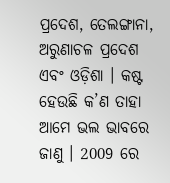ପ୍ରଦେଶ, ତେଲଙ୍ଗାନା, ଅରୁଣାଚଳ ପ୍ରଦେଶ ଏବଂ ଓଡ଼ିଶା । କଷ୍ଟ ହେଉଛି କ’ଣ ତାହା ଆମେ ଭଲ ଭାବରେ ଜାଣୁ । 2009 ରେ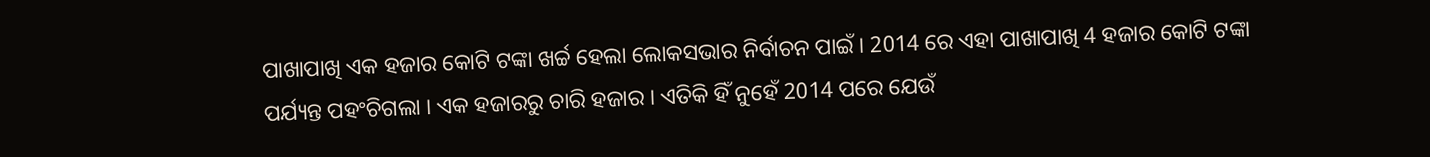ପାଖାପାଖି ଏକ ହଜାର କୋଟି ଟଙ୍କା ଖର୍ଚ୍ଚ ହେଲା ଲୋକସଭାର ନିର୍ବାଚନ ପାଇଁ । 2014 ରେ ଏହା ପାଖାପାଖି 4 ହଜାର କୋଟି ଟଙ୍କା ପର୍ଯ୍ୟନ୍ତ ପହଂଚିଗଲା । ଏକ ହଜାରରୁ ଚାରି ହଜାର । ଏତିକି ହିଁ ନୁହେଁ 2014 ପରେ ଯେଉଁ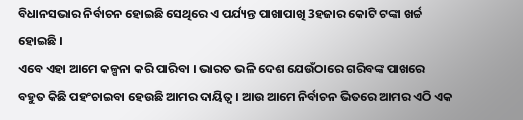ବିଧାନସଭାର ନିର୍ବାଚନ ହୋଇଛି ସେଥିରେ ଏ ପର୍ଯ୍ୟନ୍ତ ପାଖାପାଖି 3ହଜାର କୋଟି ଟଙ୍କା ଖର୍ଚ୍ଚ ହୋଇଛି ।
ଏବେ ଏହା ଆମେ କଳ୍ପନା କରି ପାରିବା । ଭାରତ ଭଳି ଦେଶ ଯେଉଁଠାରେ ଗରିବଙ୍କ ପାଖରେ ବହୁତ କିଛି ପହଂଚାଇବା ହେଉଛି ଆମର ଦାୟିତ୍ୱ । ଆଉ ଆମେ ନିର୍ବାଚନ ଭିତରେ ଆମର ଏଠି ଏକ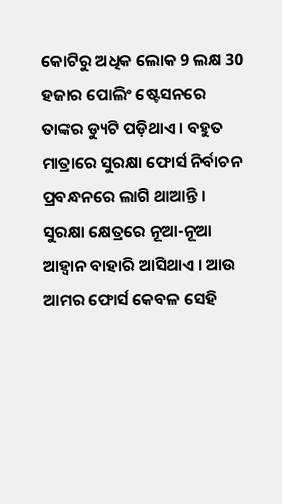କୋଟିରୁ ଅଧିକ ଲୋକ 9 ଲକ୍ଷ 30 ହଜାର ପୋଲିଂ ଷ୍ଟେସନରେ ତାଙ୍କର ଡ୍ୟୁଟି ପଡ଼ିଥାଏ । ବହୁତ ମାତ୍ରାରେ ସୁରକ୍ଷା ଫୋର୍ସ ନିର୍ବାଚନ ପ୍ରବନ୍ଧନରେ ଲାଗି ଥାଆନ୍ତି । ସୁରକ୍ଷା କ୍ଷେତ୍ରରେ ନୂଆ-ନୂଆ ଆହ୍ୱାନ ବାହାରି ଆସିଥାଏ । ଆଉ ଆମର ଫୋର୍ସ କେବଳ ସେହି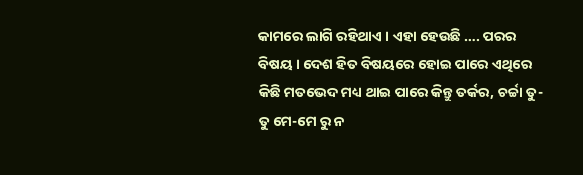କାମରେ ଲାଗି ରହିଥାଏ । ଏହା ହେଉଛି …. ପରର ବିଷୟ । ଦେଶ ହିତ ବିଷୟରେ ହୋଇ ପାରେ ଏଥିରେ କିଛି ମତଭେଦ ମଧ୍ୟ ଥାଇ ପାରେ କିନ୍ତୁ ତର୍କର, ଚର୍ଚ୍ଚା ତୁ-ତୁ ମେ-ମେ ରୁ ନ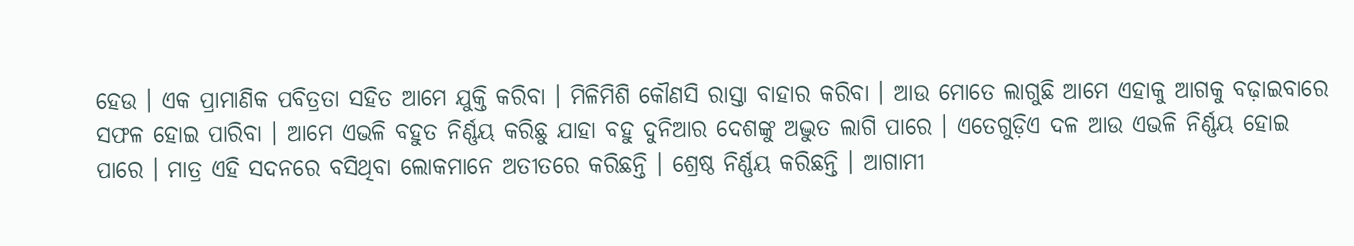ହେଉ । ଏକ ପ୍ରାମାଣିକ ପବିତ୍ରତା ସହିତ ଆମେ ଯୁକ୍ତି କରିବା । ମିଳିମିଶି କୌଣସି ରାସ୍ତା ବାହାର କରିବା । ଆଉ ମୋତେ ଲାଗୁଛି ଆମେ ଏହାକୁ ଆଗକୁ ବଢ଼ାଇବାରେ ସଫଳ ହୋଇ ପାରିବା । ଆମେ ଏଭଳି ବହୁତ ନିର୍ଣ୍ଣୟ କରିଛୁ ଯାହା ବହୁ ଦୁନିଆର ଦେଶଙ୍କୁ ଅଦ୍ଭୁତ ଲାଗି ପାରେ । ଏତେଗୁଡ଼ିଏ ଦଳ ଆଉ ଏଭଳି ନିର୍ଣ୍ଣୟ ହୋଇ ପାରେ । ମାତ୍ର ଏହି ସଦନରେ ବସିଥିବା ଲୋକମାନେ ଅତୀତରେ କରିଛନ୍ତି । ଶ୍ରେଷ୍ଠ ନିର୍ଣ୍ଣୟ କରିଛନ୍ତି । ଆଗାମୀ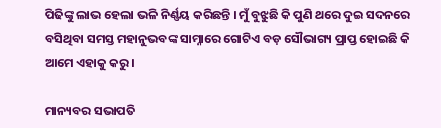ପିଢିଙ୍କୁ ଲାଭ ହେଲା ଭଳି ନିର୍ଣ୍ଣୟ କରିଛନ୍ତି । ମୁଁ ବୁଝୁଛି କି ପୁଣି ଥରେ ଦୁଇ ସଦନରେ ବସିଥିବା ସମସ୍ତ ମହାନୁଭବଙ୍କ ସାମ୍ନାରେ ଗୋଟିଏ ବଡ଼ ସୌଭାଗ୍ୟ ପ୍ରାପ୍ତ ହୋଇଛି କି ଆମେ ଏହାକୁ କରୁ ।

ମାନ୍ୟବର ସଭାପତି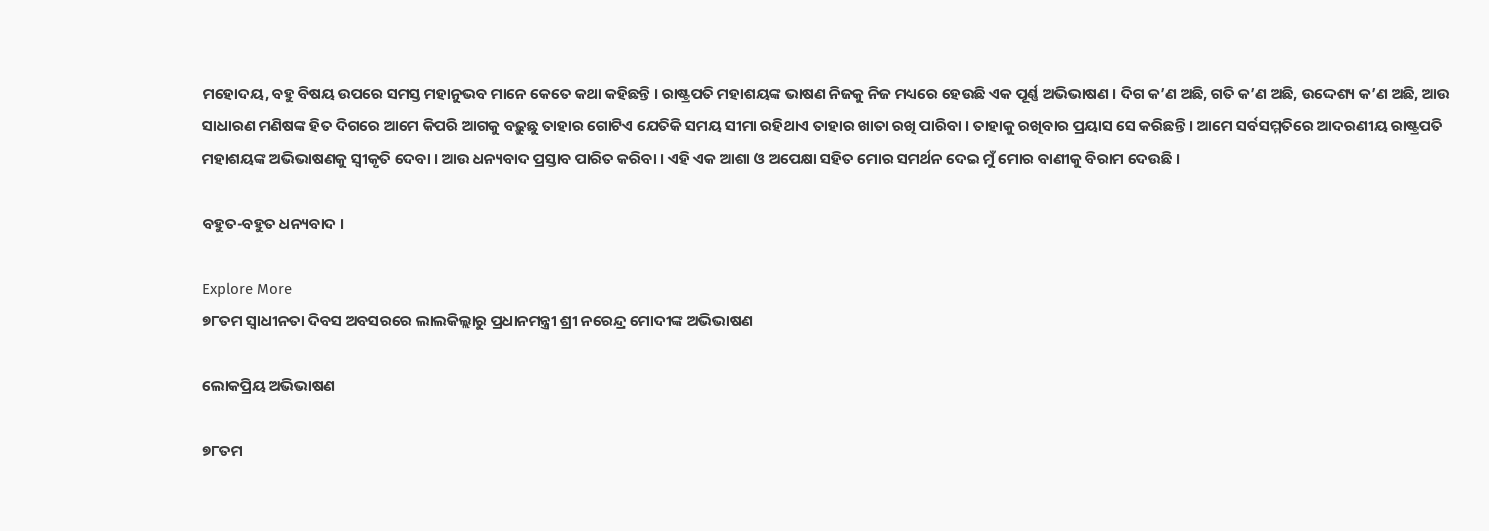ମହୋଦୟ, ବହୁ ବିଷୟ ଉପରେ ସମସ୍ତ ମହାନୁଭବ ମାନେ କେତେ କଥା କହିଛନ୍ତି । ରାଷ୍ଟ୍ରପତି ମହାଶୟଙ୍କ ଭାଷଣ ନିଜକୁ ନିଜ ମଧ୍ୟରେ ହେଉଛି ଏକ ପୂର୍ଣ୍ଣ ଅଭିଭାଷଣ । ଦିଗ କ’ଣ ଅଛି, ଗତି କ’ଣ ଅଛି, ଉଦ୍ଦେଶ୍ୟ କ’ଣ ଅଛି, ଆଉ ସାଧାରଣ ମଣିଷଙ୍କ ହିତ ଦିଗରେ ଆମେ କିପରି ଆଗକୁ ବଢ଼ୁଛୁ ତାହାର ଗୋଟିଏ ଯେତିକି ସମୟ ସୀମା ରହିଥାଏ ତାହାର ଖାତା ରଖି ପାରିବା । ତାହାକୁ ରଖିବାର ପ୍ରୟାସ ସେ କରିଛନ୍ତି । ଆମେ ସର୍ବସମ୍ମତିରେ ଆଦରଣୀୟ ରାଷ୍ଟ୍ରପତି ମହାଶୟଙ୍କ ଅଭିଭାଷଣକୁ ସ୍ୱୀକୃତି ଦେବା । ଆଉ ଧନ୍ୟବାଦ ପ୍ରସ୍ତାବ ପାରିତ କରିବା । ଏହି ଏକ ଆଶା ଓ ଅପେକ୍ଷା ସହିତ ମୋର ସମର୍ଥନ ଦେଇ ମୁଁ ମୋର ବାଣୀକୁ ବିରାମ ଦେଉଛି ।

ବହୁତ-ବହୁତ ଧନ୍ୟବାଦ ।

Explore More
୭୮ତମ ସ୍ୱାଧୀନତା ଦିବସ ଅବସରରେ ଲାଲକିଲ୍ଲାରୁ ପ୍ରଧାନମନ୍ତ୍ରୀ ଶ୍ରୀ ନରେନ୍ଦ୍ର ମୋଦୀଙ୍କ ଅଭିଭାଷଣ

ଲୋକପ୍ରିୟ ଅଭିଭାଷଣ

୭୮ତମ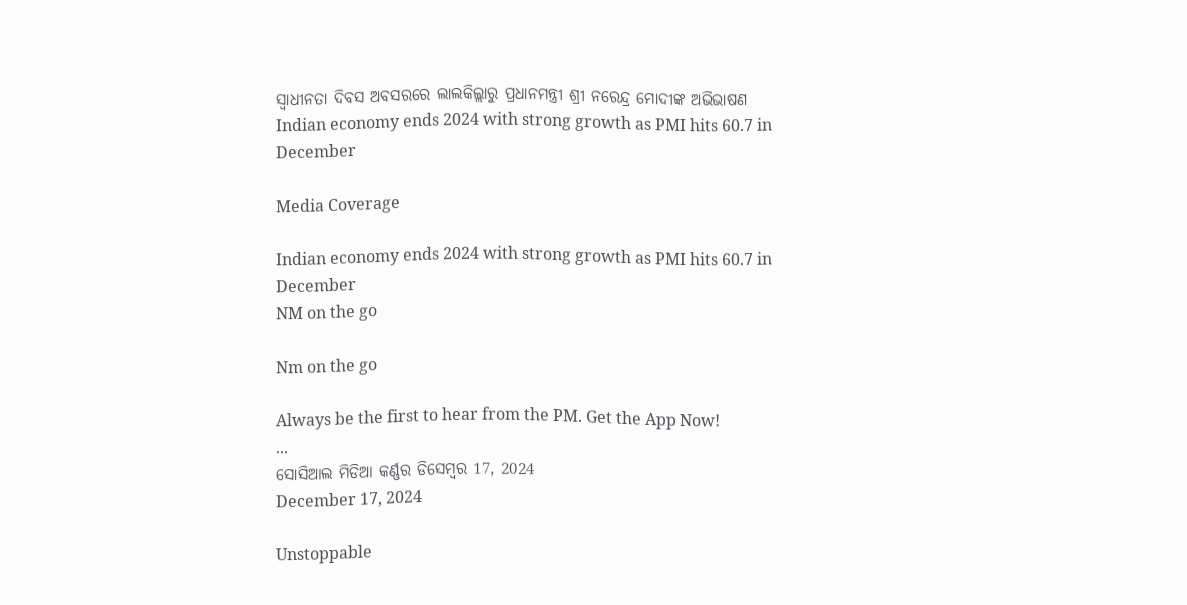ସ୍ୱାଧୀନତା ଦିବସ ଅବସରରେ ଲାଲକିଲ୍ଲାରୁ ପ୍ରଧାନମନ୍ତ୍ରୀ ଶ୍ରୀ ନରେନ୍ଦ୍ର ମୋଦୀଙ୍କ ଅଭିଭାଷଣ
Indian economy ends 2024 with strong growth as PMI hits 60.7 in December

Media Coverage

Indian economy ends 2024 with strong growth as PMI hits 60.7 in December
NM on the go

Nm on the go

Always be the first to hear from the PM. Get the App Now!
...
ସୋସିଆଲ ମିଡିଆ କର୍ଣ୍ଣର ଡିସେମ୍ବର 17, 2024
December 17, 2024

Unstoppable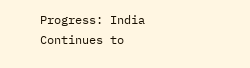Progress: India Continues to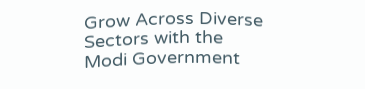Grow Across Diverse Sectors with the Modi Government